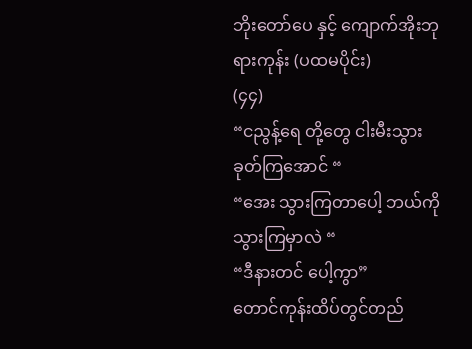ဘိုးတော်ပေ နှင့် ကျောက်အိုးဘုရားကုန်း (ပထမပိုင်း)
(၄၄)
“ငညွန့်ရေ တို့တွေ ငါးမီးသွားခုတ်ကြအောင် “
“အေး သွားကြတာပေါ့ ဘယ်ကိုသွားကြမှာလဲ “
“ဒီနားတင် ပေါ့ကွာ”
တောင်ကုန်းထိပ်တွင်တည်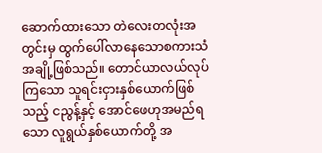ဆောက်ထားသော တဲလေးတလုံးအတွင်းမှ ထွက်ပေါ်လာနေသောစကားသံအချို့ဖြစ်သည်။ တောင်ယာလယ်လုပ်ကြသော သူရင်းငှားနှစ်ယောက်ဖြစ်သည့် ငညွန့်နှင့် အောင်ဖေဟုအမည်ရသော လူရွယ်နှစ်ယောက်တို့ အ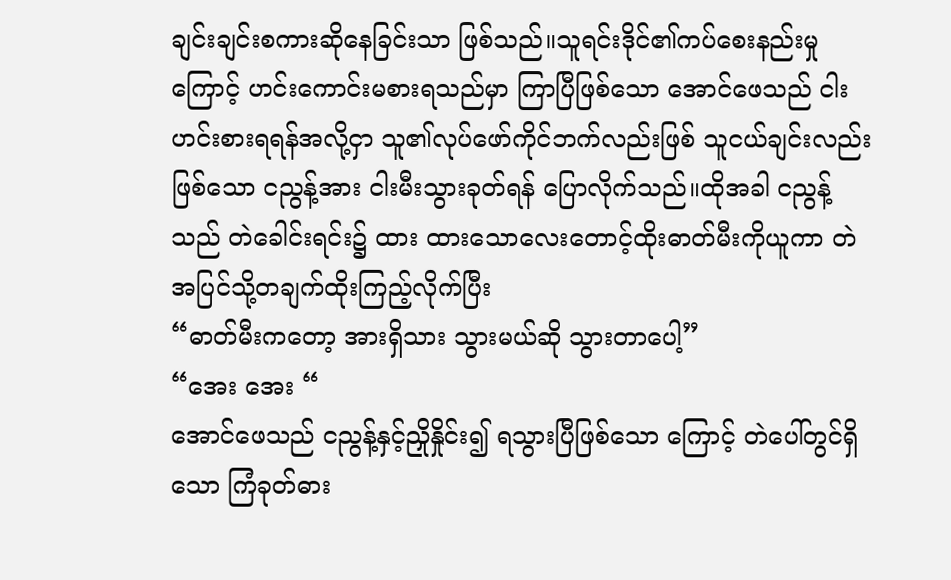ချင်းချင်းစကားဆိုနေခြင်းသာ ဖြစ်သည်။သူရင်းဒိုင်၏ကပ်စေးနည်းမှုကြောင့် ဟင်းကောင်းမစားရသည်မှာ ကြာပြီဖြစ်သော အောင်ဖေသည် ငါးဟင်းစားရရန်အလို့ငှာ သူ၏လုပ်ဖော်ကိုင်ဘက်လည်းဖြစ် သူငယ်ချင်းလည်းဖြစ်သော ငညွန့်အား ငါးမီးသွားခုတ်ရန် ပြောလိုက်သည်။ထိုအခါ ငညွန့်သည် တဲခေါင်းရင်း၌ ထား ထားသောလေးတောင့်ထိုးဓာတ်မီးကိုယူကာ တဲအပြင်သို့တချက်ထိုးကြည့်လိုက်ပြီး
“ဓာတ်မီးကတော့ အားရှိသား သွားမယ်ဆို သွားတာပေါ့”
“အေး အေး “
အောင်ဖေသည် ငညွန့်နှင့်ညှိုနှိုင်း၍ ရသွားပြီဖြစ်သော ကြောင့် တဲပေါ်တွင်ရှိသော ကြံခုတ်ဓား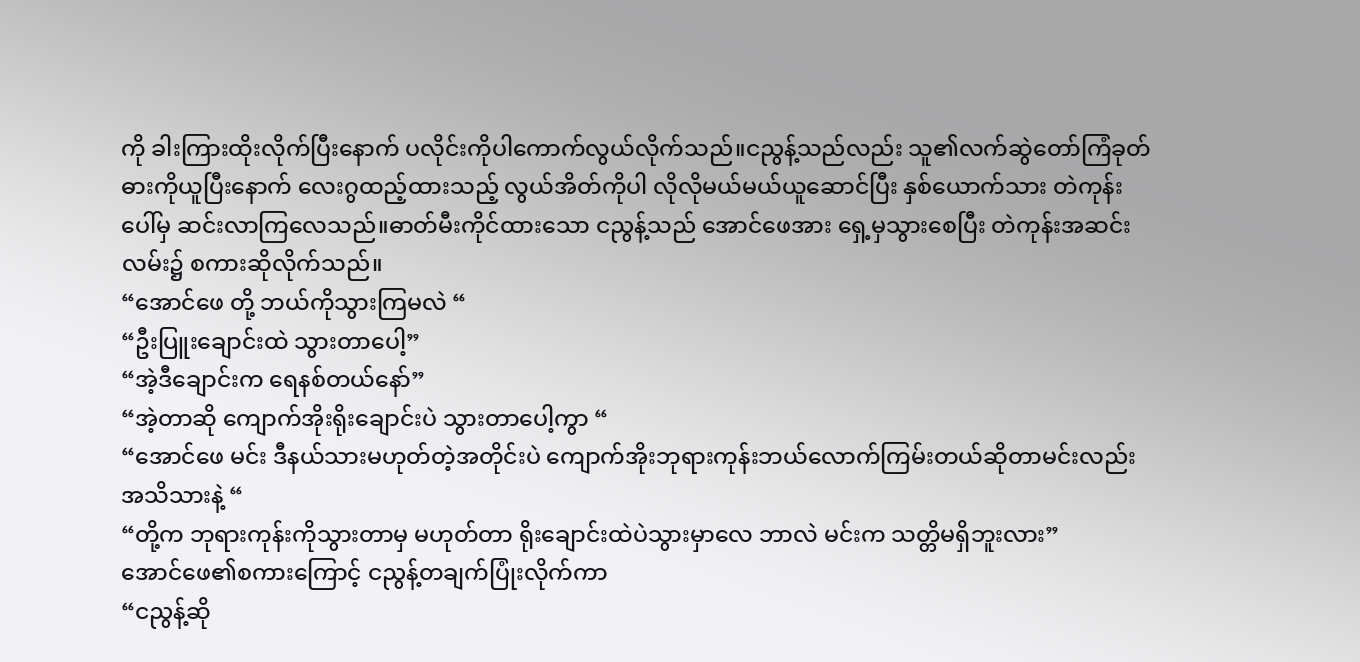ကို ခါးကြားထိုးလိုက်ပြီးနောက် ပလိုင်းကိုပါကောက်လွယ်လိုက်သည်။ငညွန့်သည်လည်း သူ၏လက်ဆွဲတော်ကြံခုတ်ဓားကိုယူပြီးနောက် လေးဂွထည့်ထားသည့် လွယ်အိတ်ကိုပါ လိုလိုမယ်မယ်ယူဆောင်ပြီး နှစ်ယောက်သား တဲကုန်းပေါ်မှ ဆင်းလာကြလေသည်။ဓာတ်မီးကိုင်ထားသော ငညွန့်သည် အောင်ဖေအား ရှေ့မှသွားစေပြီး တဲကုန်းအဆင်းလမ်း၌ စကားဆိုလိုက်သည်။
“အောင်ဖေ တို့ ဘယ်ကိုသွားကြမလဲ “
“ဦးပြူးချောင်းထဲ သွားတာပေါ့”
“အဲ့ဒီချောင်းက ရေနစ်တယ်နော်”
“အဲ့တာဆို ကျောက်အိုးရိုးချောင်းပဲ သွားတာပေါ့ကွာ “
“အောင်ဖေ မင်း ဒီနယ်သားမဟုတ်တဲ့အတိုင်းပဲ ကျောက်အိုးဘုရားကုန်းဘယ်လောက်ကြမ်းတယ်ဆိုတာမင်းလည်း အသိသားနဲ့ “
“တို့က ဘုရားကုန်းကိုသွားတာမှ မဟုတ်တာ ရိုးချောင်းထဲပဲသွားမှာလေ ဘာလဲ မင်းက သတ္တိမရှိဘူးလား”
အောင်ဖေ၏စကားကြောင့် ငညွန့်တချက်ပြုံးလိုက်ကာ
“ငညွန့်ဆို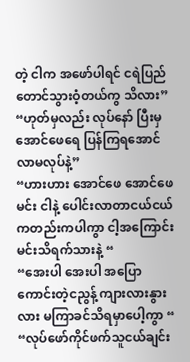တဲ့ ငါက အဖော်ပါရင် ငရဲပြည်တောင်သွားဝံ့တယ်ကွ သိလား”
“ဟုတ်မှလည်း လုပ်နော် ပြီးမှ အောင်ဖေရေ ပြန်ကြရအောင်လာမလုပ်နဲ့”
“ဟားဟား အောင်ဖေ အောင်ဖေ မင်း ငါနဲ့ ပေါင်းလာတာငယ်ငယ်ကတည်းကပါကွာ ငါ့အကြောင်း မင်းသိရက်သားနဲ့ “
“အေးပါ အေးပါ အပြောကောင်းတဲ့ငညွန့် ကျားလားနွားလား မကြာခင်သိရမှာပေါ့ကွာ “
“လုပ်ဖော်ကိုင်ဖက်သူငယ်ချင်း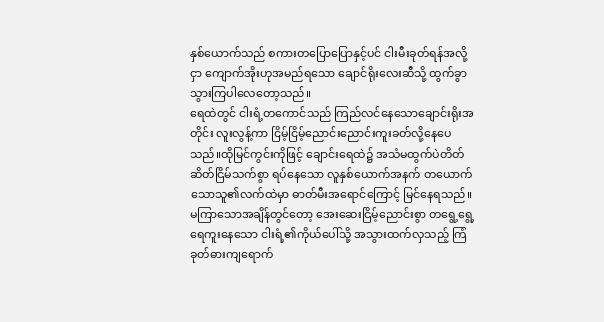နှစ်ယောက်သည် စကားတပြောပြောနှင့်ပင် ငါးမီးခုတ်ရန်အလို့ငှာ ကျောက်အိုးဟုအမည်ရသော ချောင်ရိုးလေးဆီသို့ ထွက်ခွာသွားကြပါလေတော့သည်။
ရေထဲတွင် ငါးရံ့တကောင်သည် ကြည်လင်နေသောချောင်းရိုးအတိုင်း လူးလွန့်ကာ ငြိမ့်ငြိမ့်ညောင်းညောင်းကူးခတ်လို့နေပေသည်။ထိုမြင်ကွင်းကိုဖြင့် ချောင်းရေထဲ၌ အသံမထွက်ပဲတိတ်ဆိတ်ငြိမ်သက်စွာ ရပ်နေသော လူနှစ်ယောက်အနက် တယောက်သောသူ၏လက်ထဲမှာ ဓာတ်မီးအရောင်ကြောင့် မြင်နေရသည်။မကြာသောအချိန်တွင်တော့ အေးဆေးငြိမ့်ညောင်းစွာ တရွေ့ရွေ့ရေကူးနေသော ငါးရံ့၏ကိုယ်ပေါ်သို့ အသွားထက်လှသည့် ကြံခုတ်ဓားကျရောက်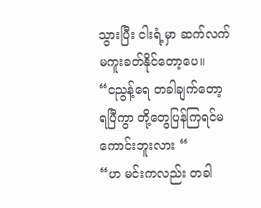သွားပြီး ငါးရံ့မှာ ဆက်လက်မကူးခတ်နိုင်တော့ပေ။
“ငညွန့်ရေ တခါချက်တော့ ရပြီကွာ တို့တွေပြန်ကြရင်မကောင်းဘူးလား “
“ဟ မင်းကလည်း တခါ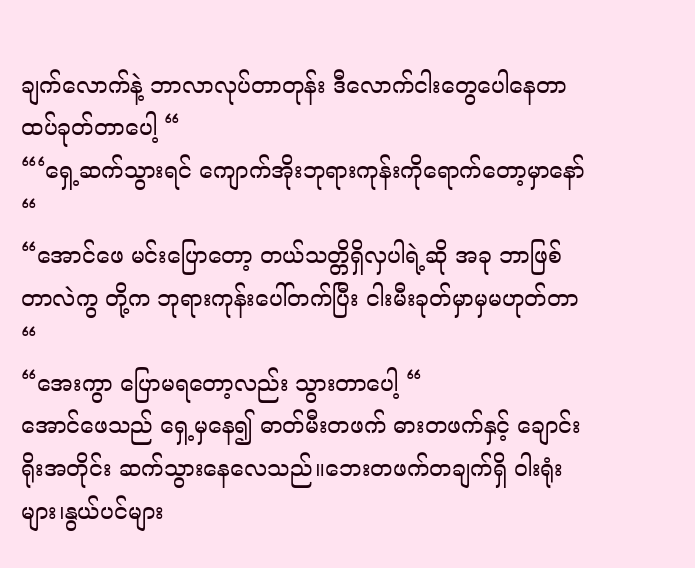ချက်လောက်နဲ့ ဘာလာလုပ်တာတုန်း ဒီလောက်ငါးတွေပေါနေတာ ထပ်ခုတ်တာပေါ့ “
“‘ရှေ့ဆက်သွားရင် ကျောက်အိုးဘုရားကုန်းကိုရောက်တော့မှာနော် “
“အောင်ဖေ မင်းပြောတော့ တယ်သတ္တိရှိလှပါရဲ့ဆို အခု ဘာဖြစ်တာလဲကွ တို့က ဘုရားကုန်းပေါ်တက်ပြီး ငါးမီးခုတ်မှာမှမဟုတ်တာ “
“အေးကွာ ပြောမရတော့လည်း သွားတာပေါ့ “
အောင်ဖေသည် ရှေ့မှနေ၍ ဓာတ်မီးတဖက် ဓားတဖက်နှင့် ချောင်းရိုးအတိုင်း ဆက်သွားနေလေသည်။ဘေးတဖက်တချက်ရှိ ဝါးရုံးများ၊နွယ်ပင်များ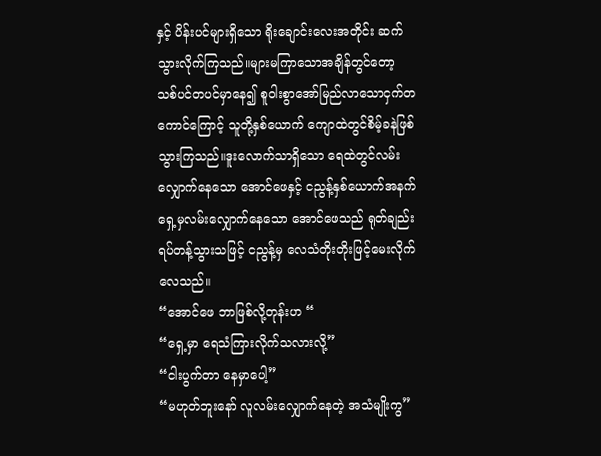နှင့် ပိန်းပင်များရှိသော ရိုးချောင်းလေးအတိုင်း ဆက်သွားလိုက်ကြသည်။များမကြာသောအချိန်တွင်တော့ သစ်ပင်တပင်မှာနေ၍ စူဝါးစွာအော်မြည်လာသောငှက်တကောင်ကြောင့် သူတို့နှစ်ယောက် ကျောထဲတွင်စိမ့်ခနဲဖြစ်သွားကြသည်။ဒူးလောက်သာရှိသော ရေထဲတွင်လမ်းလျှောက်နေသော အောင်ဖေနှင့် ငညွန့်နှစ်ယောက်အနက် ရှေ့မှလမ်းလျှောက်နေသော အောင်ဖေသည် ရုတ်ချည်းရပ်တန့်သွားသဖြင့် ငညွန့်မှ လေသံတိုးတိုးဖြင့်မေးလိုက်လေသည်။
“အောင်ဖေ ဘာဖြစ်လို့တုန်းဟ “
“ရှေ့မှာ ရေသံကြားလိုက်သလားလို့”
“ငါးပွက်တာ နေမှာပေါ့”
“မဟုတ်ဘူးနော် လူလမ်းလျှောက်နေတဲ့ အသံမျိုးကွ”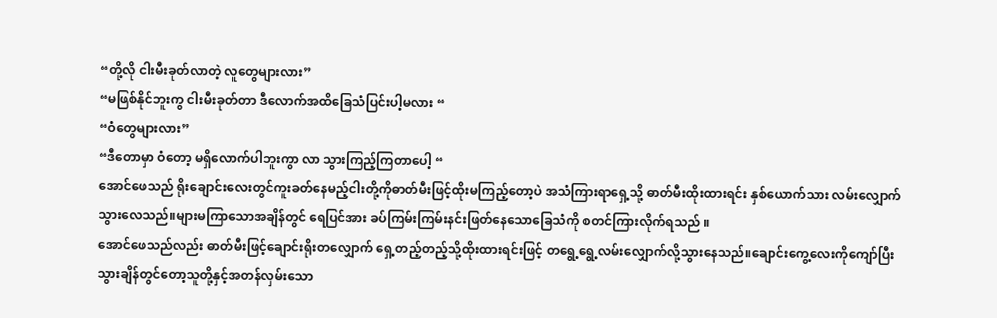“တို့လို ငါးမီးခုတ်လာတဲ့ လူတွေများလား”
“မဖြစ်နိုင်ဘူးကွ ငါးမီးခုတ်တာ ဒီလောက်အထိခြေသံပြင်းပါ့မလား “
“ဝံတွေများလား”
“ဒီတောမှာ ဝံတော့ မရှိလောက်ပါဘူးကွာ လာ သွားကြည့်ကြတာပေါ့ “
အောင်ဖေသည် ရိုးချောင်းလေးတွင်ကူးခတ်နေမည့်ငါးတို့ကိုဓာတ်မီးဖြင့်ထိုးမကြည့်တော့ပဲ အသံကြားရာရှေ့သို့ ဓာတ်မီးထိုးထားရင်း နှစ်ယောက်သား လမ်းလျှောက်သွားလေသည်။များမကြာသောအချိန်တွင် ရေပြင်အား ခပ်ကြမ်းကြမ်းနင်းဖြတ်နေသောခြေသံကို စတင်ကြားလိုက်ရသည် ။
အောင်ဖေသည်လည်း ဓာတ်မီးဖြင့်ချောင်းရိုးတလျှောက် ရှေ့တည့်တည့်သို့ထိုးထားရင်းဖြင့် တရွေ့ရွေ့လမ်းလျှောက်လို့သွားနေသည်။ချောင်းကွေ့လေးကိုကျော်ပြီးသွားချိန်တွင်တော့သူတို့နှင့်အတန်လှမ်းသော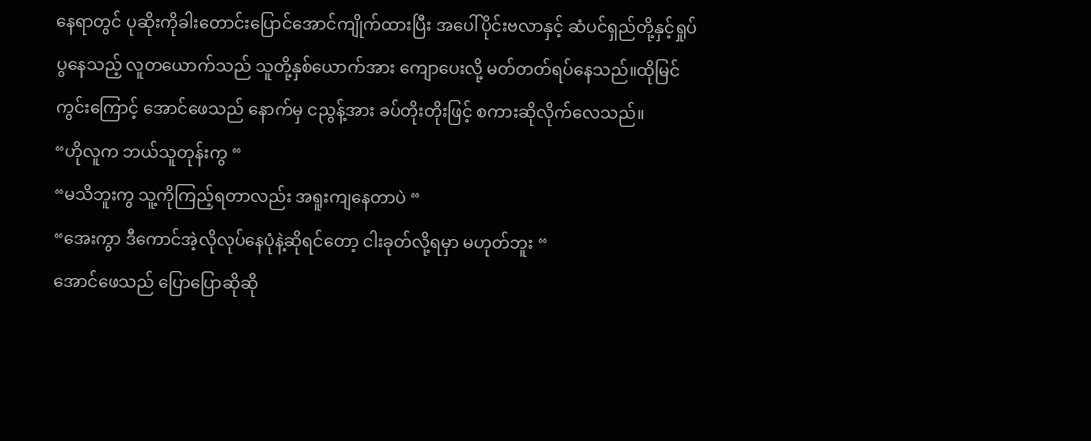နေရာတွင် ပုဆိုးကိုခါးတောင်းပြောင်အောင်ကျိုက်ထားပြီး အပေါ်ပိုင်းဗလာနှင့် ဆံပင်ရှည်တို့နှင့်ရှုပ်ပွနေသည့် လူတယောက်သည် သူတို့နှစ်ယောက်အား ကျောပေးလို့ မတ်တတ်ရပ်နေသည်။ထိုမြင်ကွင်းကြောင့် အောင်ဖေသည် နောက်မှ ငညွန့်အား ခပ်တိုးတိုးဖြင့် စကားဆိုလိုက်လေသည်။
“ဟိုလူက ဘယ်သူတုန်းကွ “
“မသိဘူးကွ သူ့ကိုကြည့်ရတာလည်း အရူးကျနေတာပဲ “
“အေးကွာ ဒီကောင်အဲ့လိုလုပ်နေပုံနဲ့ဆိုရင်တော့ ငါးခုတ်လို့ရမှာ မဟုတ်ဘူး “
အောင်ဖေသည် ပြောပြောဆိုဆို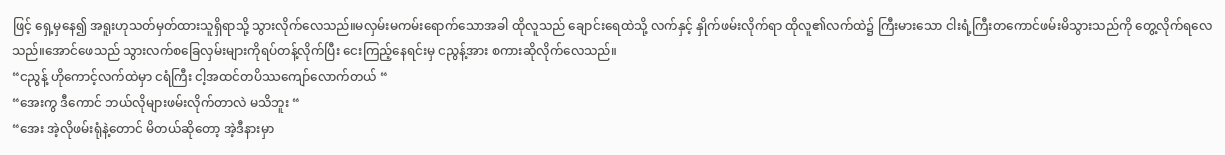ဖြင့် ရှေ့မှနေ၍ အရူးဟုသတ်မှတ်ထားသူရှိရာသို့ သွားလိုက်လေသည်။မလှမ်းမကမ်းရောက်သောအခါ ထိုလူသည် ချောင်းရေထဲသို့ လက်နှင့် နှိုက်ဖမ်းလိုက်ရာ ထိုလူ၏လက်ထဲ၌ ကြီးမားသော ငါးရံ့ကြီးတကောင်ဖမ်းမိသွားသည်ကို တွေ့လိုက်ရလေသည်။အောင်ဖေသည် သွားလက်စခြေလှမ်းများကိုရပ်တန့်လိုက်ပြီး ငေးကြည့်နေရင်းမှ ငညွန့်အား စကားဆိုလိုက်လေသည်။
“ငညွန့် ဟိုကောင့်လက်ထဲမှာ ငရံကြီး ငါ့အထင်တပိဿကျော်လောက်တယ် “
“အေးကွ ဒီကောင် ဘယ်လိုများဖမ်းလိုက်တာလဲ မသိဘူး “
“အေး အဲ့လိုဖမ်းရုံနဲ့တောင် မိတယ်ဆိုတော့ အဲ့ဒီနားမှာ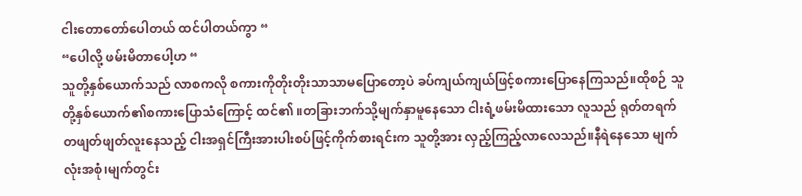ငါးတောတော်ပေါတယ် ထင်ပါတယ်ကွာ “
“ပေါလို့ ဖမ်းမိတာပေါ့ဟ “
သူတို့နှစ်ယောက်သည် လာစကလို စကားကိုတိုးတိုးသာသာမပြောတော့ပဲ ခပ်ကျယ်ကျယ်ဖြင့်စကားပြောနေကြသည်။ထိုစဉ် သူတို့နှစ်ယောက်၏စကားပြောသံကြောင့် ထင်၏ ။တခြားဘက်သို့မျက်နှာမူနေသော ငါးရံ့ဖမ်းမိထားသော လူသည် ရုတ်တရက် တဖျတ်ဖျတ်လူးနေသည့် ငါးအရှင်ကြီးအားပါးစပ်ဖြင့်ကိုက်စားရင်းက သူတို့အား လှည့်ကြည့်လာလေသည်။နီရဲနေသော မျက်လုံးအစုံ၊မျက်တွင်း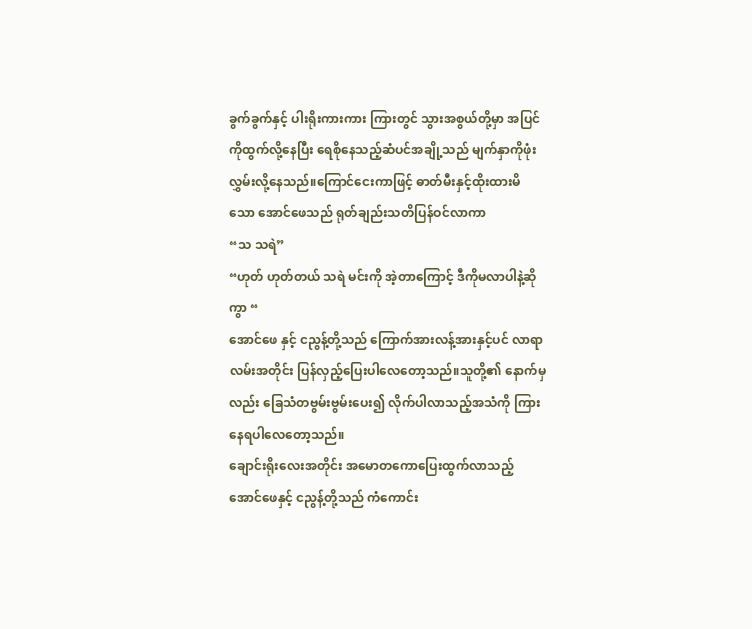ခွက်ခွက်နှင့် ပါးရိုးကားကား ကြားတွင် သွားအစွယ်တို့မှာ အပြင်ကိုထွက်လို့နေပြီး ရေစိုနေသည့်ဆံပင်အချို့သည် မျက်နှာကိုဖုံးလွှမ်းလို့နေသည်။ကြောင်ငေးကာဖြင့် ဓာတ်မီးနှင့်ထိုးထားမိသော အောင်ဖေသည် ရုတ်ချည်းသတိပြန်ဝင်လာကာ
“သ သရဲ”
“ဟုတ် ဟုတ်တယ် သရဲ မင်းကို အဲ့တာကြောင့် ဒီကိုမလာပါနဲ့ဆိုကွာ “
အောင်ဖေ နှင့် ငညွန့်တို့သည် ကြောက်အားလန့်အားနှင့်ပင် လာရာလမ်းအတိုင်း ပြန်လှည့်ပြေးပါလေတော့သည်။သူတို့၏ နောက်မှလည်း ခြေသံတဗွမ်းဗွမ်းပေး၍ လိုက်ပါလာသည့်အသံကို ကြားနေရပါလေတော့သည်။
ချောင်းရိုးလေးအတိုင်း အမောတကောပြေးထွက်လာသည့် အောင်ဖေနှင့် ငညွန့်တို့သည် ကံကောင်း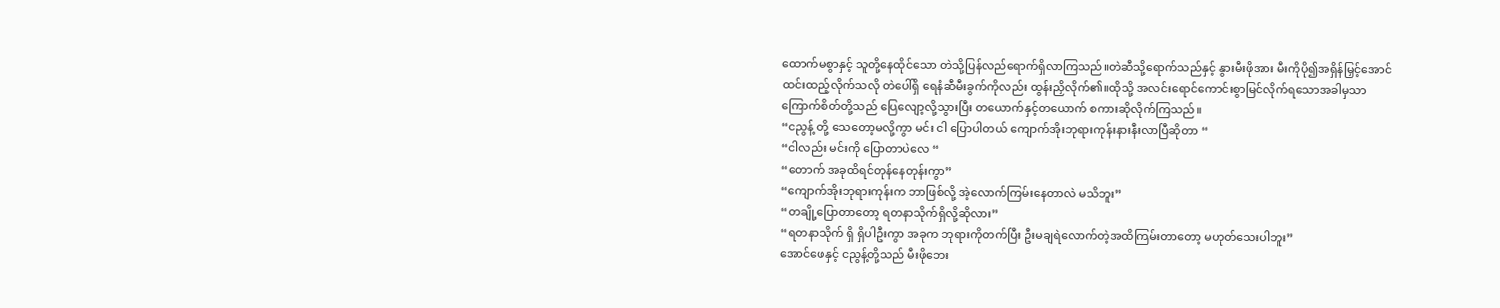ထောက်မစွာနှင့် သူတို့နေထိုင်သော တဲသို့ပြန်လည်ရောက်ရှိလာကြသည်။တဲဆီသို့ရောက်သည်နှင့် နွားမီးဖိုအား မီးကိုပို၍အရှိန်မြှင့်အောင် ထင်းထည့်လိုက်သလို တဲပေါ်ရှိ ရေနံဆီမီးခွက်ကိုလည်း ထွန်းညှိလိုက်၏။ထိုသို့ အလင်းရောင်ကောင်းစွာမြင်လိုက်ရသောအခါမှသာ ကြောက်စိတ်တို့သည် ပြေလျော့လို့သွားပြီး တယောက်နှင့်တယောက် စကားဆိုလိုက်ကြသည်။
“ငညွန့် တို့ သေတော့မလို့ကွာ မင်း ငါ ပြောပါတယ် ကျောက်အိုးဘုရားကုန်းနားနီးလာပြီဆိုတာ “
“ငါလည်း မင်းကို ပြောတာပဲလေ “
“တောက် အခုထိရင်တုန်နေတုန်းကွာ”
“ကျောက်အိုးဘုရားကုန်းက ဘာဖြစ်လို့ အဲ့လောက်ကြမ်းနေတာလဲ မသိဘူး”
“တချို့ပြောတာတော့ ရတနာသိုက်ရှိလို့ဆိုလား”
“ရတနာသိုက် ရှိ ရှိပါဦးကွာ အခုက ဘုရားကိုတက်ပြီး ဦးမချရဲလောက်တဲ့အထိကြမ်းတာတော့ မဟုတ်သေးပါဘူး”
အောင်ဖေနှင့် ငညွန့်တို့သည် မီးဖိုဘေး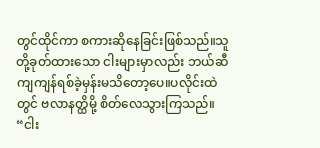တွင်ထိုင်ကာ စကားဆိုနေခြင်းဖြစ်သည်။သူတို့ခုတ်ထားသော ငါးများမှာလည်း ဘယ်ဆီ ကျကျန်ရစ်ခဲ့မှန်းမသိတော့ပေ။ပလိုင်းထဲတွင် ဗလာနတ္ထိမို့ စိတ်လေသွားကြသည်။
“ငါး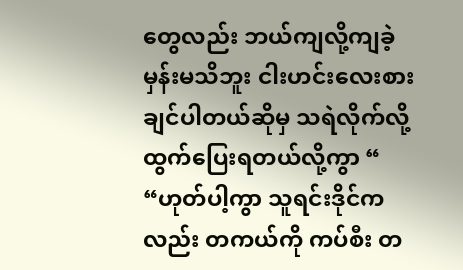တွေလည်း ဘယ်ကျလို့ကျခဲ့မှန်းမသိဘူး ငါးဟင်းလေးစားချင်ပါတယ်ဆိုမှ သရဲလိုက်လို့ ထွက်ပြေးရတယ်လို့ကွာ “
“ဟုတ်ပါ့ကွာ သူရင်းဒိုင်ကလည်း တကယ်ကို ကပ်စီး တ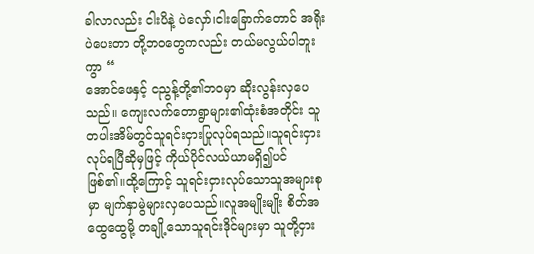ခါလာလည်း ငါးပိနဲ့ ပဲလှော်၊ငါးခြောက်တောင် အရိုးပဲပေးတာ တို့ဘဝတွေကလည်း တယ်မလွယ်ပါဘူးကွာ “
အောင်ဖေနှင့် ငညွန့်တို့၏ဘဝမှာ ဆိုးလွန်းလှပေသည်။ ကျေးလက်တောရွာများ၏ထုံးစံအတိုင်း သူတပါးအိမ်တွင်သူရင်းငှားပြုလုပ်ရသည်။သူရင်းငှားလုပ်ရပြီဆိုမှဖြင့် ကိုယ်ပိုင်လယ်ယာမရှိ၍ပင် ဖြစ်၏။ထို့ကြောင့် သူရင်းငှားလုပ်သောသူအများစုမှာ မျက်နှာမွဲများလှပေသည်။လူအမျိုးမျိုး စိတ်အထွေထွေမို့ တချို့သောသူရင်းဒိုင်များမှာ သူတို့ငှား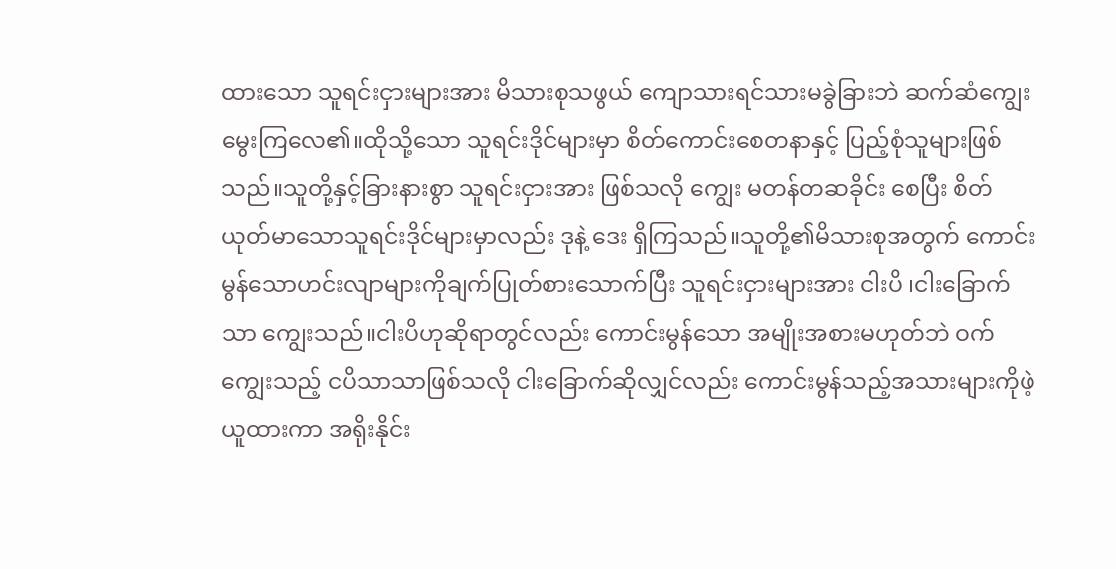ထားသော သူရင်းငှားများအား မိသားစုသဖွယ် ကျောသားရင်သားမခွဲခြားဘဲ ဆက်ဆံကျွေးမွေးကြလေ၏။ထိုသို့သော သူရင်းဒိုင်များမှာ စိတ်ကောင်းစေတနာနှင့် ပြည့်စုံသူများဖြစ်သည်။သူတို့နှင့်ခြားနားစွာ သူရင်းငှားအား ဖြစ်သလို ကျွေး မတန်တဆခိုင်း စေပြီး စိတ်ယုတ်မာသောသူရင်းဒိုင်များမှာလည်း ဒုနဲ့ ဒေး ရှိကြသည်။သူတို့၏မိသားစုအတွက် ကောင်းမွန်သောဟင်းလျာများကိုချက်ပြုတ်စားသောက်ပြီး သူရင်းငှားများအား ငါးပိ ၊ငါးခြောက်သာ ကျွေးသည်။ငါးပိဟုဆိုရာတွင်လည်း ကောင်းမွန်သော အမျိုးအစားမဟုတ်ဘဲ ဝက်ကျွေးသည့် ငပိသာသာဖြစ်သလို ငါးခြောက်ဆိုလျှင်လည်း ကောင်းမွန်သည့်အသားများကိုဖဲ့ယူထားကာ အရိုးနိုင်း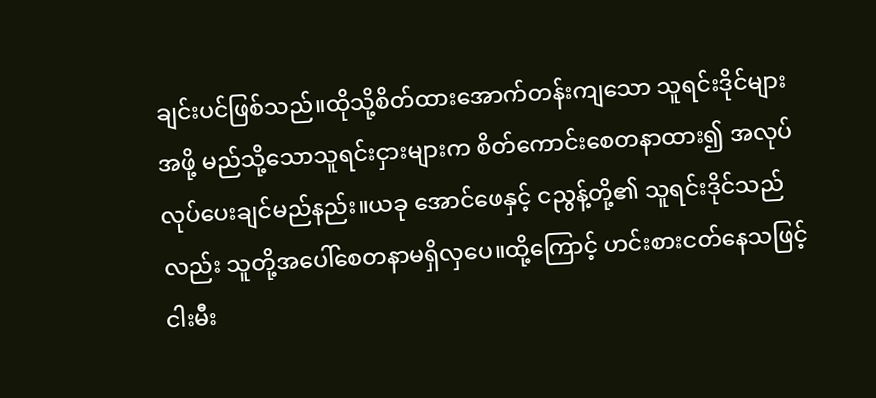ချင်းပင်ဖြစ်သည်။ထိုသို့စိတ်ထားအောက်တန်းကျသော သူရင်းဒိုင်များအဖို့ မည်သို့သောသူရင်းငှားများက စိတ်ကောင်းစေတနာထား၍ အလုပ် လုပ်ပေးချင်မည်နည်း။ယခု အောင်ဖေနှင့် ငညွန့်တို့၏ သူရင်းဒိုင်သည်လည်း သူတို့အပေါ်စေတနာမရှိလှပေ။ထို့ကြောင့် ဟင်းစားငတ်နေသဖြင့် ငါးမီး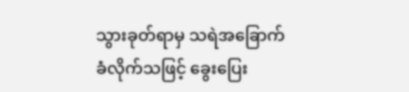သွားခုတ်ရာမှ သရဲအခြောက်ခံလိုက်သဖြင့် ခွေးပြေး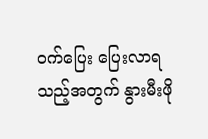ဝက်ပြေး ပြေးလာရသည့်အတွက် နွားမီးဖို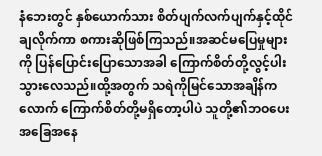နံဘေးတွင် နှစ်ယောက်သား စိတ်ပျက်လက်ပျက်နှင့်ထိုင်ချလိုက်ကာ စကားဆိုဖြစ်ကြသည်။အဆင်မပြေမှုများကို ပြန်ပြောင်းပြောသောအခါ ကြောက်စိတ်တို့လွင့်ပါးသွားလေသည်။ထို့အတွက် သရဲကိုမြင်သောအချိန်ကလောက် ကြောက်စိတ်တို့မရှိတော့ပါပဲ သူတို့၏ဘဝပေးအခြေအနေ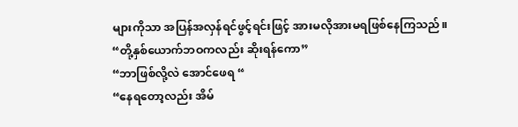များကိုသာ အပြန်အလှန်ရင်ဖွင့်ရင်းဖြင့် အားမလိုအားမရဖြစ်နေကြသည်။
“တို့နှစ်ယောက်ဘဝကလည်း ဆိုးရန်ကော”
“ဘာဖြစ်လို့လဲ အောင်ဖေရ “
“နေရတော့လည်း အိမ်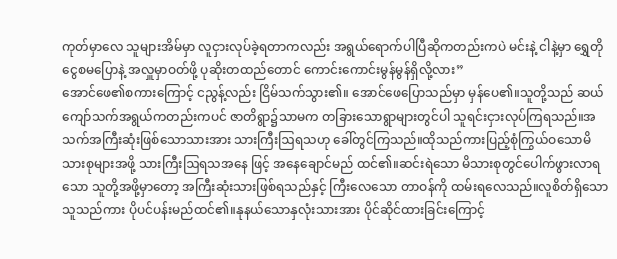ကုတ်မှာလေ သူများအိမ်မှာ လူငှားလုပ်ခဲ့ရတာကလည်း အရွယ်ရောက်ပါပြီဆိုကတည်းကပဲ မင်းနဲ့ ငါနဲ့မှာ ရွှေတိုငွေစမပြောနဲ့ အလှူမှာဝတ်ဖို့ ပုဆိုးတထည်တောင် ကောင်းကောင်းမွန်မွန်ရှိလို့လား”
အောင်ဖေ၏စကားကြောင့် ငညွန့်လည်း ငြိမ်သက်သွား၏။ အောင်ဖေပြောသည်မှာ မှန်ပေ၏။သူတို့သည် ဆယ်ကျော်သက်အရွယ်ကတည်းကပင် ဇာတိရွာ၌သာမက တခြားသောရွာများတွင်ပါ သူရင်းငှားလုပ်ကြရသည်။အသက်အကြီးဆုံးဖြစ်သောသားအား သားကြီးဩရသဟု ခေါ်တွင်ကြသည်။ထိုသည်ကားပြည့်စုံကြွယ်ဝသောမိသားစုများအဖို့ သားကြီးဩရသအနေ ဖြင့် အနေချောင်မည် ထင်၏။ဆင်းရဲသော မိသားစုတွင်ပေါက်ဖွားလာရသော သူတို့အဖို့မှာတော့ အကြီးဆုံးသားဖြစ်ရသည်နှင့် ကြီးလေသော တာဝန်ကို ထမ်းရလေသည်။လူစိတ်ရှိသောသူသည်ကား ပိုပင်ပန်းမည်ထင်၏။နုနယ်သောနှလုံးသားအား ပိုင်ဆိုင်ထားခြင်းကြောင့်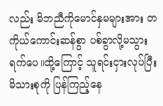လည်း မိဘညီကိုမောင်နှမများအား တကိုယ်ကောင်းဆန်စွာ ပစ်ခွာလို့မသွားရက်ပေ။ထို့ကြောင့် သူရင်းငှားလုပ်ပြီး မိသားစုကို ပြန်ကြည့်နေ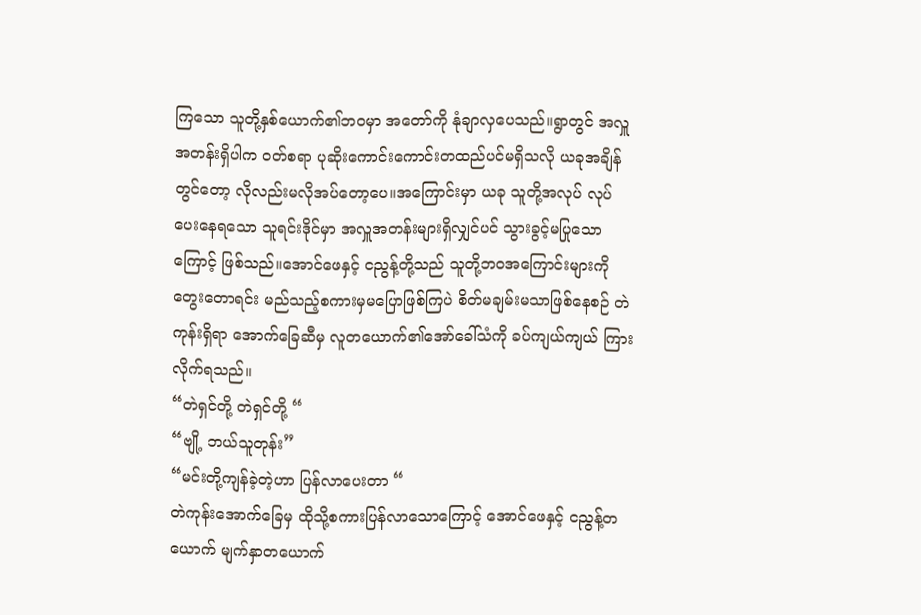ကြသော သူတို့နှစ်ယောက်၏ဘဝမှာ အတော်ကို နုံချာလှပေသည်။ရွာတွင် အလှူအတန်းရှိပါက ဝတ်စရာ ပုဆိုးကောင်းကောင်းတထည်ပင်မရှိသလို ယခုအချိန်တွင်တော့ လိုလည်းမလိုအပ်တော့ပေ။အကြောင်းမှာ ယခု သူတို့အလုပ် လုပ်ပေးနေရသော သူရင်းဒိုင်မှာ အလှူအတန်းများရှိလျှင်ပင် သွားခွင့်မပြုသော ကြောင့် ဖြစ်သည်။အောင်ဖေနှင့် ငညွန့်တို့သည် သူတို့ဘဝအကြောင်းများကိုတွေးတောရင်း မည်သည့်စကားမှမပြောဖြစ်ကြပဲ စိတ်မချမ်းမသာဖြစ်နေစဉ် တဲကုန်းရှိရာ အောက်ခြေဆီမှ လူတယောက်၏အော်ခေါ်သံကို ခပ်ကျယ်ကျယ် ကြားလိုက်ရသည်။
“တဲရှင်တို့ တဲရှင်တို့ “
“ဗျို့ ဘယ်သူတုန်း”
“မင်းတို့ကျန်ခဲ့တဲ့ဟာ ပြန်လာပေးတာ “
တဲကုန်းအောက်ခြေမှ ထိုသို့စကားပြန်လာသောကြောင့် အောင်ဖေနှင့် ငညွန့်တယောက် မျက်နှာတယောက်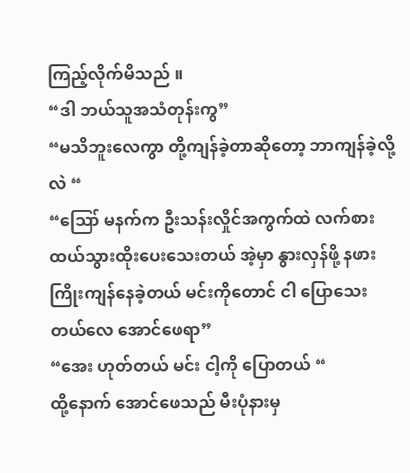ကြည့်လိုက်မိသည် ။
“ဒါ ဘယ်သူအသံတုန်းကွ”
“မသိဘူးလေကွာ တို့ကျန်ခဲ့တာဆိုတော့ ဘာကျန်ခဲ့လို့လဲ “
“ဪ မနက်က ဦးသန်းလှိုင်အကွက်ထဲ လက်စားထယ်သွားထိုးပေးသေးတယ် အဲ့မှာ နွားလှန်ဖို့ နဖားကြိုးကျန်နေခဲ့တယ် မင်းကိုတောင် ငါ ပြောသေးတယ်လေ အောင်ဖေရာ”
“အေး ဟုတ်တယ် မင်း ငါ့ကို ပြောတယ် “
ထို့နောက် အောင်ဖေသည် မီးပုံနားမှ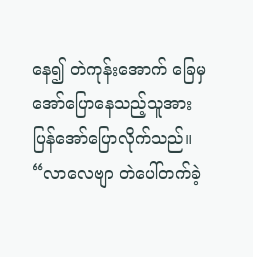နေ၍ တဲကုန်းအောက် ခြေမှအော်ပြောနေသည့်သူအား ပြန်အော်ပြောလိုက်သည်။
“လာလေဗျာ တဲပေါ်တက်ခဲ့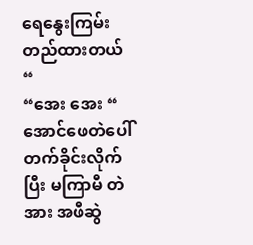ရေနွေးကြမ်းတည်ထားတယ် “
“အေး အေး “
အောင်ဖေတဲပေါ်တက်ခိုင်းလိုက်ပြီး မကြာမီ တဲအား အဖီဆွဲ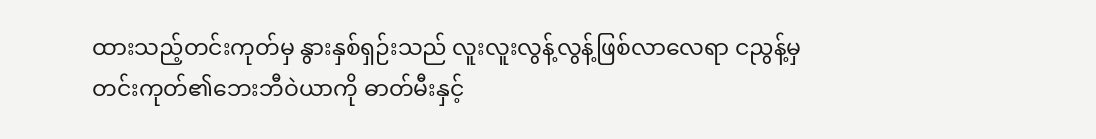ထားသည့်တင်းကုတ်မှ နွားနှစ်ရှဉ်းသည် လူးလူးလွန့်လွန့်ဖြစ်လာလေရာ ငညွန့်မှ တင်းကုတ်၏ဘေးဘီဝဲယာကို ဓာတ်မီးနှင့်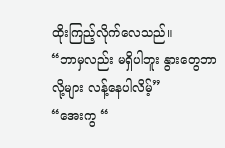ထိုးကြည့်လိုက်လေသည်။
“ဘာမှလည်း မရှိပါဘူး နွားတွေဘာလို့များ လန့်နေပါလိမ့်”
“အေးကွ “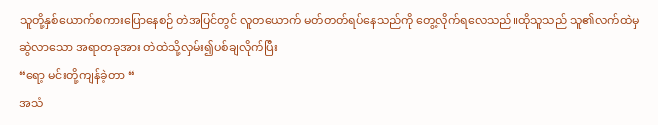သူတို့နှစ်ယောက်စကားပြောနေစဉ် တဲအပြင်တွင် လူတယောက် မတ်တတ်ရပ်နေသည်ကို တွေ့လိုက်ရလေသည်။ထိုသူသည် သူ၏လက်ထဲမှဆွဲလာသော အရာတခုအား တဲထဲသို့လှမ်း၍ပစ်ချလိုက်ပြီး
“ရော့ မင်းတို့ကျန်ခဲ့တာ “
အသံ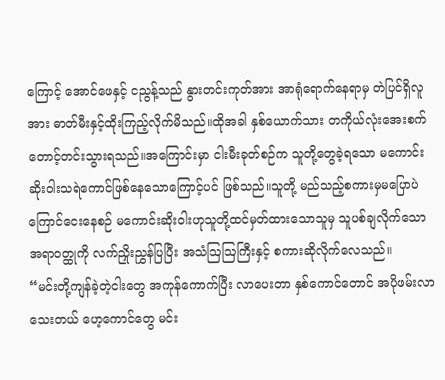ကြောင့် အောင်ဖေနှင့် ငညွန့်သည် နွားတင်းကုတ်အား အာရုံရောက်နေရာမှ တဲပြင်ရှိလူအား ဓာတ်မီးနှင့်ထိုးကြည့်လိုက်မိသည်။ထိုအခါ နှစ်ယောက်သား တကိုယ်လုံးအေးစက်တောင့်တင်းသွားရသည်။အကြောင်းမှာ ငါးမီးခုတ်စဉ်က သူတို့တွေခဲ့ရသော မကောင်းဆိုးဝါးသရဲကောင်ဖြစ်နေသောကြောင့်ပင် ဖြစ်သည်။သူတို့ မည်သည့်စကားမှမပြောပဲ ကြောင်ငေးနေစဉ် မကောင်းဆိုးဝါးဟုသူတို့ထင်မှတ်ထားသောသူမှ သူပစ်ချလိုက်သောအရာဝတ္ထုကို လက်ညှိုးညွှန်ပြပြီး အသံဩဩကြီးနှင့် စကားဆိုလိုက်လေသည်။
“မင်းတို့ကျန်ခဲ့တဲ့ငါးတွေ အကုန်ကောက်ပြီး လာပေးတာ နှစ်ကောင်တောင် အပိုဖမ်းလာသေးတယ် ဟေ့ကောင်တွေ မင်း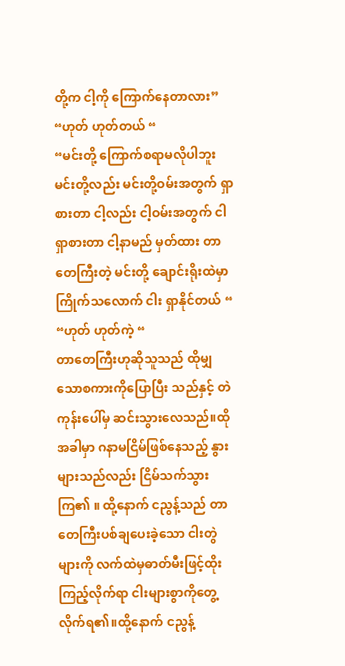တို့က ငါ့ကို ကြောက်နေတာလား”
“ဟုတ် ဟုတ်တယ် “
“မင်းတို့ ကြောက်စရာမလိုပါဘူး မင်းတို့လည်း မင်းတို့ဝမ်းအတွက် ရှာစားတာ ငါ့လည်း ငါ့ဝမ်းအတွက် ငါရှာစားတာ ငါ့နာမည် မှတ်ထား တာတေကြီးတဲ့ မင်းတို့ ချောင်းရိုးထဲမှာ ကြိုက်သလောက် ငါး ရှာနိုင်တယ် “
“ဟုတ် ဟုတ်ကဲ့ “
တာတေကြီးဟုဆိုသူသည် ထိုမျှသောစကားကိုပြောပြီး သည်နှင့် တဲကုန်းပေါ်မှ ဆင်းသွားလေသည်။ထိုအခါမှာ ဂနာမငြိမ်ဖြစ်နေသည့် နွားများသည်လည်း ငြိမ်သက်သွားကြ၏ ။ ထို့နောက် ငညွန့်သည် တာတေကြီးပစ်ချပေးခဲ့သော ငါးတွဲများကို လက်ထဲမှဓာတ်မီးဖြင့်ထိုးကြည့်လိုက်ရာ ငါးများစွာကိုတွေ့လိုက်ရ၏။ထို့နောက် ငညွန့်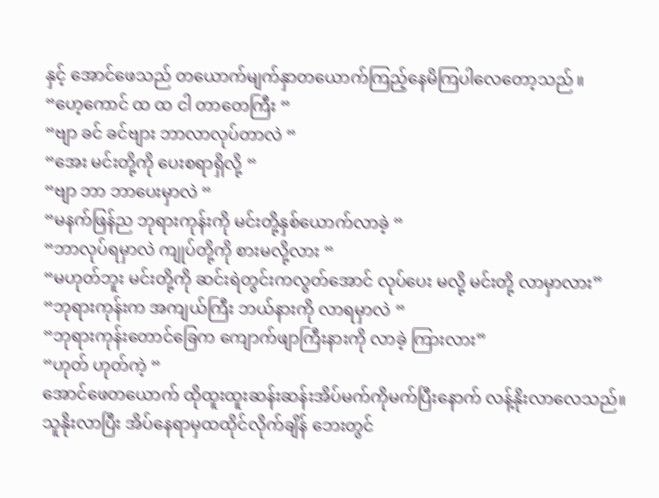နှင့် အောင်ဖေသည် တယောက်မျက်နှာတယောက်ကြည့်နေမိကြပါလေတော့သည် ။
“ဟေ့ကောင် ထ ထ ငါ တာတေကြီး “
“ဗျာ ခင် ခင်ဗျား ဘာလာလုပ်တာလဲ “
“အေး မင်းတို့ကို ပေးစရာရှိလို့ “
“ဗျာ ဘာ ဘာပေးမှာလဲ “
“မနက်ဖြန်ည ဘုရားကုန်းကို မင်းတို့နှစ်ယောက်လာခဲ့ “
“ဘာလုပ်ရမှာလဲ ကျုပ်တို့ကို စားမလို့လား “
“မဟုတ်ဘူး မင်းတို့ကို ဆင်းရဲတွင်းကလွတ်အောင် လုပ်ပေး မလို့ မင်းတို့ လာမှာလား”
“ဘုရားကုန်းက အကျယ်ကြီး ဘယ်နားကို လာရမှာလဲ “
“ဘုရားကုန်းတောင်ခြေက ကျောက်ဖျာကြီးနားကို လာခဲ့ ကြားလား”
“ဟုတ် ဟုတ်ကဲ့ “
အောင်ဖေတယောက် ထိုထူးထူးဆန်းဆန်းအိပ်မက်ကိုမက်ပြီးနောက် လန့်နိုးလာလေသည်။သူနိုးလာပြီး အိပ်နေရာမှထထိုင်လိုက်ချိန် ဘေးတွင်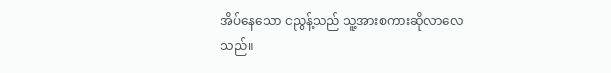အိပ်နေသော ငညွန့်သည် သူ့အားစကားဆိုလာလေသည်။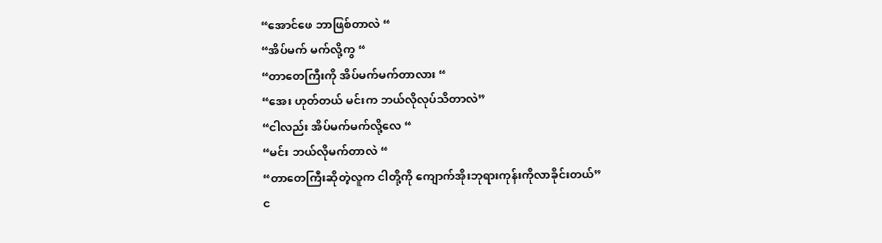“အောင်ဖေ ဘာဖြစ်တာလဲ “
“အိပ်မက် မက်လို့ကွ “
“တာတေကြီးကို အိပ်မက်မက်တာလား “
“အေး ဟုတ်တယ် မင်းက ဘယ်လိုလုပ်သိတာလဲ”
“ငါလည်း အိပ်မက်မက်လို့လေ “
“မင်း ဘယ်လိုမက်တာလဲ “
“တာတေကြီးဆိုတဲ့လူက ငါတို့ကို ကျောက်အိုးဘုရားကုန်းကိုလာခိုင်းတယ်”
င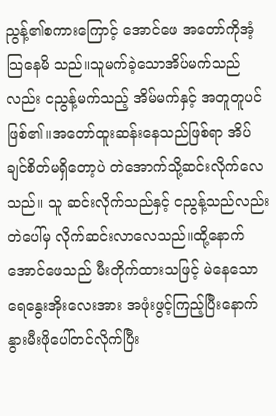ညွန့်၏စကားကြောင့် အောင်ဖေ အတော်ကိုအံ့သြနေမိ သည်။သူမက်ခဲ့သောအိပ်မက်သည်လည်း ငညွန့်မက်သည့် အိမ်မက်နှင့် အတူတူပင်ဖြစ်၏။အတော်ထူးဆန်းနေသည်ဖြစ်ရာ အိပ်ချင်စိတ်မရှိတော့ပဲ တဲအောက်သို့ဆင်းလိုက်လေသည်။ သူ ဆင်းလိုက်သည်နှင့် ငညွန့်သည်လည်း တဲပေါ်မှ လိုက်ဆင်းလာလေသည်။ထို့နောက် အောင်ဖေသည် မီးတိုက်ထားသဖြင့် မဲနေသော ရေနွေးအိုးလေးအား အဖုံးဖွင့်ကြည့်ပြီးနောက် နွားမီးဖိုပေါ်တင်လိုက်ပြီး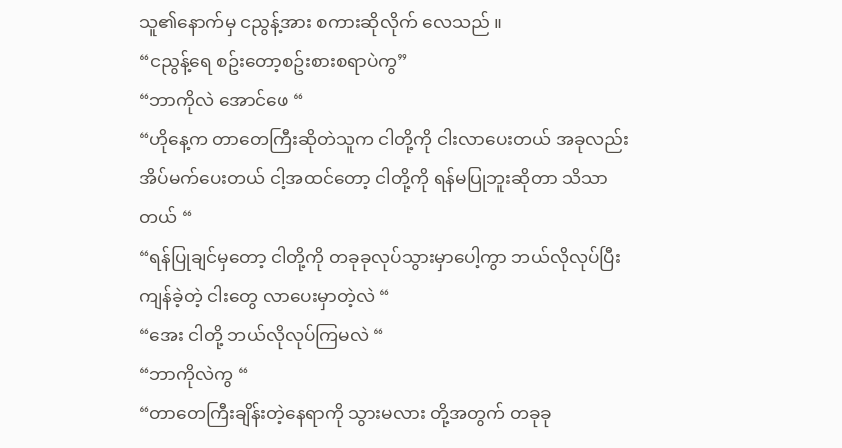သူ၏နောက်မှ ငညွန့်အား စကားဆိုလိုက် လေသည် ။
“ငညွန့်ရေ စဥ်းတော့စဥ်းစားစရာပဲကွ”
“ဘာကိုလဲ အောင်ဖေ “
“ဟိုနေ့က တာတေကြီးဆိုတဲသူက ငါတို့ကို ငါးလာပေးတယ် အခုလည်း အိပ်မက်ပေးတယ် ငါ့အထင်တော့ ငါတို့ကို ရန်မပြုဘူးဆိုတာ သိသာတယ် “
“ရန်ပြုချင်မှတော့ ငါတို့ကို တခုခုလုပ်သွားမှာပေါ့ကွာ ဘယ်လိုလုပ်ပြီး ကျန်ခဲ့တဲ့ ငါးတွေ လာပေးမှာတဲ့လဲ “
“အေး ငါတို့ ဘယ်လိုလုပ်ကြမလဲ “
“ဘာကိုလဲကွ “
“တာတေကြီးချိန်းတဲ့နေရာကို သွားမလား တို့အတွက် တခုခု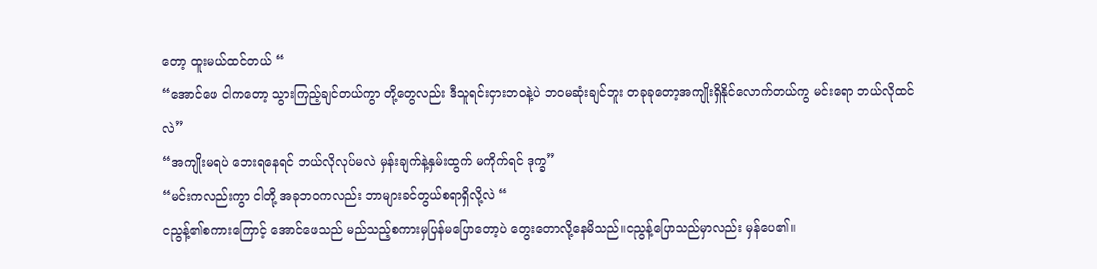တော့ ထူးမယ်ထင်တယ် “
“အောင်ဖေ ငါကတော့ သွားကြည့်ချင်တယ်ကွာ တို့တွေလည်း ဒီသူရင်းငှားဘဝနဲ့ပဲ ဘဝမဆုံးချင်ဘူး တခုခုတော့အကျိုးရှိနိုင်လောက်တယ်ကွ မင်းရော ဘယ်လိုထင်လဲ”
“အကျိုးမရပဲ ဘေးရနေရင် ဘယ်လိုလုပ်မလဲ မှန်းချက်နဲ့နှမ်းထွက် မကိုက်ရင် ဒုက္ခ”
“မင်းကလည်းကွာ ငါတို့ အခုဘဝကလည်း ဘာများခင်တွယ်စရာရှိလို့လဲ “
ငညွန့်၏စကားကြောင့် အောင်ဖေသည် မည်သည့်စကားမှပြန်မပြောတော့ပဲ တွေးတောလို့နေမိသည်။ငညွန့်ပြောသည်မှာလည်း မှန်ပေ၏။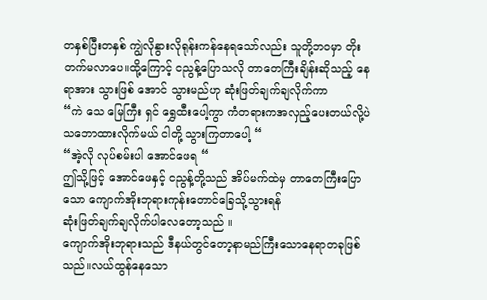တနှစ်ပြီးတနှစ် ကျွဲလိုနွားလိုရုန်းကန်နေရသော်လည်း သူတို့ဘဝမှာ တိုးတက်မလာပေ။ထို့ကြောင့် ငညွန့်ပြောသလို တာတေကြီးချိန်းဆိုသည့် နေရာအား သွားဖြစ် အောင် သွားမည်ဟု ဆုံးဖြတ်ချက်ချလိုက်ကာ
“ကဲ သေ မြေကြီး ရှင် ရွှေထီးပေါ့ကွာ ကံတရားကအလှည့်ပေးတယ်လို့ပဲ သဘောထားလိုက်မယ် ငါတို့ သွားကြတာပေါ့ “
“အဲ့လို လုပ်စမ်းပါ အောင်ဖေရ “
ဤသို့ဖြင့် အောင်ဖေနှင့် ငညွန့်တို့သည် အိပ်မက်ထဲမှ တာတေကြီးပြောသော ကျောက်အိုးဘုရားကုန်းတောင်ခြေသို့သွားရန်
ဆုံးဖြတ်ချက်ချလိုက်ပါလေတော့သည် ။
ကျောက်အိုးဘုရားသည် ဒီနယ်တွင်တော့နာမည်ကြီးသောနေရာတခုဖြစ်သည်။လယ်ထွန်နေသော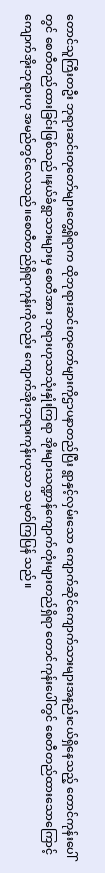တောင်သူကြီးတဦး ဘုရားဆင်းတုတော်များတွေ့ရှိရာက ထိုဘုရားဆင်းတုတော်များကိုဌာပနာတည်ပြီး ရွာနှင့်လှမ်းသော ကျောက်ဆိုင်ကျောက်သားများအနည်းငယ်ရှိနေသည့် တောင်ကုန်းပေါ်တွင် စေတီတည်ထားခြင်းဖြစ်သည်။နယ်ခံရွာသားများမှ စေတီအား ဘုရားဟုသာသုံးနှုံးကြရာ အိုးများသဏ္ဍာန်ကျောက်တုံးများတည်ရှိရာ တောင်ကုန်းပေါ်တွင် စေတီတည်ထားသောကြောင့် ကျောက်အိုးဘုရားဟု အမည်တွင်လေသည်။စေတီတည်ရှိရာကုန်းကိုလည်း ကျောက်အိုးဘုရားကုန်းဟုသာ သမုတ်ကြပြန် သည်။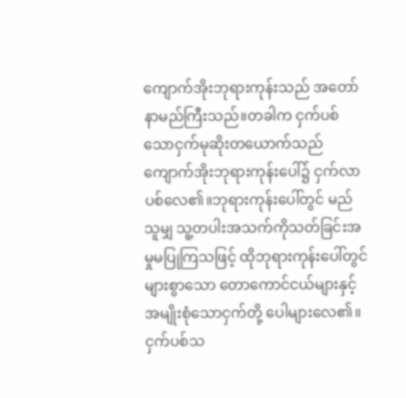ကျောက်အိုးဘုရားကုန်းသည် အတော်နာမည်ကြီးသည်။တခါက ငှက်ပစ်သောငှက်မုဆိုးတယောက်သည် ကျောက်အိုးဘုရားကုန်းပေါ်၌ ငှက်လာပစ်လေ၏။ဘုရားကုန်းပေါ်တွင် မည်သူမျှ သူ့တပါးအသက်ကိုသတ်ခြင်းအမှုမပြုကြသဖြင့် ထိုဘုရားကုန်းပေါ်တွင် များစွာသော တောကောင်ငယ်များနှင့် အမျိုးစုံသောငှက်တို့ ပေါများလေ၏။ငှက်ပစ်သ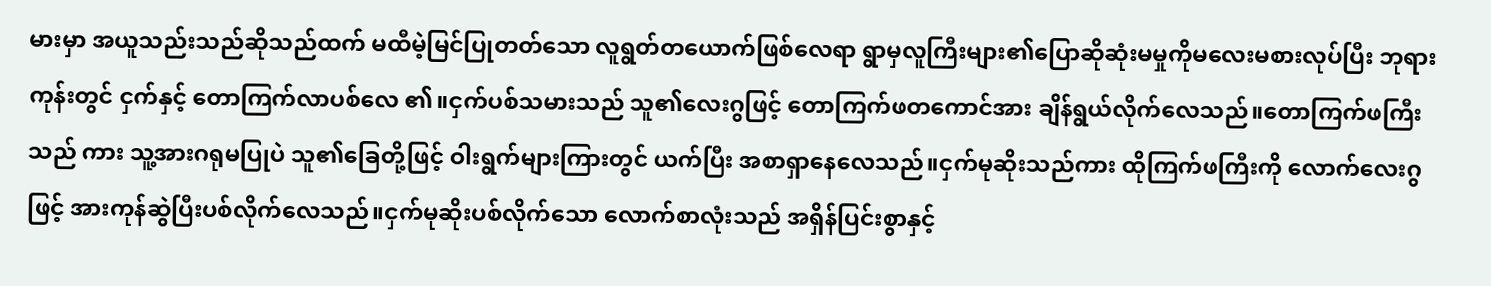မားမှာ အယူသည်းသည်ဆိုသည်ထက် မထီမဲ့မြင်ပြုတတ်သော လူရွတ်တယောက်ဖြစ်လေရာ ရွာမှလူကြီးများ၏ပြောဆိုဆုံးမမှုကိုမလေးမစားလုပ်ပြီး ဘုရားကုန်းတွင် ငှက်နှင့် တောကြက်လာပစ်လေ ၏။ငှက်ပစ်သမားသည် သူ၏လေးဂွဖြင့် တောကြက်ဖတကောင်အား ချိန်ရွယ်လိုက်လေသည်။တောကြက်ဖကြီးသည် ကား သူ့အားဂရုမပြုပဲ သူ၏ခြေတို့ဖြင့် ဝါးရွက်များကြားတွင် ယက်ပြီး အစာရှာနေလေသည်။ငှက်မုဆိုးသည်ကား ထိုကြက်ဖကြီးကို လောက်လေးဂွဖြင့် အားကုန်ဆွဲပြီးပစ်လိုက်လေသည်။ငှက်မုဆိုးပစ်လိုက်သော လောက်စာလုံးသည် အရှိန်ပြင်းစွာနှင့်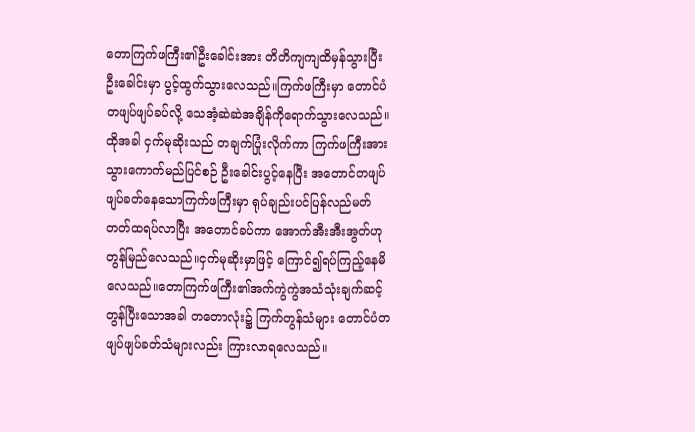တောကြက်ဖကြီး၏ဦးခေါင်းအား တိတိကျကျထိမှန်သွားပြီး ဦးခေါင်းမှာ ပွင့်ထွက်သွားလေသည်။ကြက်ဖကြီးမှာ တောင်ပံတဖျပ်ဖျပ်ခပ်လို့ သေအံ့ဆဲဆဲအချိန်ကိုရောက်သွားလေသည်။ထိုအခါ ငှက်မုဆိုးသည် တချက်ပြုံးလိုက်ကာ ကြက်ဖကြီးအား သွားကောက်မည်ပြင်စဉ် ဦးခေါင်းပွင့်နေပြီး အတောင်တဖျပ်ဖျပ်ခတ်နေသောကြက်ဖကြီးမှာ ရုပ်ချည်းပင်ပြန်လည်မတ်တတ်ထရပ်လာပြီး အတောင်ခပ်ကာ အောက်အီးအီးအွတ်ဟု တွန်မြည်လေသည်။ငှက်မုဆိုးမှာဖြင့် ကြောင်၍ရပ်ကြည့်နေမိလေသည်။တောကြက်ဖကြီး၏အက်ကွဲကွဲအသံသုံးချက်ဆင့်တွန်ပြီးသောအခါ တတောလုံး၌ ကြက်တွန်သံများ တောင်ပံတဖျပ်ဖျပ်ခတ်သံများလည်း ကြားလာရလေသည်။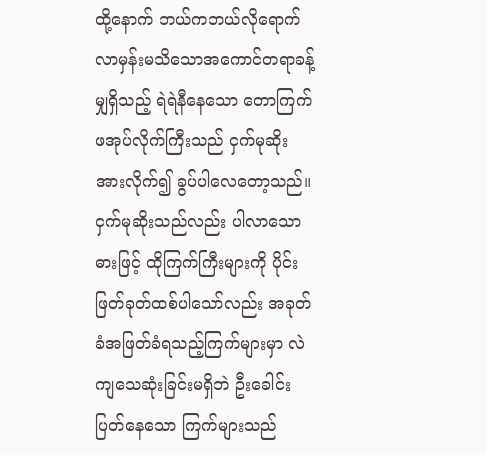ထို့နောက် ဘယ်ကဘယ်လိုရောက်လာမှန်းမသိသောအကောင်တရာခန့်မျှရှိသည့် ရဲရဲနီနေသော တောကြက်ဖအုပ်လိုက်ကြီးသည် ငှက်မုဆိုးအားလိုက်၍ ခွပ်ပါလေတော့သည်။ငှက်မုဆိုးသည်လည်း ပါလာသောဓားဖြင့် ထိုကြက်ကြီးများကို ပိုင်းဖြတ်ခုတ်ထစ်ပါသော်လည်း အခုတ်ခံအဖြတ်ခံရသည့်ကြက်များမှာ လဲကျသေဆုံးခြင်းမရှိဘဲ ဦးခေါင်းပြတ်နေသော ကြက်များသည်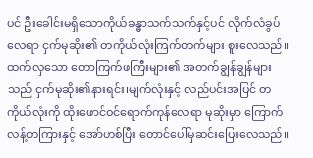ပင် ဦးခေါင်းမရှိသောကိုယ်ခန္ဓာသက်သက်နှင့်ပင် လိုက်လံခွပ်လေရာ ငှက်မုဆိုး၏ တကိုယ်လုံးကြက်တက်များ စူးလေသည်။ထက်လှသော တောကြက်ဖကြီးများ၏ အတက်ချွန်ချွန်များသည် ငှက်မုဆိုး၏နားရင်း၊မျက်လုံးနှင့် လည်ပင်းအပြင် တကိုယ်လုံးကို ထိုးဖောင်ဝင်ရောက်ကုန်လေရာ မုဆိုးမှာ ကြောက်လန့်တကြားနှင့် အော်ဟစ်ပြီး တောင်ပေါ်မှဆင်းပြေးလေသည်။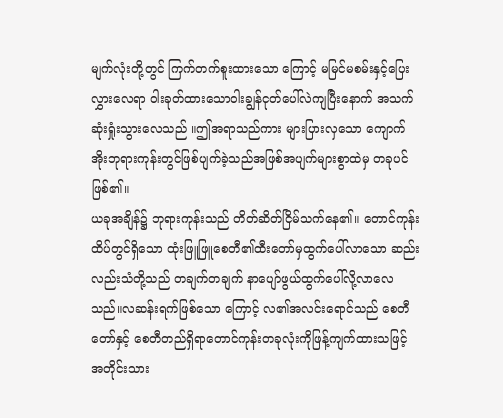မျက်လုံးတို့တွင် ကြက်တက်စူးထားသော ကြောင့် မမြင်မစမ်းနှင့်ပြေးလွှားလေရာ ဝါးခုတ်ထားသောဝါးချွန်ငုတ်ပေါ်လဲကျပြီးနောက် အသက်ဆုံးရှုံးသွားလေသည် ။ဤအရာသည်ကား များပြားလှသော ကျောက်အိုးဘုရားကုန်းတွင်ဖြစ်ပျက်ခဲ့သည်အဖြစ်အပျက်များစွာထဲမှ တခုပင်ဖြစ်၏။
ယခုအချိန်၌ ဘုရားကုန်းသည် တိတ်ဆိတ်ငြိမ်သက်နေ၏။ တောင်ကုန်းထိပ်တွင်ရှိသော ထုံးဖြူဖြူစေတီ၏ထီးတော်မှထွက်ပေါ်လာသော ဆည်းလည်းသံတို့သည် တချက်တချက် နာပျော်ဖွယ်ထွက်ပေါ်လို့လာလေသည်။လဆန်းရက်ဖြစ်သော ကြောင့် လ၏အလင်းရောင်သည် စေတီတော်နှင့် စေတီတည်ရှိရာတောင်ကုန်းတခုလုံးကိုဖြန့်ကျက်ထားသဖြင့် အတိုင်းသား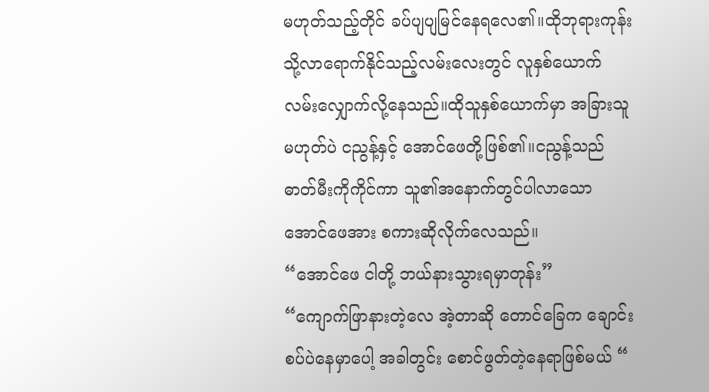မဟုတ်သည့်တိုင် ခပ်ပျပျမြင်နေရလေ၏။ထိုဘုရားကုန်းသို့လာရောက်နိုင်သည့်လမ်းလေးတွင် လူနှစ်ယောက် လမ်းလျှောက်လို့နေသည်။ထိုသူနှစ်ယောက်မှာ အခြားသူမဟုတ်ပဲ ငညွန့်နှင့် အောင်ဖေတို့ဖြစ်၏။ငညွန့်သည် ဓာတ်မီးကိုကိုင်ကာ သူ၏အနောက်တွင်ပါလာသော အောင်ဖေအား စကားဆိုလိုက်လေသည်။
“အောင်ဖေ ငါတို့ ဘယ်နားသွားရမှာတုန်း”
“ကျောက်ဖြာနားတဲ့လေ အဲ့တာဆို တောင်ခြေက ချောင်းစပ်ပဲနေမှာပေါ့ အခါတွင်း စောင်ဖွတ်တဲ့နေရာဖြစ်မယ် “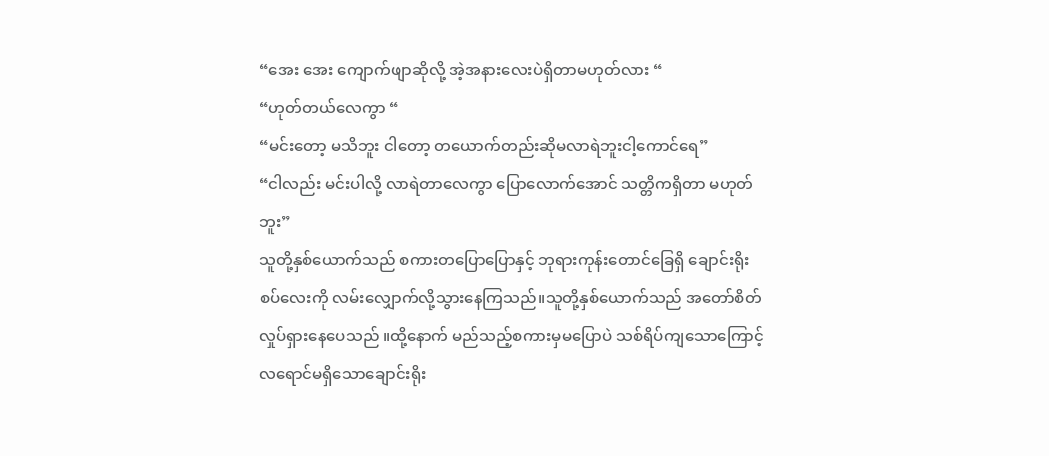“အေး အေး ကျောက်ဖျာဆိုလို့ အဲ့အနားလေးပဲရှိတာမဟုတ်လား “
“ဟုတ်တယ်လေကွာ “
“မင်းတော့ မသိဘူး ငါတော့ တယောက်တည်းဆိုမလာရဲဘူးငါ့ကောင်ရေ”
“ငါလည်း မင်းပါလို့ လာရဲတာလေကွာ ပြောလောက်အောင် သတ္တိကရှိတာ မဟုတ်ဘူး”
သူတို့နှစ်ယောက်သည် စကားတပြောပြောနှင့် ဘုရားကုန်းတောင်ခြေရှိ ချောင်းရိုးစပ်လေးကို လမ်းလျှောက်လို့သွားနေကြသည်။သူတို့နှစ်ယောက်သည် အတော်စိတ်လှုပ်ရှားနေပေသည် ။ထို့နောက် မည်သည့်စကားမှမပြောပဲ သစ်ရိပ်ကျသောကြောင့် လရောင်မရှိသောချောင်းရိုး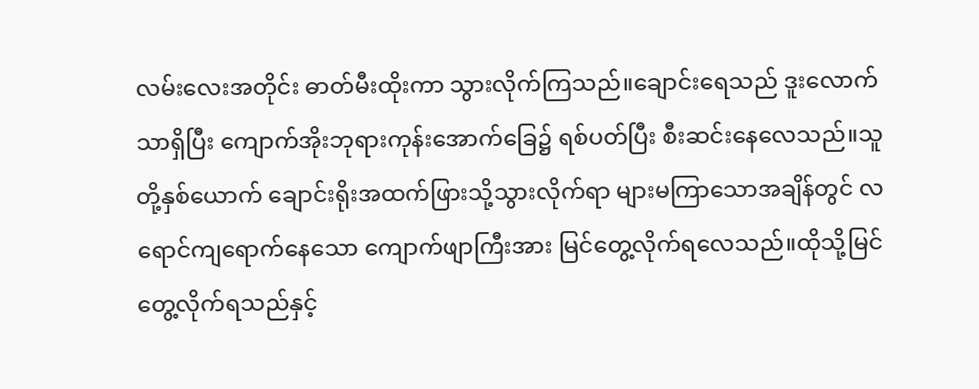လမ်းလေးအတိုင်း ဓာတ်မီးထိုးကာ သွားလိုက်ကြသည်။ချောင်းရေသည် ဒူးလောက်သာရှိပြီး ကျောက်အိုးဘုရားကုန်းအောက်ခြေ၌ ရစ်ပတ်ပြီး စီးဆင်းနေလေသည်။သူတို့နှစ်ယောက် ချောင်းရိုးအထက်ဖြားသို့သွားလိုက်ရာ များမကြာသောအချိန်တွင် လရောင်ကျရောက်နေသော ကျောက်ဖျာကြီးအား မြင်တွေ့လိုက်ရလေသည်။ထိုသို့မြင်တွေ့လိုက်ရသည်နှင့်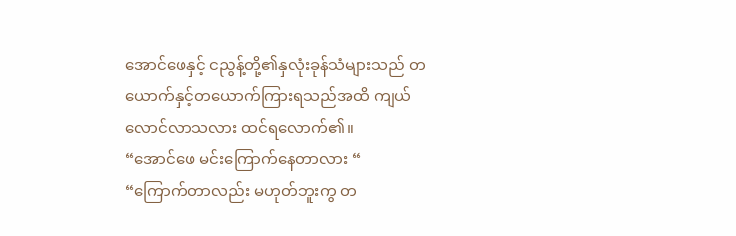အောင်ဖေနှင့် ငညွန့်တို့၏နှလုံးခုန်သံများသည် တယောက်နှင့်တယောက်ကြားရသည်အထိ ကျယ်လောင်လာသလား ထင်ရလောက်၏။
“အောင်ဖေ မင်းကြောက်နေတာလား “
“ကြောက်တာလည်း မဟုတ်ဘူးကွ တ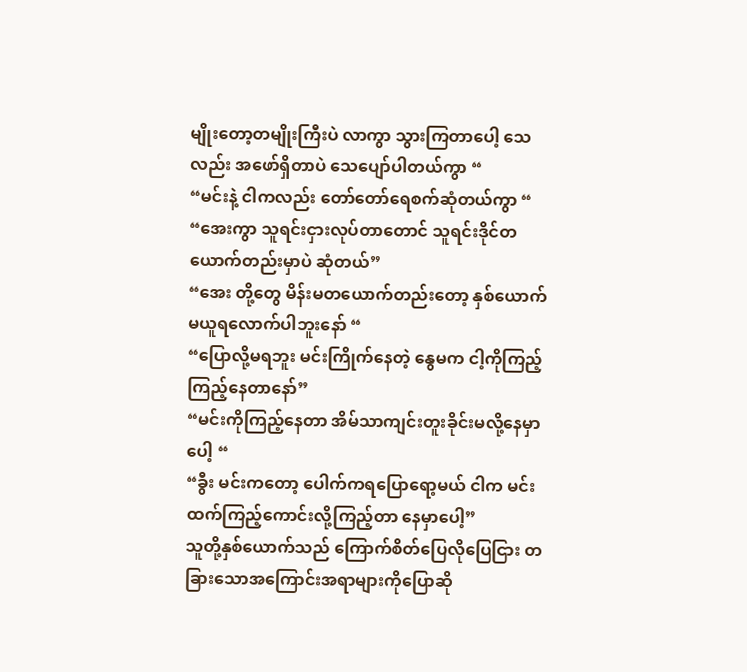မျိုးတော့တမျိုးကြီးပဲ လာကွာ သွားကြတာပေါ့ သေလည်း အဖော်ရှိတာပဲ သေပျော်ပါတယ်ကွာ “
“မင်းနဲ့ ငါကလည်း တော်တော်ရေစက်ဆုံတယ်ကွာ “
“အေးကွာ သူရင်းငှားလုပ်တာတောင် သူရင်းဒိုင်တယောက်တည်းမှာပဲ ဆုံတယ်”
“အေး တို့တွေ မိန်းမတယောက်တည်းတော့ နှစ်ယောက်မယူရလောက်ပါဘူးနော် “
“ပြောလို့မရဘူး မင်းကြိုက်နေတဲ့ နွေမက ငါ့ကိုကြည့်ကြည့်နေတာနော်”
“မင်းကိုကြည့်နေတာ အိမ်သာကျင်းတူးခိုင်းမလို့နေမှာပေါ့ “
“ခွီး မင်းကတော့ ပေါက်ကရပြောရော့မယ် ငါက မင်းထက်ကြည့်ကောင်းလို့ကြည့်တာ နေမှာပေါ့”
သူတို့နှစ်ယောက်သည် ကြောက်စိတ်ပြေလိုပြေငြား တခြားသောအကြောင်းအရာများကိုပြောဆို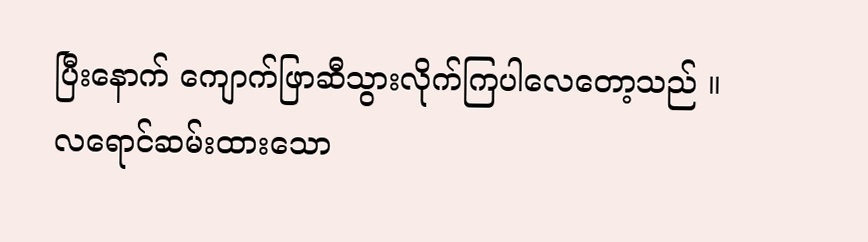ပြီးနောက် ကျောက်ဖြာဆီသွားလိုက်ကြပါလေတော့သည် ။
လရောင်ဆမ်းထားသော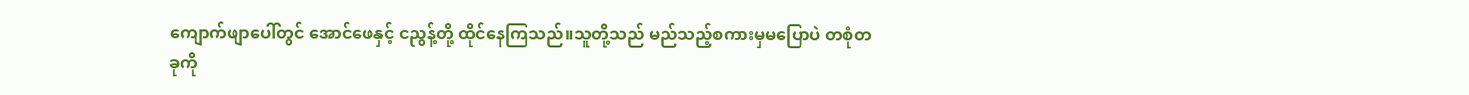ကျောက်ဖျာပေါ်တွင် အောင်ဖေနှင့် ငညွန့်တို့ ထိုင်နေကြသည်။သူတို့သည် မည်သည့်စကားမှမပြောပဲ တစုံတခုကို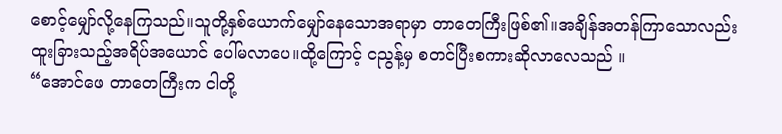စောင့်မျှော်လို့နေကြသည်။သူတို့နှစ်ယောက်မျှော်နေသောအရာမှာ တာတေကြီးဖြစ်၏။အချိန်အတန်ကြာသောလည်း ထူးခြားသည့်အရိပ်အယောင် ပေါ်မလာပေ။ထို့ကြောင့် ငညွန့်မှ စတင်ပြီးစကားဆိုလာလေသည် ။
“အောင်ဖေ တာတေကြီးက ငါတို့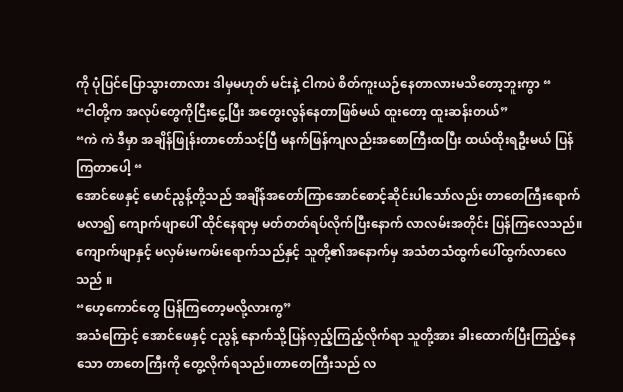ကို ပုံပြင်ပြောသွားတာလား ဒါမှမဟုတ် မင်းနဲ့ ငါကပဲ စိတ်ကူးယဉ်နေတာလားမသိတော့ဘူးကွာ “
“ငါတို့က အလုပ်တွေကိုငြီးငွေ့ပြီး အတွေးလွန်နေတာဖြစ်မယ် ထူးတော့ ထူးဆန်းတယ်”
“ကဲ ကဲ ဒီမှာ အချိန်ဖြုန်းတာတော်သင့်ပြီ မနက်ဖြန်ကျလည်းအစောကြီးထပြီး ထယ်ထိုးရဦးမယ် ပြန်ကြတာပေါ့ “
အောင်ဖေနှင့် မောင်ညွန့်တို့သည် အချိန်အတော်ကြာအောင်စောင့်ဆိုင်းပါသော်လည်း တာတေကြီးရောက်မလာ၍ ကျောက်ဖျာပေါ် ထိုင်နေရာမှ မတ်တတ်ရပ်လိုက်ပြီးနောက် လာလမ်းအတိုင်း ပြန်ကြလေသည်။ကျောက်ဖျာနှင့် မလှမ်းမကမ်းရောက်သည်နှင့် သူတို့၏အနောက်မှ အသံတသံထွက်ပေါ်ထွက်လာလေသည် ။
“ဟေ့ကောင်တွေ ပြန်ကြတော့မလို့လားကွ”
အသံကြောင့် အောင်ဖေနှင့် ငညွန့် နောက်သို့ပြန်လှည့်ကြည့်လိုက်ရာ သူတို့အား ခါးထောက်ပြီးကြည့်နေသော တာတေကြီးကို တွေ့လိုက်ရသည်။တာတေကြီးသည် လ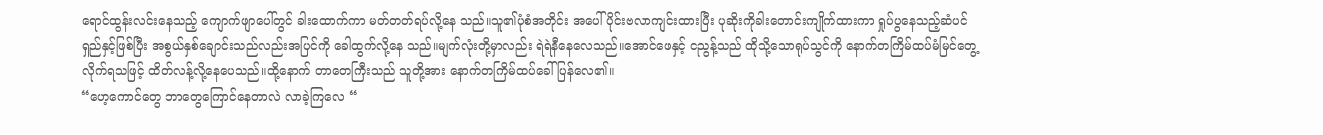ရောင်ထွန်းလင်းနေသည့် ကျောက်ဖျာပေါ်တွင် ခါးထောက်ကာ မတ်တတ်ရပ်လို့နေ သည်။သူ၏ပုံစံအတိုင်း အပေါ်ပိုင်းဗလာကျင်းထားပြီး ပုဆိုးကိုခါးတောင်းကျိုက်ထားကာ ရှုပ်ပွနေသည့်ဆံပင်ရှည်နှင့်ဖြစ်ပြီး အစွယ်နှစ်ချောင်းသည်လည်းအပြင်ကို ခေါထွက်လို့နေ သည်။မျက်လုံးတို့မှာလည်း ရဲရဲနီနေလေသည်။အောင်ဖေနှင့် ငညွန့်သည် ထိုသို့သောရုပ်သွင်ကို နောက်တကြိမ်ထပ်မံမြင်တွေ့လိုက်ရသဖြင့် ထိတ်လန့်လို့နေပေသည်။ထို့နောက် တာတေကြီးသည် သူတို့အား နောက်တကြိမ်ထပ်ခေါ် ပြန်လေ၏။
“ဟေ့ကောင်တွေ ဘာတွေကြောင်နေတာလဲ လာခဲ့ကြလေ “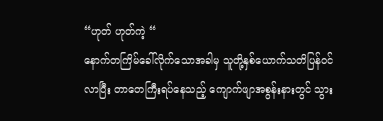“ဟုတ် ဟုတ်ကဲ့ “
နောက်တကြိမ်ခေါ်လိုက်သောအခါမှ သူတို့နှစ်ယောက်သတိပြန်ဝင်လာပြီး တာတေကြီးရပ်နေသည့် ကျောက်ဖျာအစွန်းနားတွင် သွား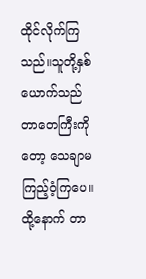ထိုင်လိုက်ကြသည်။သူတို့နှစ်ယောက်သည် တာတေကြီးကိုတော့ သေချာမကြည့်ဝံ့ကြပေ။ထို့နောက် တာ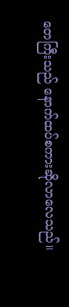တေကြီးသည် နောက်ထပ်စကားဆိုလာလေသည်။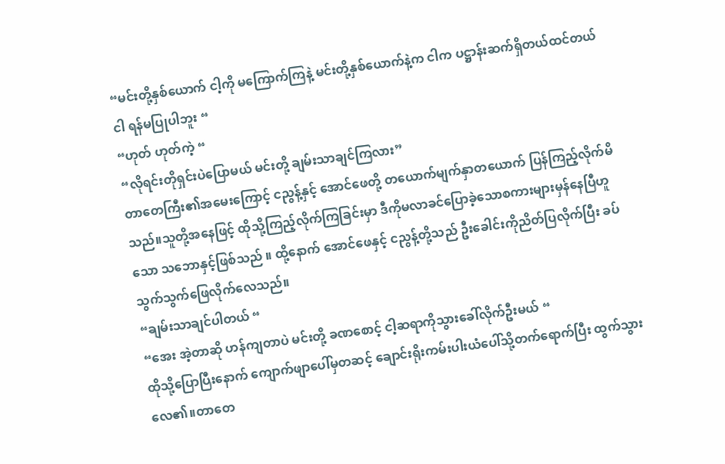“မင်းတို့နှစ်ယောက် ငါ့ကို မကြောက်ကြနဲ့ မင်းတို့နှစ်ယောက်နဲ့က ငါက ပဋ္ဌာန်းဆက်ရှိတယ်ထင်တယ် ငါ ရန်မပြုပါဘူး “
“ဟုတ် ဟုတ်ကဲ့ “
“လိုရင်းတိုရှင်းပဲပြောမယ် မင်းတို့ ချမ်းသာချင်ကြလား”
တာတေကြီး၏အမေးကြောင့် ငညွန့်နှင့် အောင်ဖေတို့ တယောက်မျက်နှာတယောက် ပြန်ကြည့်လိုက်မိသည်။သူတို့အနေဖြင့် ထိုသို့ကြည့်လိုက်ကြခြင်းမှာ ဒီကိုမလာခင်ပြောခဲ့သောစကားများမှန်နေပြီဟူသော သဘောနှင့်ဖြစ်သည် ။ ထို့နောက် အောင်ဖေနှင့် ငညွန့်တို့သည် ဦးခေါင်းကိုညိတ်ပြလိုက်ပြီး ခပ်သွက်သွက်ဖြေလိုက်လေသည်။
“ချမ်းသာချင်ပါတယ် “
“အေး အဲ့တာဆို ဟန်ကျတာပဲ မင်းတို့ ခဏစောင့် ငါ့ဆရာကိုသွားခေါ်လိုက်ဦးမယ် “
ထိုသို့ပြောပြီးနောက် ကျောက်ဖျာပေါ်မှတဆင့် ချောင်းရိုးကမ်းပါးယံပေါ်သို့တက်ရောက်ပြီး ထွက်သွားလေ၏။တာတေ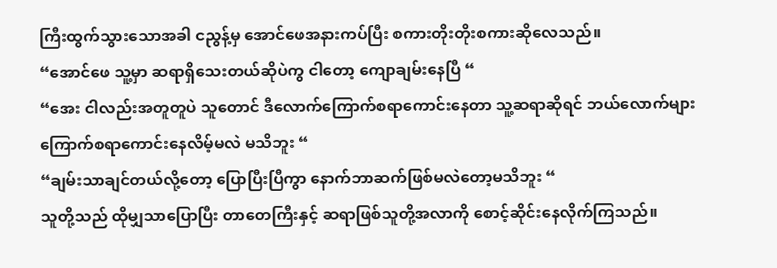ကြီးထွက်သွားသောအခါ ငညွန့်မှ အောင်ဖေအနားကပ်ပြီး စကားတိုးတိုးစကားဆိုလေသည်။
“အောင်ဖေ သူ့မှာ ဆရာရှိသေးတယ်ဆိုပဲကွ ငါတော့ ကျောချမ်းနေပြီ “
“အေး ငါလည်းအတူတူပဲ သူတောင် ဒီလောက်ကြောက်စရာကောင်းနေတာ သူ့ဆရာဆိုရင် ဘယ်လောက်များကြောက်စရာကောင်းနေလိမ့်မလဲ မသိဘူး “
“ချမ်းသာချင်တယ်လို့တော့ ပြောပြီးပြီကွာ နောက်ဘာဆက်ဖြစ်မလဲတော့မသိဘူး “
သူတို့သည် ထိုမျှသာပြောပြီး တာတေကြီးနှင့် ဆရာဖြစ်သူတို့အလာကို စောင့်ဆိုင်းနေလိုက်ကြသည်။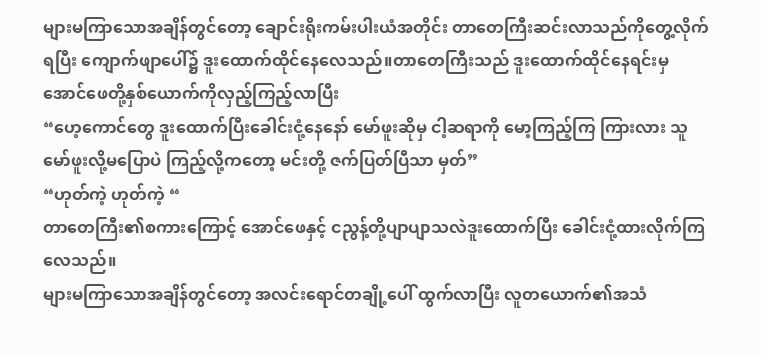များမကြာသောအချိန်တွင်တော့ ချောင်းရိုးကမ်းပါးယံအတိုင်း တာတေကြီးဆင်းလာသည်ကိုတွေ့လိုက်ရပြီး ကျောက်ဖျာပေါ်၌ ဒူးထောက်ထိုင်နေလေသည်။တာတေကြီးသည် ဒူးထောက်ထိုင်နေရင်းမှ အောင်ဖေတို့နှစ်ယောက်ကိုလှည့်ကြည့်လာပြီး
“ဟေ့ကောင်တွေ ဒူးထောက်ပြီးခေါင်းငုံ့နေနော် မော်ဖူးဆိုမှ ငါ့ဆရာကို မော့ကြည့်ကြ ကြားလား သူမော်ဖူးလို့မပြောပဲ ကြည့်လို့ကတော့ မင်းတို့ ဇက်ပြတ်ပြီသာ မှတ်”
“ဟုတ်ကဲ့ ဟုတ်ကဲ့ “
တာတေကြီး၏စကားကြောင့် အောင်ဖေနှင့် ငညွန့်တို့ပျာပျာသလဲဒူးထောက်ပြီး ခေါင်းငုံ့ထားလိုက်ကြလေသည်။
များမကြာသောအချိန်တွင်တော့ အလင်းရောင်တချို့ပေါ် ထွက်လာပြီး လူတယောက်၏အသံ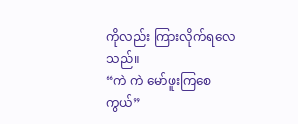ကိုလည်း ကြားလိုက်ရလေသည်။
“ကဲ ကဲ မော်ဖူးကြစေကွယ်”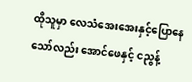ထိုသူမှာ လေသံအေးအေးနှင့်ပြောနေသော်လည်း အောင်ဖေနှင့် ငညွန့်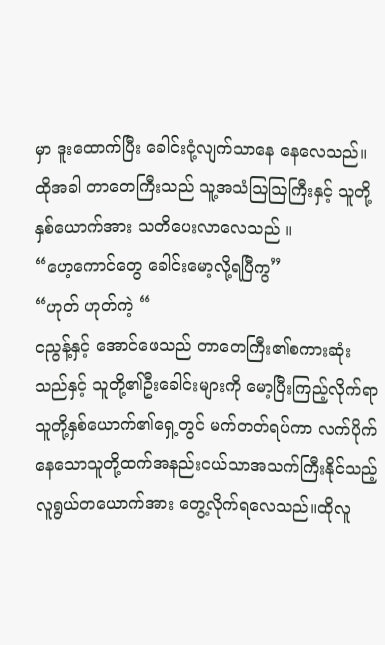မှာ ဒူးထောက်ပြီး ခေါင်းငုံ့လျက်သာနေ နေလေသည်။ထိုအခါ တာတေကြီးသည် သူ့အသံဩဩကြီးနှင့် သူတို့နှစ်ယောက်အား သတိပေးလာလေသည် ။
“ဟေ့ကောင်တွေ ခေါင်းမော့လို့ရပြီကွ”
“ဟုတ် ဟုတ်ကဲ့ “
ငညွန့်နှင့် အောင်ဖေသည် တာတေကြီး၏စကားဆုံးသည်နှင့် သူတို့၏ဦးခေါင်းများကို မော့ပြီးကြည့်လိုက်ရာ သူတို့နှစ်ယောက်၏ရှေ့တွင် မက်တတ်ရပ်ကာ လက်ပိုက်နေသောသူတို့ထက်အနည်းငယ်သာအသက်ကြီးနိုင်သည့် လူရွယ်တယောက်အား တွေ့လိုက်ရလေသည်။ထိုလူ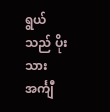ရွယ်သည် ပိုးသားအင်္ကျီ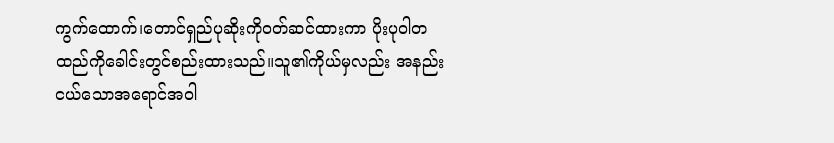ကွက်ထောက်၊တောင်ရှည်ပုဆိုးကိုဝတ်ဆင်ထားကာ ပိုးပုဝါတထည်ကိုခေါင်းတွင်စည်းထားသည်။သူ၏ကိုယ်မှလည်း အနည်းငယ်သောအရောင်အဝါ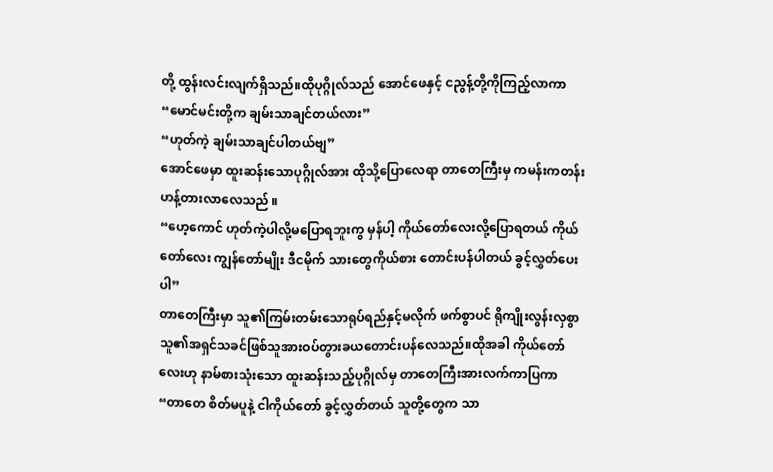တို့ ထွန်းလင်းလျက်ရှိသည်။ထိုပုဂ္ဂိုလ်သည် အောင်ဖေနှင့် ငညွန့်တို့ကိုကြည့်လာကာ
“မောင်မင်းတို့က ချမ်းသာချင်တယ်လား”
“ဟုတ်ကဲ့ ချမ်းသာချင်ပါတယ်ဗျ”
အောင်ဖေမှာ ထူးဆန်းသောပုဂ္ဂိုလ်အား ထိုသို့ပြောလေရာ တာတေကြီးမှ ကမန်းကတန်းဟန့်တားလာလေသည် ။
“ဟေ့ကောင် ဟုတ်ကဲ့ပါလို့မပြောရဘူးကွ မှန်ပါ့ ကိုယ်တော်လေးလို့ပြောရတယ် ကိုယ်တော်လေး ကျွန်တော်မျိုး ဒီငမိုက် သားတွေကိုယ်စား တောင်းပန်ပါတယ် ခွင့်လွှတ်ပေးပါ”
တာတေကြီးမှာ သူ၏ကြမ်းတမ်းသောရုပ်ရည်နှင့်မလိုက် ဖက်စွာပင် ရိုကျိုးလွန်းလှစွာ သူ၏အရှင်သခင်ဖြစ်သူအားဝပ်တွားခယတောင်းပန်လေသည်။ထိုအခါ ကိုယ်တော်လေးဟု နာမ်စားသုံးသော ထူးဆန်းသည့်ပုဂ္ဂိုလ်မှ တာတေကြီးအားလက်ကာပြကာ
“တာတေ စိတ်မပူနဲ့ ငါကိုယ်တော် ခွင့်လွှတ်တယ် သူတို့တွေက သာ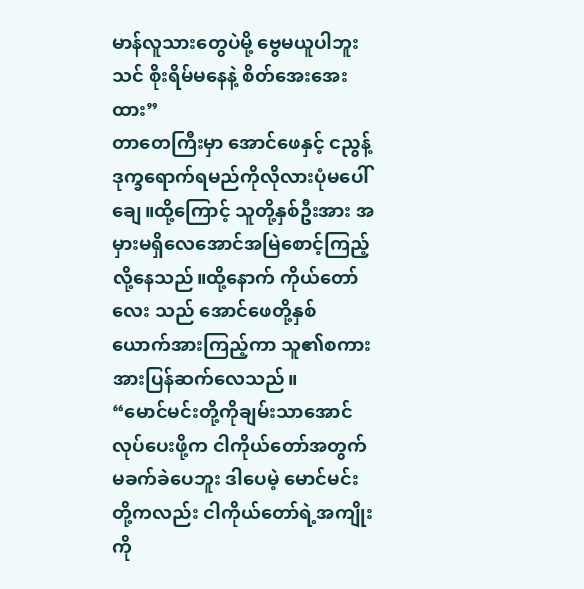မာန်လူသားတွေပဲမို့ ဗွေမယူပါဘူး သင် စိုးရိမ်မနေနဲ့ စိတ်အေးအေးထား”
တာတေကြီးမှာ အောင်ဖေနှင့် ငညွန့် ဒုက္ခရောက်ရမည်ကိုလိုလားပုံမပေါ်ချေ။ထို့ကြောင့် သူတို့နှစ်ဦးအား အမှားမရှိလေအောင်အမြဲစောင့်ကြည့်လို့နေသည်။ထို့နောက် ကိုယ်တော်လေး သည် အောင်ဖေတို့နှစ်ယောက်အားကြည့်ကာ သူ၏စကားအားပြန်ဆက်လေသည်။
“မောင်မင်းတို့ကိုချမ်းသာအောင်လုပ်ပေးဖို့က ငါကိုယ်တော်အတွက် မခက်ခဲပေဘူး ဒါပေမဲ့ မောင်မင်းတို့ကလည်း ငါကိုယ်တော်ရဲ့အကျိုးကို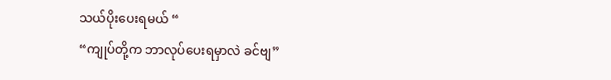သယ်ပိုးပေးရမယ် “
“ကျုပ်တို့က ဘာလုပ်ပေးရမှာလဲ ခင်ဗျ”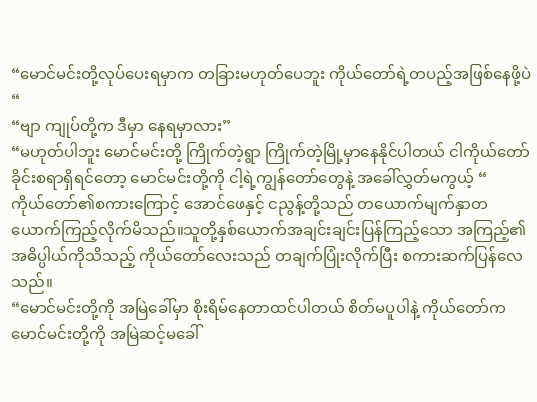“မောင်မင်းတို့လုပ်ပေးရမှာက တခြားမဟုတ်ပေဘူး ကိုယ်တော်ရဲ့တပည့်အဖြစ်နေဖို့ပဲ “
“ဗျာ ကျုပ်တို့က ဒီမှာ နေရမှာလား”
“မဟုတ်ပါဘူး မောင်မင်းတို့ ကြိုက်တဲ့ရွာ ကြိုက်တဲ့မြို့မှာနေနိုင်ပါတယ် ငါကိုယ်တော်ခိုင်းစရာရှိရင်တော့ မောင်မင်းတို့ကို ငါ့ရဲ့ကျွန်တော်တွေနဲ့ အခေါ်လွှတ်မကွယ့် “
ကိုယ်တော်၏စကားကြောင့် အောင်ဖေနှင့် ငညွန့်တို့သည် တယောက်မျက်နှာတယောက်ကြည့်လိုက်မိသည်။သူတို့နှစ်ယောက်အချင်းချင်းပြန်ကြည့်သော အကြည့်၏အဓိပ္ပါယ်ကိုသိသည့် ကိုယ်တော်လေးသည် တချက်ပြုံးလိုက်ပြီး စကားဆက်ပြန်လေသည်။
“မောင်မင်းတို့ကို အမြဲခေါ်မှာ စိုးရိမ်နေတာထင်ပါတယ် စိတ်မပူပါနဲ့ ကိုယ်တော်က မောင်မင်းတို့ကို အမြဲဆင့်မခေါ်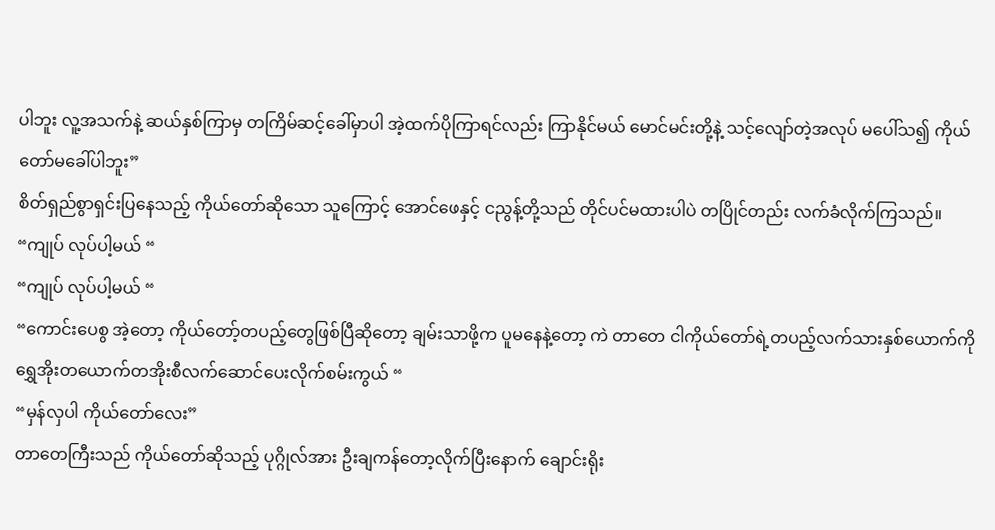ပါဘူး လူ့အသက်နဲ့ ဆယ်နှစ်ကြာမှ တကြိမ်ဆင့်ခေါ်မှာပါ အဲ့ထက်ပိုကြာရင်လည်း ကြာနိုင်မယ် မောင်မင်းတို့နဲ့ သင့်လျော်တဲ့အလုပ် မပေါ်သ၍ ကိုယ်တော်မခေါ်ပါဘူး”
စိတ်ရှည်စွာရှင်းပြနေသည့် ကိုယ်တော်ဆိုသော သူကြောင့် အောင်ဖေနှင့် ငညွန့်တို့သည် တိုင်ပင်မထားပါပဲ တပြိုင်တည်း လက်ခံလိုက်ကြသည်။
“ကျုပ် လုပ်ပါ့မယ် “
“ကျုပ် လုပ်ပါ့မယ် “
“ကောင်းပေစွ အဲ့တော့ ကိုယ်တော့်တပည့်တွေဖြစ်ပြီဆိုတော့ ချမ်းသာဖို့က ပူမနေနဲ့တော့ ကဲ တာတေ ငါကိုယ်တော်ရဲ့တပည့်လက်သားနှစ်ယောက်ကို ရွှေအိုးတယောက်တအိုးစီလက်ဆောင်ပေးလိုက်စမ်းကွယ် “
“မှန်လှပါ ကိုယ်တော်လေး”
တာတေကြီးသည် ကိုယ်တော်ဆိုသည့် ပုဂ္ဂိုလ်အား ဦးချကန်တော့လိုက်ပြီးနောက် ချောင်းရိုး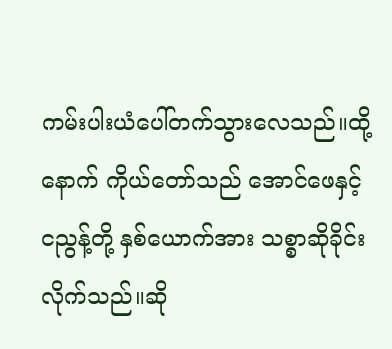ကမ်းပါးယံပေါ်တက်သွားလေသည်။ထို့နောက် ကိုယ်တော်သည် အောင်ဖေနှင့် ငညွန့်တို့ နှစ်ယောက်အား သစ္စာဆိုခိုင်းလိုက်သည်။ဆို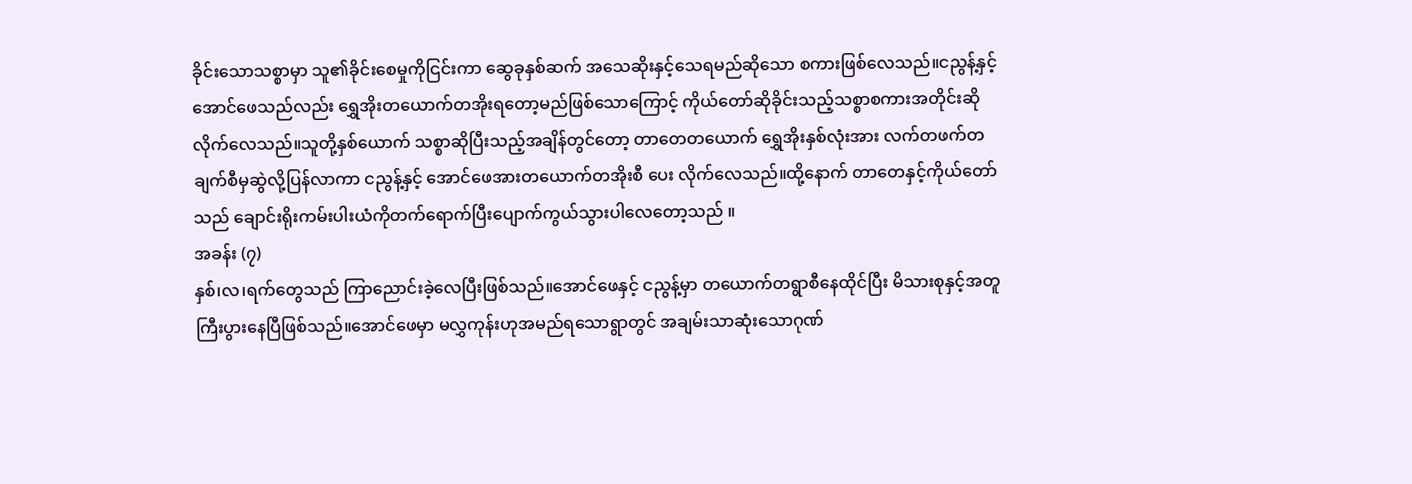ခိုင်းသောသစ္စာမှာ သူ၏ခိုင်းစေမှုကိုငြင်းကာ ဆွေခုနှစ်ဆက် အသေဆိုးနှင့်သေရမည်ဆိုသော စကားဖြစ်လေသည်။ငညွန့်နှင့် အောင်ဖေသည်လည်း ရွှေအိုးတယောက်တအိုးရတော့မည်ဖြစ်သောကြောင့် ကိုယ်တော်ဆိုခိုင်းသည့်သစ္စာစကားအတိုင်းဆိုလိုက်လေသည်။သူတို့နှစ်ယောက် သစ္စာဆိုပြီးသည့်အချိန်တွင်တော့ တာတေတယောက် ရွှေအိုးနှစ်လုံးအား လက်တဖက်တချက်စီမှဆွဲလို့ပြန်လာကာ ငညွန့်နှင့် အောင်ဖေအားတယောက်တအိုးစီ ပေး လိုက်လေသည်။ထို့နောက် တာတေနှင့်ကိုယ်တော်သည် ချောင်းရိုးကမ်းပါးယံကိုတက်ရောက်ပြီးပျောက်ကွယ်သွားပါလေတော့သည် ။
အခန်း (၇)
နှစ်၊လ၊ရက်တွေသည် ကြာညောင်းခဲ့လေပြီးဖြစ်သည်။အောင်ဖေနှင့် ငညွန့်မှာ တယောက်တရွာစီနေထိုင်ပြီး မိသားစုနှင့်အတူ ကြီးပွားနေပြီဖြစ်သည်။အောင်ဖေမှာ မလွှကုန်းဟုအမည်ရသောရွာတွင် အချမ်းသာဆုံးသောဂုဏ်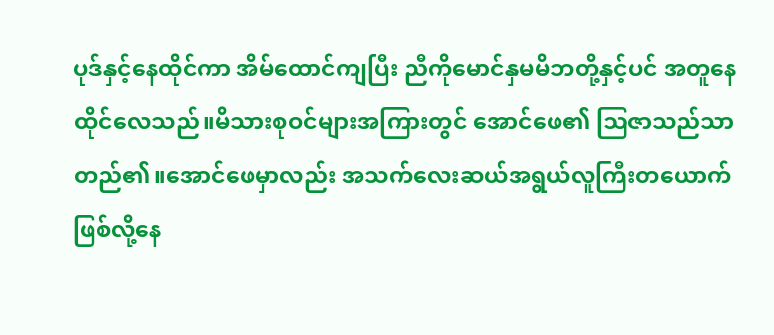ပုဒ်နှင့်နေထိုင်ကာ အိမ်ထောင်ကျပြီး ညီကိုမောင်နှမမိဘတို့နှင့်ပင် အတူနေ ထိုင်လေသည်။မိသားစုဝင်များအကြားတွင် အောင်ဖေ၏ ဩဇာသည်သာ တည်၏။အောင်ဖေမှာလည်း အသက်လေးဆယ်အရွယ်လူကြီးတယောက်ဖြစ်လို့နေ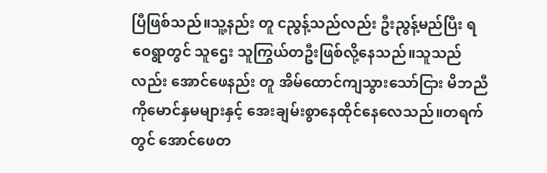ပြီဖြစ်သည်။သူ့နည်း တူ ငညွန့်သည်လည်း ဦးညွန့်မည်ပြီး ရဝေရွာတွင် သူဌေး သူကြွယ်တဦးဖြစ်လို့နေသည်။သူသည်လည်း အောင်ဖေနည်း တူ အိမ်ထောင်ကျသွားသော်ငြား မိဘညီကိုမောင်နှမများနှင့် အေးချမ်းစွာနေထိုင်နေလေသည်။တရက်တွင် အောင်ဖေတ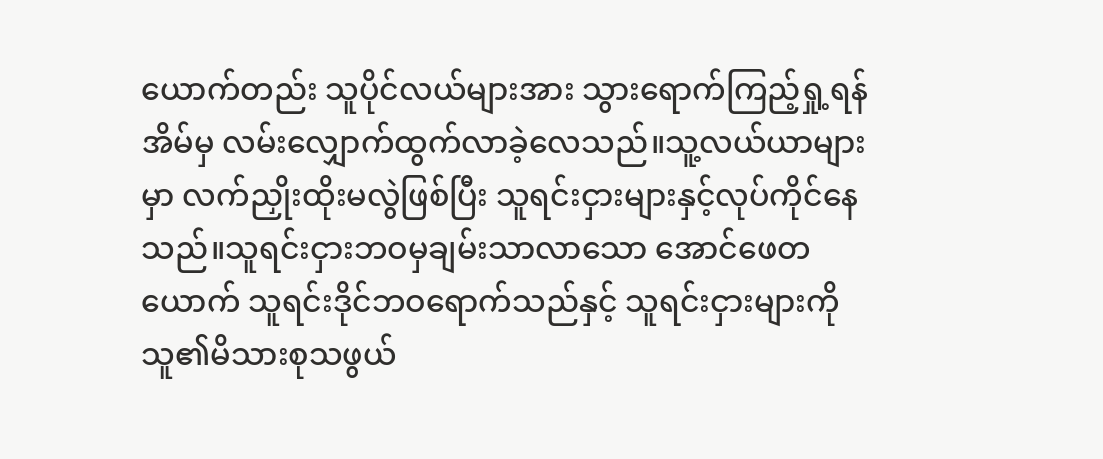ယောက်တည်း သူပိုင်လယ်များအား သွားရောက်ကြည့်ရှု့ရန် အိမ်မှ လမ်းလျှောက်ထွက်လာခဲ့လေသည်။သူ့လယ်ယာများမှာ လက်ညှိုးထိုးမလွဲဖြစ်ပြီး သူရင်းငှားများနှင့်လုပ်ကိုင်နေသည်။သူရင်းငှားဘဝမှချမ်းသာလာသော အောင်ဖေတယောက် သူရင်းဒိုင်ဘဝရောက်သည်နှင့် သူရင်းငှားများကို သူ၏မိသားစုသဖွယ်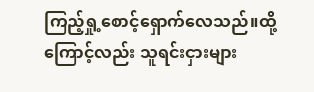ကြည့်ရှု့စောင့်ရှောက်လေသည်။ထို့ကြောင့်လည်း သူရင်းငှားများ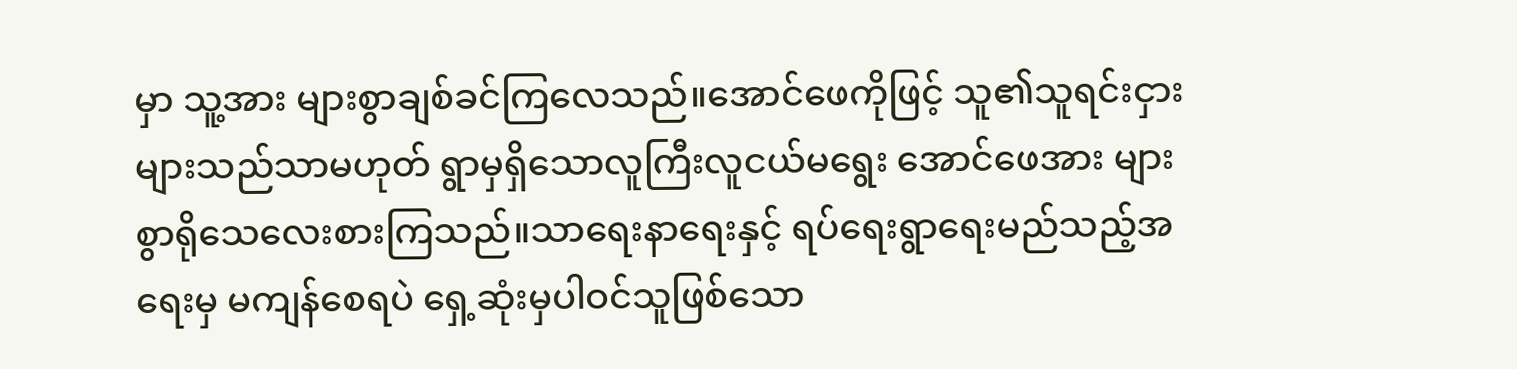မှာ သူ့အား များစွာချစ်ခင်ကြလေသည်။အောင်ဖေကိုဖြင့် သူ၏သူရင်းငှားများသည်သာမဟုတ် ရွာမှရှိသောလူကြီးလူငယ်မရွေး အောင်ဖေအား များစွာရိုသေလေးစားကြသည်။သာရေးနာရေးနှင့် ရပ်ရေးရွာရေးမည်သည့်အရေးမှ မကျန်စေရပဲ ရှေ့ဆုံးမှပါဝင်သူဖြစ်သော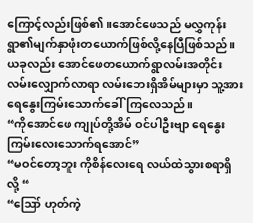ကြောင့်လည်းဖြစ်၏။အောင်ဖေသည် မလွှကုန်းရွာ၏မျက်နှာဖုံးတယောက်ဖြစ်လို့နေပြီဖြစ်သည်။ယခုလည်း အောင်ဖေတယောက်ရွာလမ်းအတိုင်းလမ်းလျှောက်လာရာ လမ်းဘေးရှိအိမ်များမှာ သူ့အားရေနွေးကြမ်းသောက်ခေါ်ကြလေသည်။
“ကိုအောင်ဖေ ကျုပ်တို့အိမ် ဝင်ပါဦးဗျာ ရေနွေးကြမ်းလေးသောက်ရအောင်”
“မဝင်တော့ဘူး ကိုစိန်လေးရေ လယ်ထဲသွားစရာရှိလို့ “
“ဪ ဟုတ်ကဲ့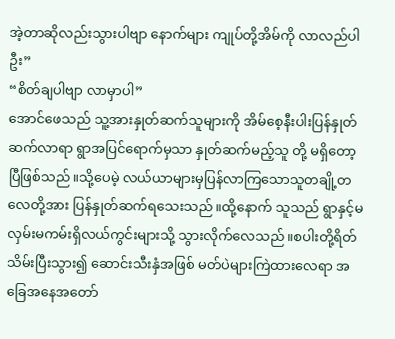အဲ့တာဆိုလည်းသွားပါဗျာ နောက်များ ကျုပ်တို့အိမ်ကို လာလည်ပါဦး”
“စိတ်ချပါဗျာ လာမှာပါ”
အောင်ဖေသည် သူ့အားနှုတ်ဆက်သူများကို အိမ်စေ့နီးပါးပြန်နှုတ်ဆက်လာရာ ရွာအပြင်ရောက်မှသာ နှုတ်ဆက်မည့်သူ တို့ မရှိတော့ပြီဖြစ်သည်။သို့ပေမဲ့ လယ်ယာများမှပြန်လာကြသောသူတချို့တလေတို့အား ပြန်နှုတ်ဆက်ရသေးသည်။ထို့နောက် သူသည် ရွာနှင့်မလှမ်းမကမ်းရှိလယ်ကွင်းများသို့ သွားလိုက်လေသည်။စပါးတို့ရိတ်သိမ်းပြီးသွား၍ ဆောင်းသီးနှံအဖြစ် မတ်ပဲများကြဲထားလေရာ အခြေအနေအတော်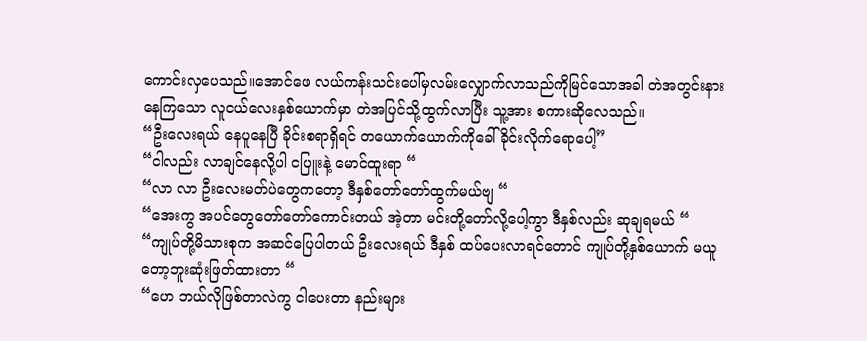ကောင်းလှပေသည်။အောင်ဖေ လယ်ကန်းသင်းပေါ်မှလမ်းလျှောက်လာသည်ကိုမြင်သောအခါ တဲအတွင်းနားနေကြသော လူငယ်လေးနှစ်ယောက်မှာ တဲအပြင်သို့ထွက်လာပြီး သူ့အား စကားဆိုလေသည်။
“ဦးလေးရယ် နေပူနေပြီ ခိုင်းစရာရှိရင် တယောက်ယောက်ကိုခေါ်ခိုင်းလိုက်ရောပေါ့”
“ငါလည်း လာချင်နေလို့ပါ ငပြူးနဲ့ မောင်ထူးရာ “
“လာ လာ ဦးလေးမတ်ပဲတွေကတော့ ဒီနှစ်တော်တော်ထွက်မယ်ဗျ “
“အေးကွ အပင်တွေတော်တော်ကောင်းတယ် အဲ့တာ မင်းတို့တော်လို့ပေါ့ကွာ ဒီနှစ်လည်း ဆုချရမယ် “
“ကျုပ်တို့မိသားစုက အဆင်ပြေပါတယ် ဦးလေးရယ် ဒီနှစ် ထပ်ပေးလာရင်တောင် ကျုပ်တို့နှစ်ယောက် မယူတော့ဘူးဆုံးဖြတ်ထားတာ “
“ဟေ ဘယ်လိုဖြစ်တာလဲကွ ငါပေးတာ နည်းများ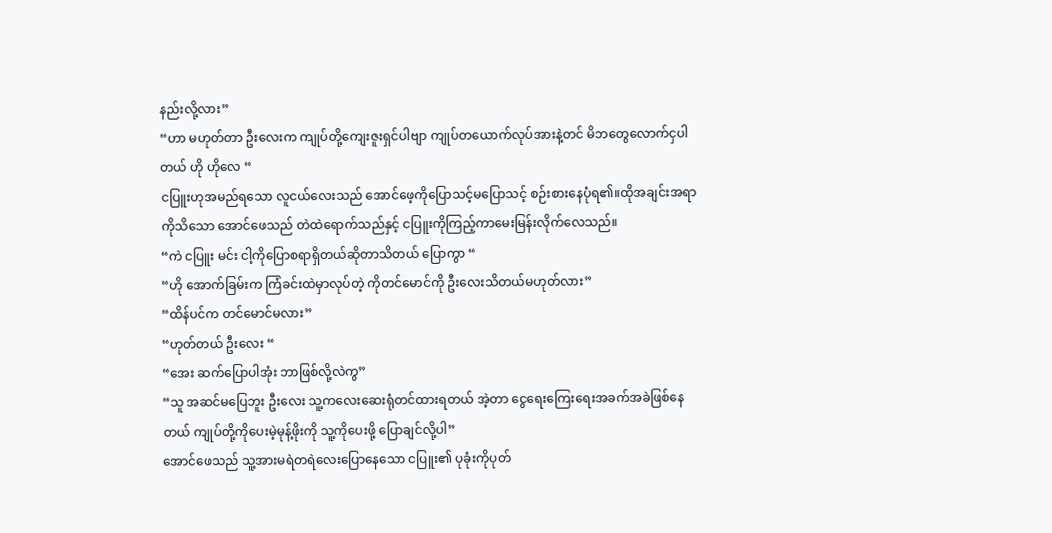နည်းလို့လား”
“ဟာ မဟုတ်တာ ဦးလေးက ကျုပ်တို့ကျေးဇူးရှင်ပါဗျာ ကျုပ်တယောက်လုပ်အားနဲ့တင် မိဘတွေလောက်ငှပါတယ် ဟို ဟိုလေ “
ငပြူးဟုအမည်ရသော လူငယ်လေးသည် အောင်ဖေ့ကိုပြောသင့်မပြောသင့် စဉ်းစားနေပုံရ၏။ထိုအချင်းအရာကိုသိသော အောင်ဖေသည် တဲထဲရောက်သည်နှင့် ငပြူးကိုကြည့်ကာမေးမြန်းလိုက်လေသည်။
“ကဲ ငပြူး မင်း ငါ့ကိုပြောစရာရှိတယ်ဆိုတာသိတယ် ပြောကွာ “
“ဟို အောက်ခြမ်းက ကြံခင်းထဲမှာလုပ်တဲ့ ကိုတင်မောင်ကို ဦးလေးသိတယ်မဟုတ်လား”
“ထိန်ပင်က တင်မောင်မလား”
“ဟုတ်တယ် ဦးလေး “
“အေး ဆက်ပြောပါအုံး ဘာဖြစ်လို့လဲကွ”
“သူ အဆင်မပြေဘူး ဦးလေး သူ့ကလေးဆေးရုံတင်ထားရတယ် အဲ့တာ ငွေရေးကြေးရေးအခက်အခဲဖြစ်နေတယ် ကျုပ်တို့ကိုပေးမဲ့မုန့်ဖိုးကို သူ့ကိုပေးဖို့ ပြောချင်လို့ပါ”
အောင်ဖေသည် သူ့အားမရဲတရဲလေးပြောနေသော ငပြူး၏ ပုခုံးကိုပုတ်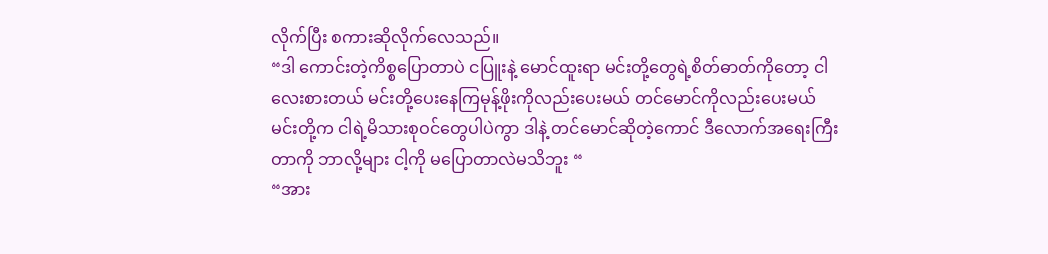လိုက်ပြီး စကားဆိုလိုက်လေသည်။
“ဒါ ကောင်းတဲ့ကိစ္စပြောတာပဲ ငပြူးနဲ့ မောင်ထူးရာ မင်းတို့တွေရဲ့စိတ်ဓာတ်ကိုတော့ ငါ လေးစားတယ် မင်းတို့ပေးနေကြမုန့်ဖိုးကိုလည်းပေးမယ် တင်မောင်ကိုလည်းပေးမယ် မင်းတို့က ငါရဲ့မိသားစုဝင်တွေပါပဲကွာ ဒါနဲ့ တင်မောင်ဆိုတဲ့ကောင် ဒီလောက်အရေးကြီးတာကို ဘာလို့များ ငါ့ကို မပြောတာလဲမသိဘူး “
“အား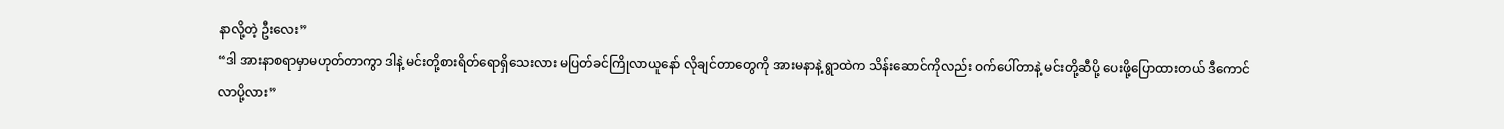နာလို့တဲ့ ဦးလေး”
“ဒါ အားနာစရာမှာမဟုတ်တာကွာ ဒါနဲ့ မင်းတို့စားရိတ်ရောရှိသေးလား မပြတ်ခင်ကြိုလာယူနော် လိုချင်တာတွေကို အားမနာနဲ့ ရွာထဲက သိန်းဆောင်ကိုလည်း ဝက်ပေါ်တာနဲ့ မင်းတို့ဆီပို့ ပေးဖို့ပြောထားတယ် ဒီကောင် လာပို့လား”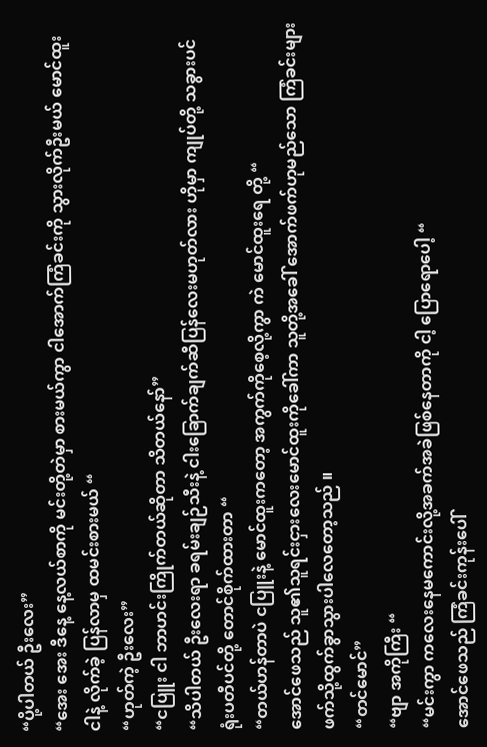“ပို့ပါတယ် ဦးလေး”
“အေး အေး ဒီနေ့ နေ့လယ်စာကို မင်းတို့တဲမှာ စားမယ်ကွာ ငါအောက်ကြံခင်းကို သွားလိုက်ဦးမယ် မောင်ထူး ငါနဲ့ လိုက်ခဲ့ ပြန်လာမှ ထမင်းစားမယ် “
“ဟုတ်ကဲ့ ဦးလေး”
“ငပြူး ငါ ဘာဟင်းကြိုက်တယ်ဆိုတာ သိတယ်နော်”
“သိပါတယ် ဦးလေးရာ ခရမ်းချဉ်သီးနဲ့ ငါးခြောက်ချက်ဆီပြန်လေးမဟုတ်လား ဟိုမှာ ကျုပ်တို့ သခွားပင် ရုံးပတီပင်တို့ တောင်စိုက်ထားတာ “
“တယ်ဟန်တာပဲ ငပြူးနဲ့ မောင်ထူးကတော့ အကွက်ကိုစေ့လို့ကွာ ကဲ မောင်ထူးရေ တို့ “
အောင်ဖေသည် သူ၏သူရင်းငှားလေးမောင်ထူးကိုခေါ်ကာ သူတို့အခေါ် အောက်ဖက်ဟုမည်သော ကြံခင်းများဖက်သို့ထွက်ခွာသွားပါလေတော့သည် ။
“တင်မောင်”
“ဗျာ အကိုကြီး “
“မင်းကွာ ကလေးနေမကောင်းလို့အခက်အခဲဖြစ်နေတာကို ငါ့ ပြောရောပေါ့ “
အောင်ဖေသည် ကြံခင်းကုန်းပေါ်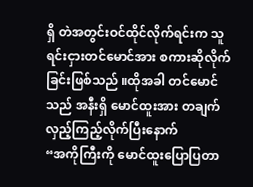ရှိ တဲအတွင်းဝင်ထိုင်လိုက်ရင်းက သူရင်းငှားတင်မောင်အား စကားဆိုလိုက်ခြင်းဖြစ်သည် ။ထိုအခါ တင်မောင်သည် အနီးရှိ မောင်ထူးအား တချက်လှည့်ကြည့်လိုက်ပြီးနောက်
“အကိုကြီးကို မောင်ထူးပြောပြတာ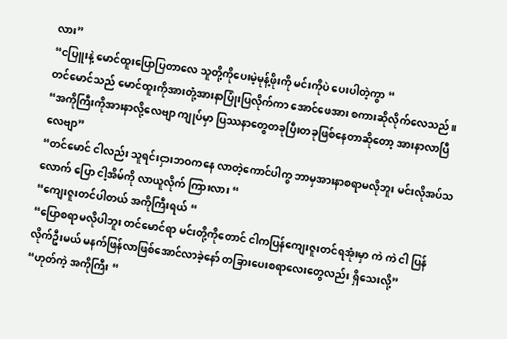လား”
“ငပြူးနဲ့ မောင်ထူးပြောပြတာလေ သူတို့ကိုပေးမဲ့မုန့်ဖိုးကို မင်းကိုပဲ ပေးပါတဲ့ကွာ “
တင်မောင်သည် မောင်ထူးကိုအားတုံ့အားနာပြုံးပြလိုက်ကာ အောင်ဖေအား စကားဆိုလိုက်လေသည်။
“အကိုကြီးကိုအားနာလို့လေဗျာ ကျုပ်မှာ ပြဿနာတွေတခုပြီးတခုဖြစ်နေတာဆိုတော့ အားနာလာပြီလေဗျာ”
“တင်မောင် ငါလည်း သူရင်းငှားဘဝကနေ လာတဲ့ကောင်ပါကွ ဘာမှအားနာစရာမလိုဘူး မင်းလိုအပ်သလောက် ပြော ငါ့အိမ်ကို လာယူလိုက် ကြားလား “
“ကျေးဇူးတင်ပါတယ် အကိုကြီးရယ် “
“ပြောစရာမလိုပါဘူး တင်မောင်ရာ မင်းတို့ကိုတောင် ငါကပြန်ကျေးဇူးတင်ရအုံးမှာ ကဲ ကဲ ငါ ပြန်လိုက်ဦးမယ် မနက်ဖြန်လာဖြစ်အောင်လာခဲ့နော် တခြားပေးစရာလေးတွေလည်း ရှိသေးလို့”
“ဟုတ်ကဲ့ အကိုကြီး “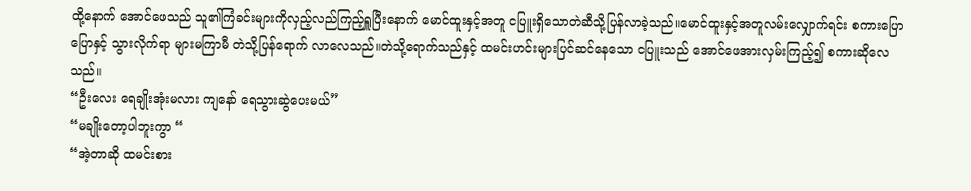ထို့နောက် အောင်ဖေသည် သူ၏ကြံခင်းများကိုလှည့်လည်ကြည့်ရှူပြီးနောက် မောင်ထူးနှင့်အတူ ငပြူးရှိသောတဲဆီသို့ပြန်လာခဲ့သည်။မောင်ထူးနှင့်အတူလမ်းလျှောက်ရင်း စကားပြောပြောနှင့် သွားလိုက်ရာ များမကြာမီ တဲသို့ပြန်ရောက် လာလေသည်။တဲသို့ရောက်သည်နှင့် ထမင်းဟင်းများပြင်ဆင်နေသော ငပြူးသည် အောင်ဖေအားလှမ်းကြည့်၍ စကားဆိုလေသည်။
“ဦးလေး ရေချိုးအုံးမလား ကျနော် ရေသွားဆွဲပေးမယ်”
“မချိုးတော့ပါဘူးကွာ “
“အဲ့တာဆို ထမင်းစား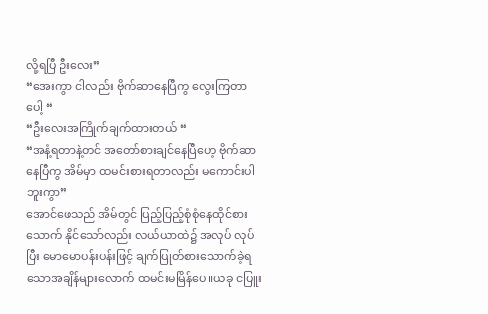လို့ရပြီ ဦးလေး”
“အေးကွာ ငါလည်း ဗိုက်ဆာနေပြီကွ လွေးကြတာပေါ့ “
“ဦးလေးအကြိုက်ချက်ထားတယ် “
“အနံ့ရတာနဲ့တင် အတော်စားချင်နေပြီဟေ့ ဗိုက်ဆာနေပြီကွ အိမ်မှာ ထမင်းစားရတာလည်း မကောင်းပါဘူးကွာ”
အောင်ဖေသည် အိမ်တွင် ပြည့်ပြည့်စုံစုံနေထိုင်စားသောက် နိုင်သော်လည်း လယ်ယာထဲ၌ အလုပ် လုပ်ပြီး မောမောပန်းပန်းဖြင့် ချက်ပြုတ်စားသောက်ခဲ့ရသောအချိန်များလောက် ထမင်းမမြိန်ပေ။ယခု ငပြူး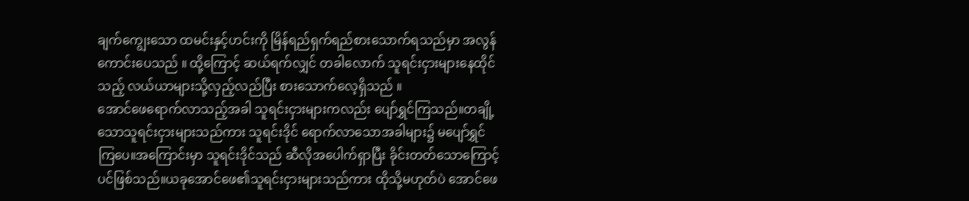ချက်ကျွေးသော ထမင်းနှင့်ဟင်းကို မြိန်ရည်ရှက်ရည်စားသောက်ရသည်မှာ အလွန်ကောင်းပေသည် ။ ထို့ကြောင့် ဆယ်ရက်လျှင် တခါလောက် သူရင်းငှားများနေထိုင် သည့် လယ်ယာများသို့လှည့်လည်ပြီး စားသောက်လေ့ရှိသည် ။
အောင်ဖေရောက်လာသည့်အခါ သူရင်းငှားများကလည်း ပျော်ရွှင်ကြသည်။တချို့သောသူရင်းငှားများသည်ကား သူရင်းဒိုင် ရောက်လာသောအခါများ၌ မပျော်ရွှင်ကြပေ။အကြောင်းမှာ သူရင်းဒိုင်သည် ဆီလိုအပေါက်ရှာပြီး ခိုင်းတတ်သောကြောင့်ပင်ဖြစ်သည်။ယခုအောင်ဖေ၏သူရင်းငှားများသည်ကား ထိုသို့မဟုတ်ပဲ အောင်ဖေ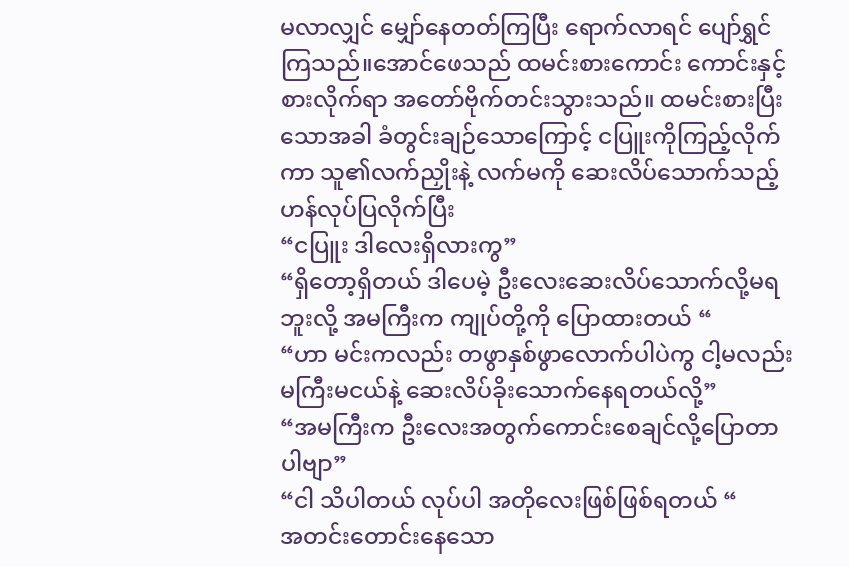မလာလျှင် မျှော်နေတတ်ကြပြီး ရောက်လာရင် ပျော်ရွှင်ကြသည်။အောင်ဖေသည် ထမင်းစားကောင်း ကောင်းနှင့်စားလိုက်ရာ အတော်ဗိုက်တင်းသွားသည်။ ထမင်းစားပြီးသောအခါ ခံတွင်းချဉ်သောကြောင့် ငပြူးကိုကြည့်လိုက်ကာ သူ၏လက်ညှိုးနဲ့ လက်မကို ဆေးလိပ်သောက်သည့်ဟန်လုပ်ပြလိုက်ပြီး
“ငပြူး ဒါလေးရှိလားကွ”
“ရှိတော့ရှိတယ် ဒါပေမဲ့ ဦးလေးဆေးလိပ်သောက်လို့မရဘူးလို့ အမကြီးက ကျုပ်တို့ကို ပြောထားတယ် “
“ဟာ မင်းကလည်း တဖွာနှစ်ဖွာလောက်ပါပဲကွ ငါ့မလည်း မကြီးမငယ်နဲ့ ဆေးလိပ်ခိုးသောက်နေရတယ်လို့”
“အမကြီးက ဦးလေးအတွက်ကောင်းစေချင်လို့ပြောတာပါဗျာ”
“ငါ သိပါတယ် လုပ်ပါ အတိုလေးဖြစ်ဖြစ်ရတယ် “
အတင်းတောင်းနေသော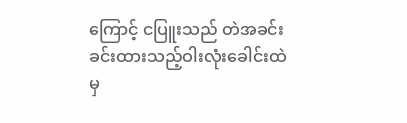ကြောင့် ငပြူးသည် တဲအခင်း ခင်းထားသည့်ဝါးလုံးခေါင်းထဲမှ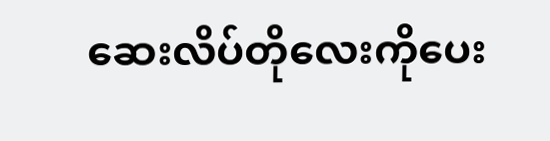ဆေးလိပ်တိုလေးကိုပေး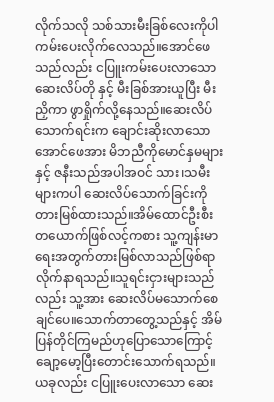လိုက်သလို သစ်သားမီးခြစ်လေးကိုပါ ကမ်းပေးလိုက်လေသည်။အောင်ဖေသည်လည်း ငပြူးကမ်းပေးလာသော ဆေးလိပ်တို နှင့် မီးခြစ်အားယူပြီး မီးညှိကာ ဖွာရှိုက်လို့နေသည်။ဆေးလိပ်သောက်ရင်းက ချောင်းဆိုးလာသော အောင်ဖေအား မိဘညီကိုမောင်နှမများနှင့် ဇနီးသည်အပါအဝင် သား၊သမီးများကပါ ဆေးလိပ်သောက်ခြင်းကို တားမြစ်ထားသည်။အိမ်ထောင်ဦးစီး တယောက်ဖြစ်လင့်ကစား သူ့ကျန်းမာရေးအတွက်တားမြစ်လာသည်ဖြစ်ရာ လိုက်နာရသည်။သူရင်းငှားများသည်လည်း သူ့အား ဆေးလိပ်မသောက်စေချင်ပေ။သောက်တာတွေ့သည်နှင့် အိမ်ပြန်တိုင်ကြမည်ဟုပြောသောကြောင့် ချော့မော့ပြီးတောင်းသောက်ရသည်။ယခုလည်း ငပြူးပေးလာသော ဆေး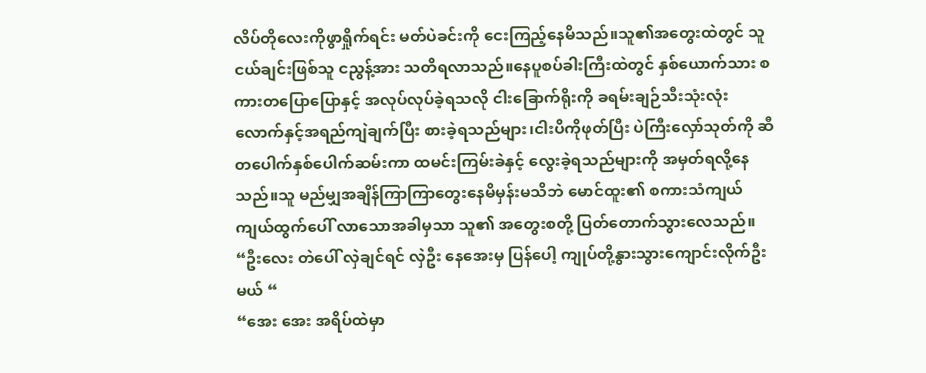လိပ်တိုလေးကိုဖွာရှိုက်ရင်း မတ်ပဲခင်းကို ငေးကြည့်နေမိသည်။သူ၏အတွေးထဲတွင် သူငယ်ချင်းဖြစ်သူ ငညွန့်အား သတိရလာသည်။နေပူစပ်ခါးကြီးထဲတွင် နှစ်ယောက်သား စကားတပြောပြောနှင့် အလုပ်လုပ်ခဲ့ရသလို ငါးခြောက်ရိုးကို ခရမ်းချဉ်သီးသုံးလုံးလောက်နှင့်အရည်ကျဲချက်ပြီး စားခဲ့ရသည်များ၊ငါးပိကိုဖုတ်ပြီး ပဲကြီးလှော်သုတ်ကို ဆီတပေါက်နှစ်ပေါက်ဆမ်းကာ ထမင်းကြမ်းခဲနှင့် လွေးခဲ့ရသည်များကို အမှတ်ရလို့နေသည်။သူ မည်မျှအချိန်ကြာကြာတွေးနေမိမှန်းမသိဘဲ မောင်ထူး၏ စကားသံကျယ်ကျယ်ထွက်ပေါ် လာသောအခါမှသာ သူ၏ အတွေးစတို့ ပြတ်တောက်သွားလေသည်။
“ဦးလေး တဲပေါ် လှဲချင်ရင် လှဲဦး နေအေးမှ ပြန်ပေါ့ ကျုပ်တို့နွားသွားကျောင်းလိုက်ဦးမယ် “
“အေး အေး အရိပ်ထဲမှာ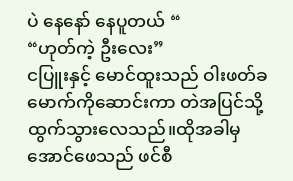ပဲ နေနော် နေပူတယ် “
“ဟုတ်ကဲ့ ဦးလေး”
ငပြူးနှင့် မောင်ထူးသည် ဝါးဖတ်ခမောက်ကိုဆောင်းကာ တဲအပြင်သို့ထွက်သွားလေသည်။ထိုအခါမှ အောင်ဖေသည် ဖင်စီ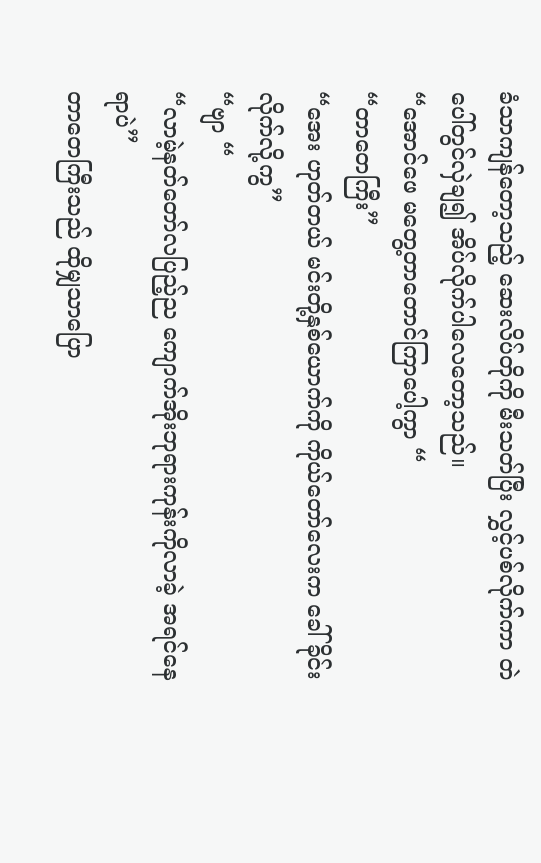ခံသာကျန်တော့သည့် ဆေးလိပ်တိုကို မီးသတ်ပြီး လွှင့်ပစ်လိုက်ကာ တဲပေါ်တွင်လှဲချ၍ အိပ်လိုက်ပါလေတော့သည်။
“အောင်ဖေ မတွေ့တာတောင်ကြာပေါ့ကွာ “
“တာတေကြီး”
“အေး ဟုတ်တယ် မင်းတို့နှစ်ယောက်ကို ကိုယ်တော်လေးက ခေါ်ခိုင်းလိုက်လို့ကွ”
“ဗျာ “
“လာမဲ့နတ်တော်လပြည့်ည ကျောက်အိုးဘုရားကုန်းကိုလာခဲ့ အရင်နေရာပဲ”
တာတေကြီးသည် ထိုမျှသာပြော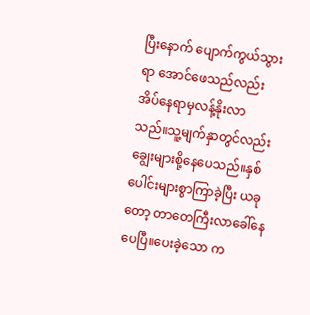ပြီးနောက် ပျောက်ကွယ်သွားရာ အောင်ဖေသည်လည်း အိပ်နေရာမှလန့်နိုးလာသည်။သူ့မျက်နှာတွင်လည်း ချွေးများစို့နေပေသည်။နှစ်ပေါင်းများစွာကြာခဲ့ပြီး ယခုတော့ တာတေကြီးလာခေါ်နေပေပြီ။ပေးခဲ့သော က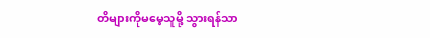တိများကိုမမေ့သူမို့ သွားရန်သာ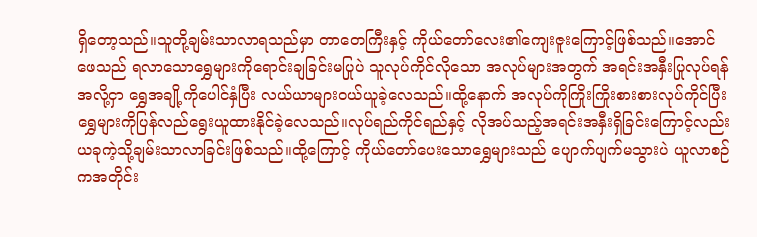ရှိတော့သည်။သူတို့ချမ်းသာလာရသည်မှာ တာတေကြီးနှင့် ကိုယ်တော်လေး၏ကျေးဇူးကြောင့်ဖြစ်သည်။အောင်ဖေသည် ရလာသောရွှေများကိုရောင်းချခြင်းမပြုပဲ သူလုပ်ကိုင်လိုသော အလုပ်များအတွက် အရင်းအနှီးပြုလုပ်ရန်အလို့ငှာ ရွှေအချို့ကိုပေါင်နှံပြီး လယ်ယာများဝယ်ယူခဲ့လေသည်။ထို့နောက် အလုပ်ကိုကြိုးကြိုးစားစားလုပ်ကိုင်ပြီး ရွှေများကိုပြန်လည်ရွေးယူထားနိုင်ခဲ့လေသည်။လုပ်ရည်ကိုင်ရည်နှင့် လိုအပ်သည့်အရင်းအနှီးရှိခြင်းကြောင့်လည်း ယခုကဲ့သို့ချမ်းသာလာခြင်းဖြစ်သည်။ထို့ကြောင့် ကိုယ်တော်ပေးသောရွှေများသည် ပျောက်ပျက်မသွားပဲ ယူလာစဉ်ကအတိုင်း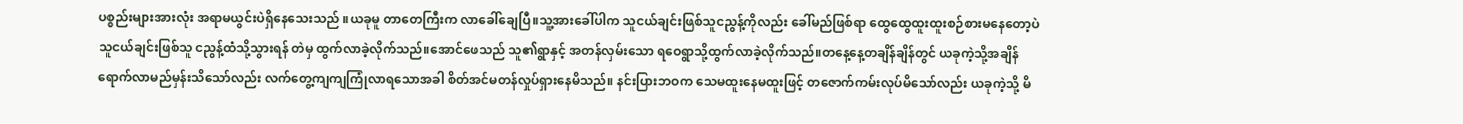ပစ္စည်းများအားလုံး အရာမယွင်းပဲရှိနေသေးသည် ။ယခုမူ တာတေကြီးက လာခေါ်ချေပြီ။သူ့အားခေါ်ပါက သူငယ်ချင်းဖြစ်သူငညွန့်ကိုလည်း ခေါ်မည်ဖြစ်ရာ ထွေထွေထူးထူးစဉ်စားမနေတော့ပဲ သူငယ်ချင်းဖြစ်သူ ငညွန့်ထံသို့သွားရန် တဲမှ ထွက်လာခဲ့လိုက်သည်။အောင်ဖေသည် သူ၏ရွာနှင့် အတန်လှမ်းသော ရဝေရွာသို့ထွက်လာခဲ့လိုက်သည်။တနေ့နေ့တချိန်ချိန်တွင် ယခုကဲ့သို့အချိန်ရောက်လာမည်မှန်းသိသော်လည်း လက်တွေ့ကျကျကြုံလာရသောအခါ စိတ်အင်မတန်လှုပ်ရှားနေမိသည်။ နင်းပြားဘဝက သေမထူးနေမထူးဖြင့် တဇောက်ကမ်းလုပ်မိသော်လည်း ယခုကဲ့သို့ မိ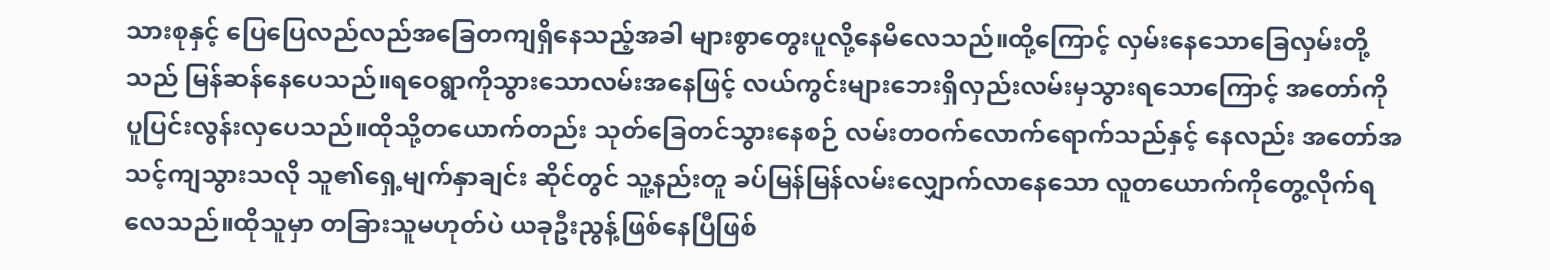သားစုနှင့် ပြေပြေလည်လည်အခြေတကျရှိနေသည့်အခါ များစွာတွေးပူလို့နေမိလေသည်။ထို့ကြောင့် လှမ်းနေသောခြေလှမ်းတို့သည် မြန်ဆန်နေပေသည်။ရဝေရွာကိုသွားသောလမ်းအနေဖြင့် လယ်ကွင်းများဘေးရှိလှည်းလမ်းမှသွားရသောကြောင့် အတော်ကို ပူပြင်းလွန်းလှပေသည်။ထိုသို့တယောက်တည်း သုတ်ခြေတင်သွားနေစဉ် လမ်းတဝက်လောက်ရောက်သည်နှင့် နေလည်း အတော်အသင့်ကျသွားသလို သူ၏ရှေ့မျက်နှာချင်း ဆိုင်တွင် သူ့နည်းတူ ခပ်မြန်မြန်လမ်းလျှောက်လာနေသော လူတယောက်ကိုတွေ့လိုက်ရလေသည်။ထိုသူမှာ တခြားသူမဟုတ်ပဲ ယခုဦးညွန့်ဖြစ်နေပြီဖြစ်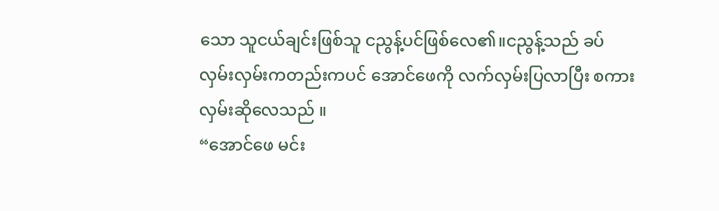သော သူငယ်ချင်းဖြစ်သူ ငညွန့်ပင်ဖြစ်လေ၏။ငညွန့်သည် ခပ်လှမ်းလှမ်းကတည်းကပင် အောင်ဖေကို လက်လှမ်းပြလာပြီး စကားလှမ်းဆိုလေသည် ။
“အောင်ဖေ မင်း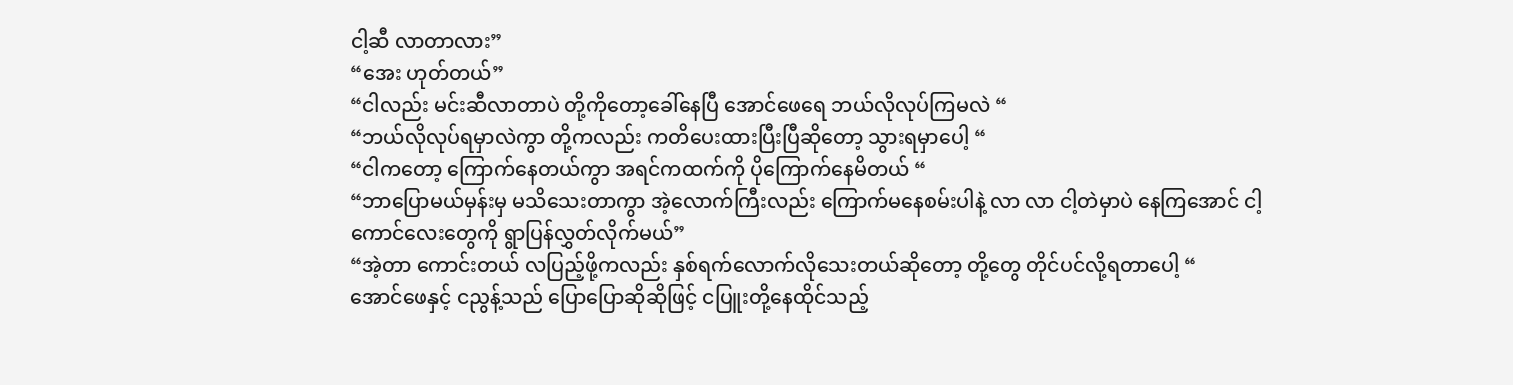ငါ့ဆီ လာတာလား”
“အေး ဟုတ်တယ်”
“ငါလည်း မင်းဆီလာတာပဲ တို့ကိုတော့ခေါ်နေပြီ အောင်ဖေရေ ဘယ်လိုလုပ်ကြမလဲ “
“ဘယ်လိုလုပ်ရမှာလဲကွာ တို့ကလည်း ကတိပေးထားပြီးပြီဆိုတော့ သွားရမှာပေါ့ “
“ငါကတော့ ကြောက်နေတယ်ကွာ အရင်ကထက်ကို ပိုကြောက်နေမိတယ် “
“ဘာပြောမယ်မှန်းမှ မသိသေးတာကွာ အဲ့လောက်ကြီးလည်း ကြောက်မနေစမ်းပါနဲ့ လာ လာ ငါ့တဲမှာပဲ နေကြအောင် ငါ့ကောင်လေးတွေကို ရွာပြန်လွှတ်လိုက်မယ်”
“အဲ့တာ ကောင်းတယ် လပြည့်ဖို့ကလည်း နှစ်ရက်လောက်လိုသေးတယ်ဆိုတော့ တို့တွေ တိုင်ပင်လို့ရတာပေါ့ “
အောင်ဖေနှင့် ငညွန့်သည် ပြောပြောဆိုဆိုဖြင့် ငပြူးတို့နေထိုင်သည့်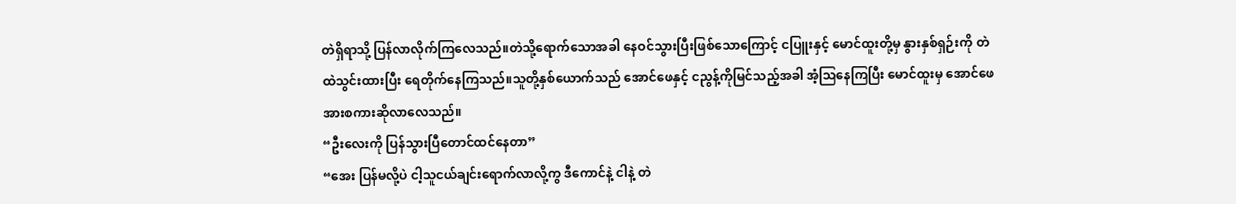တဲရှိရာသို့ ပြန်လာလိုက်ကြလေသည်။တဲသို့ရောက်သောအခါ နေဝင်သွားပြီးဖြစ်သောကြောင့် ငပြူးနှင့် မောင်ထူးတို့မှ နွားနှစ်ရှဉ်းကို တဲထဲသွင်းထားပြီး ရေတိုက်နေကြသည်။သူတို့နှစ်ယောက်သည် အောင်ဖေနှင့် ငညွန့်ကိုမြင်သည့်အခါ အံ့ဩနေကြပြီး မောင်ထူးမှ အောင်ဖေအားစကားဆိုလာလေသည်။
“ဦးလေးကို ပြန်သွားပြီတောင်ထင်နေတာ”
“အေး ပြန်မလို့ပဲ ငါ့သူငယ်ချင်းရောက်လာလို့ကွ ဒီကောင်နဲ့ ငါနဲ့ တဲ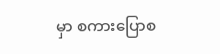မှာ စကားပြောစ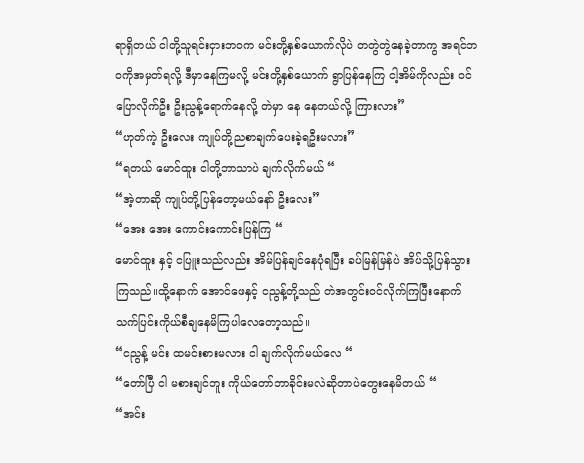ရာရှိတယ် ငါတို့သူရင်းငှားဘဝက မင်းတို့နှစ်ယောက်လိုပဲ တတွဲတွဲနေခဲ့တာကွ အရင်ဘဝကိုအမှတ်ရလို့ ဒီမှာနေကြမလို့ မင်းတို့နှစ်ယောက် ရွာပြန်နေကြ ငါ့အိမ်ကိုလည်း ဝင်ပြောလိုက်ဦး ဦးညွန့်ရောက်နေလို့ တဲမှာ နေ နေတယ်လို့ ကြားလား”
“ဟုတ်ကဲ့ ဦးလေး ကျုပ်တို့ညစာချက်ပေးခဲ့ရဦးမလား”
“ရတယ် မောင်ထူး ငါတို့ဘာသာပဲ ချက်လိုက်မယ် “
“အဲ့တာဆို ကျုပ်တို့ပြန်တော့မယ်နော် ဦးလေး”
“အေး အေး ကောင်းကောင်းပြန်ကြ “
မောင်ထူး နှင့် ငပြူးသည်လည်း အိမ်ပြန်ချင်နေပုံရပြီး ခပ်မြန်မြန်ပဲ အိပ်သို့ပြန်သွားကြသည်။ထို့နောက် အောင်ဖေနှင့် ငညွန့်တို့သည် တဲအတွင်းဝင်လိုက်ကြပြီးနောက် သက်ပြင်းကိုယ်စီချနေမိကြပါလေတော့သည်။
“ငညွန့် မင်း ထမင်းစားမလား ငါ ချက်လိုက်မယ်လေ “
“တော်ပြီ ငါ မစားချင်ဘူး ကိုယ်တော်ဘာခိုင်းမလဲဆိုတာပဲတွေးနေမိတယ် “
“အင်း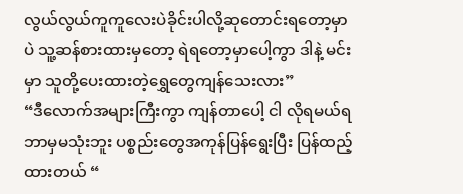လွယ်လွယ်ကူကူလေးပဲခိုင်းပါလို့ဆုတောင်းရတော့မှာပဲ သူ့ဆန်စားထားမှတော့ ရဲရတော့မှာပေါ့ကွာ ဒါနဲ့ မင်းမှာ သူတို့ပေးထားတဲ့ရွှေတွေကျန်သေးလား”
“ဒီလောက်အများကြီးကွာ ကျန်တာပေါ့ ငါ လိုရမယ်ရဘာမှမသုံးဘူး ပစ္စည်းတွေအကုန်ပြန်ရွေးပြီး ပြန်ထည့်ထားတယ် “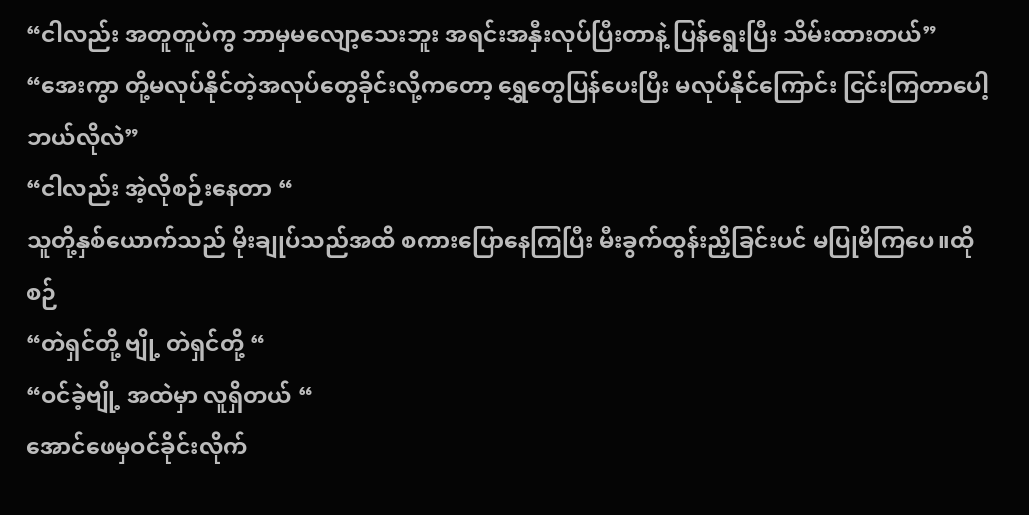“ငါလည်း အတူတူပဲကွ ဘာမှမလျော့သေးဘူး အရင်းအနှီးလုပ်ပြီးတာနဲ့ ပြန်ရွေးပြီး သိမ်းထားတယ်”
“အေးကွာ တို့မလုပ်နိုင်တဲ့အလုပ်တွေခိုင်းလို့ကတော့ ရွှေတွေပြန်ပေးပြီး မလုပ်နိုင်ကြောင်း ငြင်းကြတာပေါ့ ဘယ်လိုလဲ”
“ငါလည်း အဲ့လိုစဉ်းနေတာ “
သူတို့နှစ်ယောက်သည် မိုးချုပ်သည်အထိ စကားပြောနေကြပြီး မီးခွက်ထွန်းညှိခြင်းပင် မပြုမိကြပေ။ထိုစဉ်
“တဲရှင်တို့ ဗျို့ တဲရှင်တို့ “
“ဝင်ခဲ့ဗျို့ အထဲမှာ လူရှိတယ် “
အောင်ဖေမှဝင်ခိုင်းလိုက်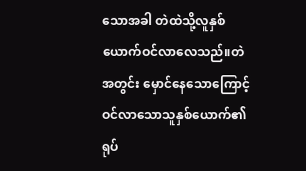သောအခါ တဲထဲသို့လူနှစ်ယောက်ဝင်လာလေသည်။တဲအတွင်း မှောင်နေသောကြောင့် ဝင်လာသောသူနှစ်ယောက်၏ရုပ်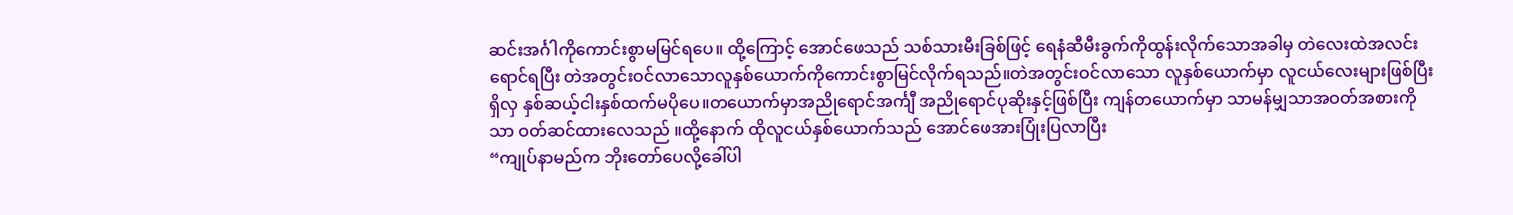ဆင်းအင်္ဂါကိုကောင်းစွာမမြင်ရပေ။ ထို့ကြောင့် အောင်ဖေသည် သစ်သားမီးခြစ်ဖြင့် ရေနံဆီမီးခွက်ကိုထွန်းလိုက်သောအခါမှ တဲလေးထဲအလင်းရောင်ရပြီး တဲအတွင်းဝင်လာသောလူနှစ်ယောက်ကိုကောင်းစွာမြင်လိုက်ရသည်။တဲအတွင်းဝင်လာသော လူနှစ်ယောက်မှာ လူငယ်လေးများဖြစ်ပြီး ရှိလှ နှစ်ဆယ့်ငါးနှစ်ထက်မပိုပေ။တယောက်မှာအညိုရောင်အင်္ကျီ အညိုရောင်ပုဆိုးနှင့်ဖြစ်ပြီး ကျန်တယောက်မှာ သာမန်မျှသာအဝတ်အစားကိုသာ ဝတ်ဆင်ထားလေသည် ။ထို့နောက် ထိုလူငယ်နှစ်ယောက်သည် အောင်ဖေအားပြုံးပြလာပြီး
“ကျုပ်နာမည်က ဘိုးတော်ပေလို့ခေါ်ပါ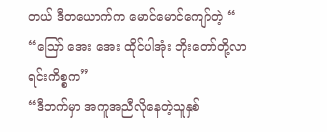တယ် ဒီတယောက်က မောင်မောင်ကျော်တဲ့ “
“ဪ အေး အေး ထိုင်ပါအုံး ဘိုးတော်တို့လာရင်းကိစ္စက”
“ဒီဘက်မှာ အကူအညီလိုနေတဲ့သူနှစ်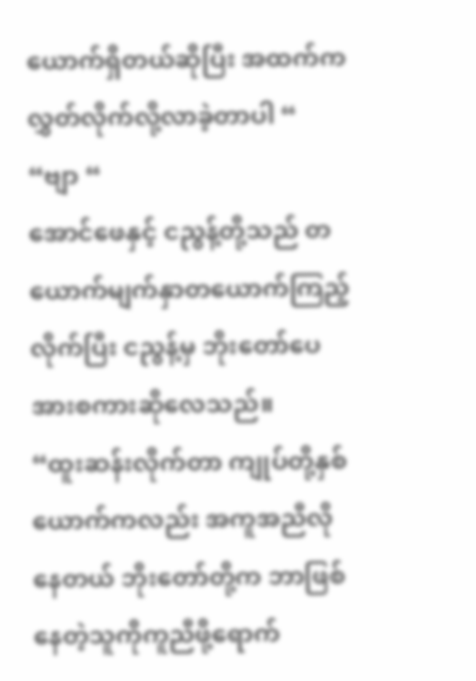ယောက်ရှိတယ်ဆိုပြီး အထက်က လွှတ်လိုက်လို့လာခဲ့တာပါ “
“ဗျာ “
အောင်ဖေနှင့် ငညွန့်တို့သည် တယောက်မျက်နှာတယောက်ကြည့်လိုက်ပြီး ငညွန့်မှ ဘိုးတော်ပေအားစကားဆိုလေသည်။
“ထူးဆန်းလိုက်တာ ကျုပ်တို့နှစ်ယောက်ကလည်း အကူအညီလိုနေတယ် ဘိုးတော်တို့က ဘာဖြစ်နေတဲ့သူကိုကူညီဖို့ရောက်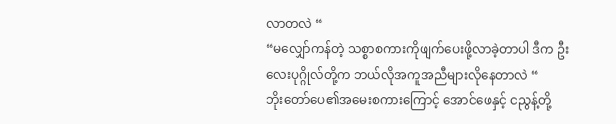လာတလဲ “
“မလျှော်ကန်တဲ့ သစ္စာစကားကိုဖျက်ပေးဖို့လာခဲ့တာပါ ဒီက ဦးလေးပုဂ္ဂိုလ်တို့က ဘယ်လိုအကူအညီများလိုနေတာလဲ “
ဘိုးတော်ပေ၏အမေးစကားကြောင့် အောင်ဖေနှင့် ငညွန့်တို့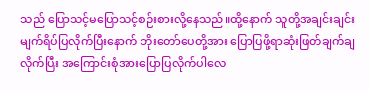သည် ပြောသင့်မပြောသင့်စဉ်းစားလို့နေသည်။ထို့နောက် သူတို့အချင်းချင်းမျက်ရိပ်ပြလိုက်ပြီးနောက် ဘိုးတော်ပေတို့အား ပြောပြဖို့ရာဆုံးဖြတ်ချက်ချလိုက်ပြီး အကြောင်းစုံအားပြောပြလိုက်ပါလေ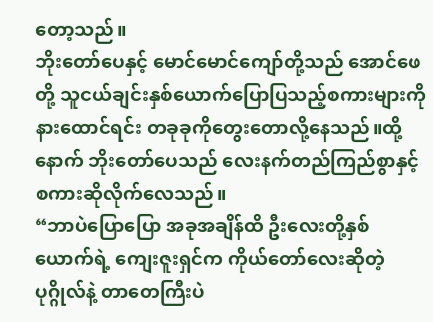တော့သည်။
ဘိုးတော်ပေနှင့် မောင်မောင်ကျော်တို့သည် အောင်ဖေတို့ သူငယ်ချင်းနှစ်ယောက်ပြောပြသည့်စကားများကို နားထောင်ရင်း တခုခုကိုတွေးတောလို့နေသည်။ထို့နောက် ဘိုးတော်ပေသည် လေးနက်တည်ကြည်စွာနှင့် စကားဆိုလိုက်လေသည်။
“ဘာပဲပြောပြော အခုအချိန်ထိ ဦးလေးတို့နှစ်ယောက်ရဲ့ ကျေးဇူးရှင်က ကိုယ်တော်လေးဆိုတဲ့ ပုဂ္ဂိုလ်နဲ့ တာတေကြီးပဲ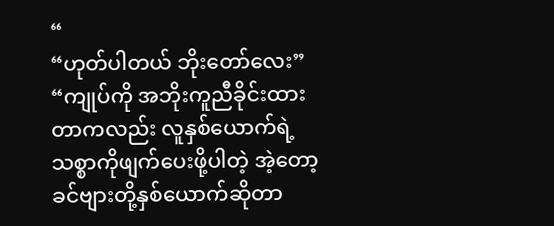“
“ဟုတ်ပါတယ် ဘိုးတော်လေး”
“ကျုပ်ကို အဘိုးကူညီခိုင်းထားတာကလည်း လူနှစ်ယောက်ရဲ့သစ္စာကိုဖျက်ပေးဖို့ပါတဲ့ အဲ့တော့ ခင်ဗျားတို့နှစ်ယောက်ဆိုတာ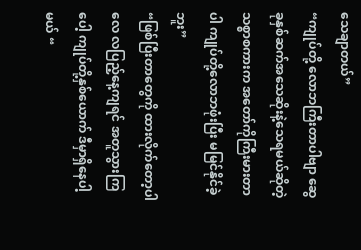သေချာတယ်”
“ကျုပ်တို့ လောဘကြီးတာပါဗျာ ဆွေခုနှစ်ဆက်အသေဆိုးနဲ့သေရမယ်ဆိုတဲ့ သစ္စာစကားက အတော်ကိုကြီးမားတာပါ ကျုပ်တို့လောဘဖုံးပြီး မမြင်နိုင်ခဲ့ဘူး”
“ဖြစ်ပြီးတာတွေကို ထားလိုက်တော့ပါလေ လပြည့်နေ့ကျရင် အတူသွားကြပေါ့ ကျုပ်တို့နှစ်ယောက် ဒီမှာရှိနေပါ့မယ် “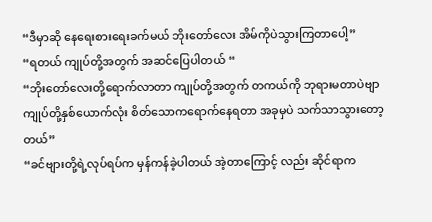“ဒီမှာဆို နေရေးစားရေးခက်မယ် ဘိုးတော်လေး အိမ်ကိုပဲသွားကြတာပေါ့”
“ရတယ် ကျုပ်တို့အတွက် အဆင်ပြေပါတယ် “
“ဘိုးတော်လေးတို့ရောက်လာတာ ကျုပ်တို့အတွက် တကယ်ကို ဘုရားမတာပဲဗျာ ကျုပ်တို့နှစ်ယောက်လုံး စိတ်သောကရောက်နေရတာ အခုမှပဲ သက်သာသွားတော့တယ်”
“ခင်ဗျားတို့ရဲ့လုပ်ရပ်က မှန်ကန်ခဲ့ပါတယ် အဲ့တာကြောင့် လည်း ဆိုင်ရာက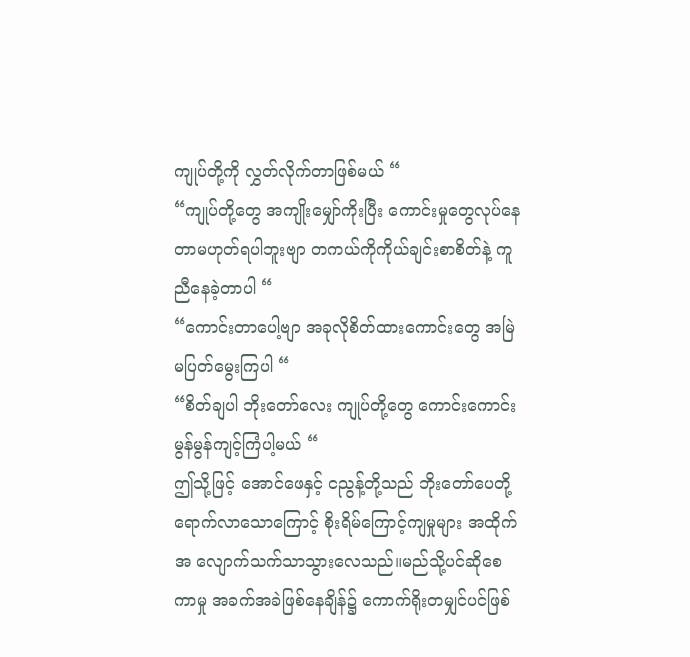ကျုပ်တို့ကို လွှတ်လိုက်တာဖြစ်မယ် “
“ကျုပ်တို့တွေ အကျိုးမျှော်ကိုးပြီး ကောင်းမှုတွေလုပ်နေတာမဟုတ်ရပါဘူးဗျာ တကယ်ကိုကိုယ်ချင်းစာစိတ်နဲ့ ကူညီနေခဲ့တာပါ “
“ကောင်းတာပေါ့ဗျာ အခုလိုစိတ်ထားကောင်းတွေ အမြဲမပြတ်မွေးကြပါ “
“စိတ်ချပါ ဘိုးတော်လေး ကျုပ်တို့တွေ ကောင်းကောင်းမွန်မွန်ကျင့်ကြံပါ့မယ် “
ဤသို့ဖြင့် အောင်ဖေနှင့် ငညွန့်တို့သည် ဘိုးတော်ပေတို့ရောက်လာသောကြောင့် စိုးရိမ်ကြောင့်ကျမှုများ အထိုက်အ လျောက်သက်သာသွားလေသည်။မည်သို့ပင်ဆိုစေကာမှု အခက်အခဲဖြစ်နေချိန်၌ ကောက်ရိုးတမျှင်ပင်ဖြစ်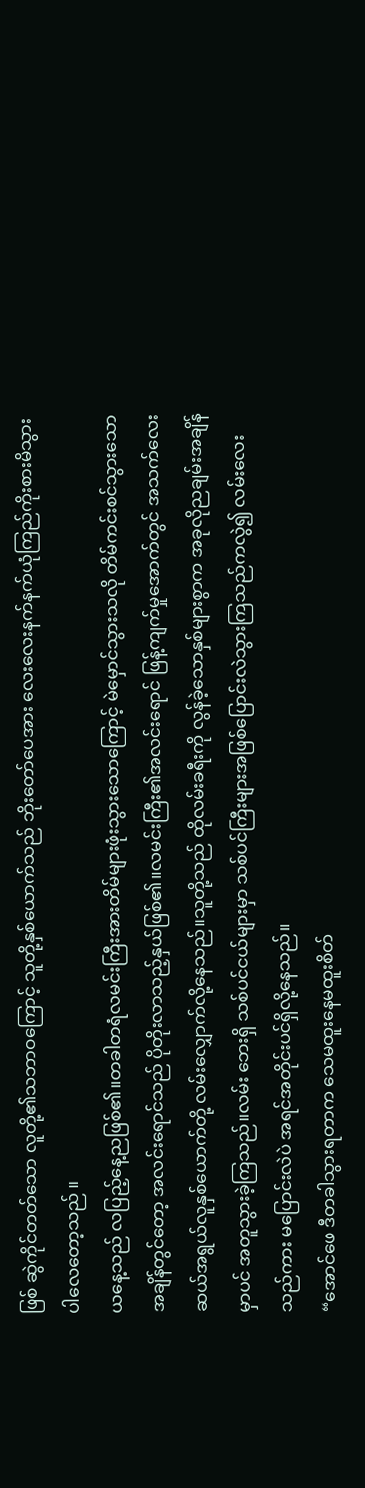ဖြစ် ဆွဲကိုင်တတ်သော လူတို့၏သဘာဝကြောင့် သူတို့နှစ်ယောက်သည် ဘိုးတော်ပေအား လေးလေးနက်နက်ယုံကြည်ကိုးစားမိသွားပါလေတော့သည် ။
ယနေ့သည် လပြည့်နေ့ညဖြစ်၏။တခါတရံလမင်းကြီးအားတိမ်များဖုံးသွားသောကြောင့် မဲမှောင်သွားသလို တိမ်ကင်းစင်သွားသောအချိန်တွင်တော့ အလင်းရောင်သည် ပိုတိုးလာသည့်နှယ်ဖြစ်၏။လမင်းကြီး၏အလင်းရောင် ဖြန့်ကျက်မှုအောက်တွင် အသက်လေးဆယ်အရွယ်လူနှစ်ယောက်တို့ လမ်းလျှောက်လို့နေသည်။သူတို့သည် ထိုလမ်းခရီးကို လွန်ခဲ့သောနှစ်များစွာက အခုလိုညချမ်းအချိန်မှာပင် အတူသွားခဲ့ကြသည်။လမ်း ဘေးရှိ သစ်ပင်ငယ်များမှာ သစ်ပင်ကြီးများအဖြစ်ပြောင်းလဲသွားကြသည်ကလွဲ၍ လမ်းလေးသည်ကား မပြောင်းလဲပဲ အရင်အတိုင်းပင်ရှိလို့နေသည်။
“အောင်ဖေ ဒီတခါသွားရတာက သေမထူးနေမထူးစိတ်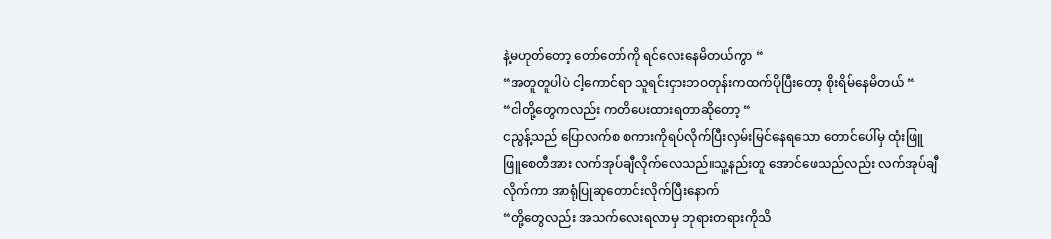နဲ့မဟုတ်တော့ တော်တော်ကို ရင်လေးနေမိတယ်ကွာ “
“အတူတူပါပဲ ငါ့ကောင်ရာ သူရင်းငှားဘဝတုန်းကထက်ပိုပြီးတော့ စိုးရိမ်နေမိတယ် “
“ငါတို့တွေကလည်း ကတိပေးထားရတာဆိုတော့ “
ငညွန့်သည် ပြောလက်စ စကားကိုရပ်လိုက်ပြီးလှမ်းမြင်နေရသော တောင်ပေါ်မှ ထုံးဖြူဖြူစေတီအား လက်အုပ်ချီလိုက်လေသည်။သူ့နည်းတူ အောင်ဖေသည်လည်း လက်အုပ်ချီလိုက်ကာ အာရုံပြုဆုတောင်းလိုက်ပြီးနောက်
“တို့တွေလည်း အသက်လေးရလာမှ ဘုရားတရားကိုသိ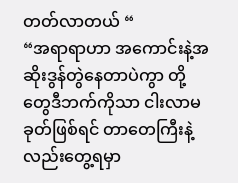တတ်လာတယ် “
“အရာရာဟာ အကောင်းနဲ့အဆိုးဒွန်တွဲနေတာပဲကွာ တို့တွေဒီဘက်ကိုသာ ငါးလာမခုတ်ဖြစ်ရင် တာတေကြီးနဲ့လည်းတွေ့ရမှာ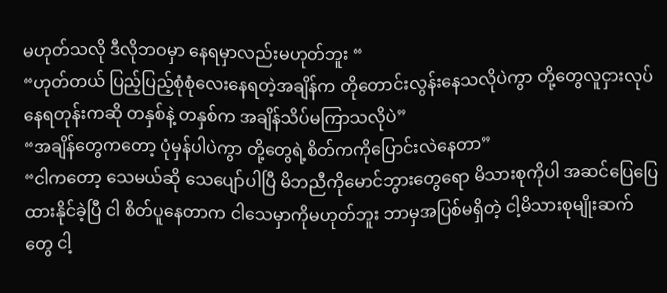မဟုတ်သလို ဒီလိုဘဝမှာ နေရမှာလည်းမဟုတ်ဘူး “
“ဟုတ်တယ် ပြည့်ပြည့်စုံစုံလေးနေရတဲ့အချိန်က တိုတောင်းလွန်းနေသလိုပဲကွာ တို့တွေလူငှားလုပ်နေရတုန်းကဆို တနှစ်နဲ့ တနှစ်က အချိန်သိပ်မကြာသလိုပဲ”
“အချိန်တွေကတော့ ပုံမှန်ပါပဲကွာ တို့တွေရဲ့စိတ်ကကိုပြောင်းလဲနေတာ”
“ငါကတော့ သေမယ်ဆို သေပျော်ပါပြီ မိဘညီကိုမောင်ဘွားတွေရော မိသားစုကိုပါ အဆင်ပြေပြေထားနိုင်ခဲ့ပြီ ငါ စိတ်ပူနေတာက ငါသေမှာကိုမဟုတ်ဘူး ဘာမှအပြစ်မရှိတဲ့ ငါ့မိသားစုမျိုးဆက်တွေ ငါ့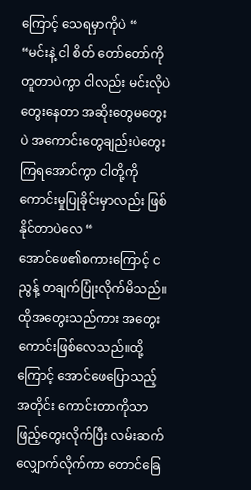ကြောင့် သေရမှာကိုပဲ “
“မင်းနဲ့ ငါ စိတ် တော်တော်ကိုတူတာပဲကွာ ငါလည်း မင်းလိုပဲတွေးနေတာ အဆိုးတွေမတွေးပဲ အကောင်းတွေချည်းပဲတွေးကြရအောင်ကွာ ငါတို့ကို ကောင်းမှုပြုခိုင်းမှာလည်း ဖြစ်နိုင်တာပဲလေ “
အောင်ဖေ၏စကားကြောင့် ငညွန့် တချက်ပြုံးလိုက်မိသည်။ထိုအတွေးသည်ကား အတွေးကောင်းဖြစ်လေသည်။ထို့ကြောင့် အောင်ဖေပြောသည့်အတိုင်း ကောင်းတာကိုသာဖြည့်တွေးလိုက်ပြီး လမ်းဆက်လျှောက်လိုက်ကာ တောင်ခြေ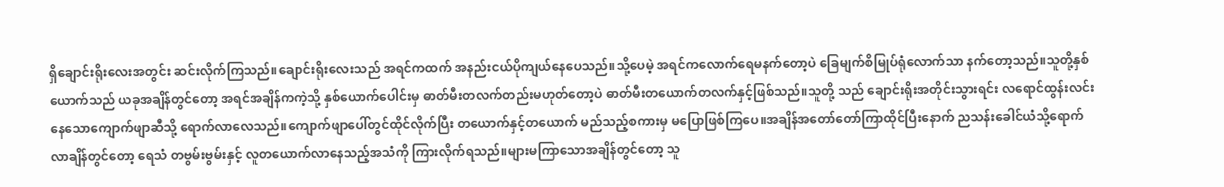ရှိချောင်းရိုးလေးအတွင်း ဆင်းလိုက်ကြသည်။ချောင်းရိုးလေးသည် အရင်ကထက် အနည်းငယ်ပိုကျယ်နေပေသည်။သို့ပေမဲ့ အရင်ကလောက်ရေမနက်တော့ပဲ ခြေမျက်စိမြုပ်ရုံလောက်သာ နက်တော့သည်။သူတို့နှစ်ယောက်သည် ယခုအချိန်တွင်တော့ အရင်အချိန်ကကဲ့သို့ နှစ်ယောက်ပေါင်းမှ ဓာတ်မီးတလက်တည်းမဟုတ်တော့ပဲ ဓာတ်မီးတယောက်တလက်နှင့်ဖြစ်သည်။သူတို့ သည် ချောင်းရိုးအတိုင်းသွားရင်း လရောင်ထွန်းလင်းနေသောကျောက်ဖျာဆီသို့ ရောက်လာလေသည်။ကျောက်ဖျာပေါ်တွင်ထိုင်လိုက်ပြီး တယောက်နှင့်တယောက် မည်သည့်စကားမှ မပြောဖြစ်ကြပေ။အချိန်အတော်တော်ကြာထိုင်ပြီးနောက် ညသန်းခေါင်ယံသို့ရောက်လာချိန်တွင်တော့ ရေသံ တဗွမ်းဗွမ်းနှင့် လူတယောက်လာနေသည့်အသံကို ကြားလိုက်ရသည်။များမကြာသောအချိန်တွင်တော့ သူ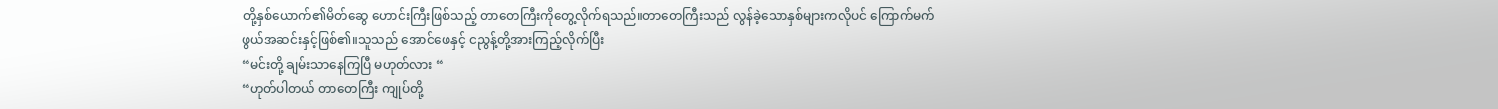တို့နှစ်ယောက်၏မိတ်ဆွေ ဟောင်းကြီးဖြစ်သည့် တာတေကြီးကိုတွေ့လိုက်ရသည်။တာတေကြီးသည် လွန်ခဲ့သောနှစ်များကလိုပင် ကြောက်မက်ဖွယ်အဆင်းနှင့်ဖြစ်၏။သူသည် အောင်ဖေနှင့် ငညွန့်တို့အားကြည့်လိုက်ပြီး
“မင်းတို့ ချမ်းသာနေကြပြီ မဟုတ်လား “
“ဟုတ်ပါတယ် တာတေကြီး ကျုပ်တို့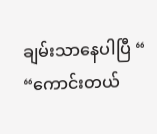ချမ်းသာနေပါပြီ “
“ကောင်းတယ်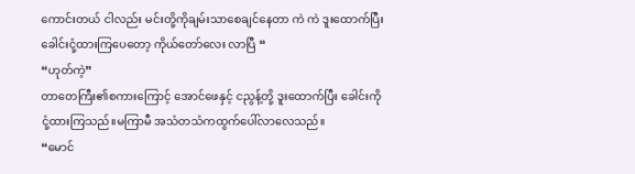ကောင်းတယ် ငါလည်း မင်းတို့ကိုချမ်းသာစေချင်နေတာ ကဲ ကဲ ဒူးထောက်ပြီး ခေါင်းငုံ့ထားကြပေတော့ ကိုယ်တော်လေး လာပြီ “
“ဟုတ်ကဲ့”
တာတေကြီး၏စကားကြောင့် အောင်ဖေနှင့် ငညွန့်တို့ ဒူးထောက်ပြီး ခေါင်းကိုငုံ့ထားကြသည်။မကြာမီ အသံတသံကထွက်ပေါ်လာလေသည်။
“မောင်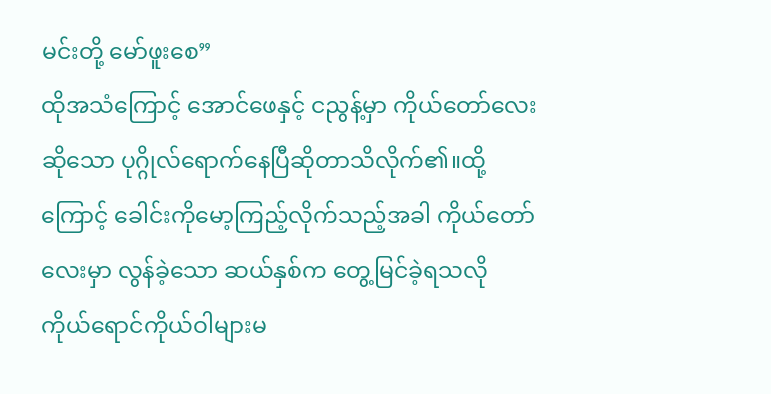မင်းတို့ မော်ဖူးစေ”
ထိုအသံကြောင့် အောင်ဖေနှင့် ငညွန့်မှာ ကိုယ်တော်လေးဆိုသော ပုဂ္ဂိုလ်ရောက်နေပြီဆိုတာသိလိုက်၏။ထို့ကြောင့် ခေါင်းကိုမော့ကြည့်လိုက်သည့်အခါ ကိုယ်တော်လေးမှာ လွန်ခဲ့သော ဆယ်နှစ်က တွေ့မြင်ခဲ့ရသလို ကိုယ်ရောင်ကိုယ်ဝါများမ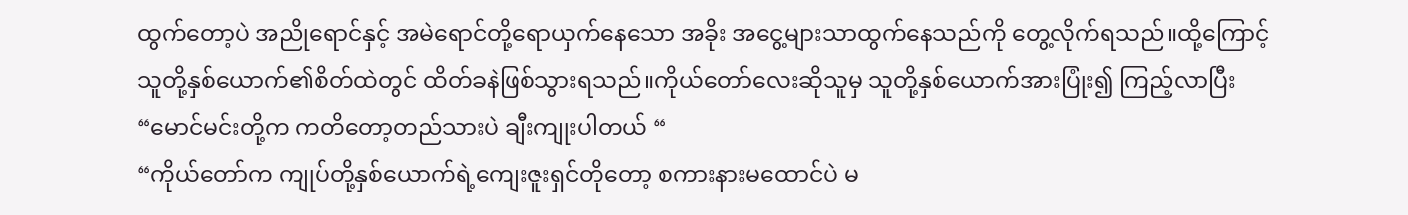ထွက်တော့ပဲ အညိုရောင်နှင့် အမဲရောင်တို့ရောယှက်နေသော အခိုး အငွေ့များသာထွက်နေသည်ကို တွေ့လိုက်ရသည်။ထို့ကြောင့် သူတို့နှစ်ယောက်၏စိတ်ထဲတွင် ထိတ်ခနဲဖြစ်သွားရသည်။ကိုယ်တော်လေးဆိုသူမှ သူတို့နှစ်ယောက်အားပြုံး၍ ကြည့်လာပြီး
“မောင်မင်းတို့က ကတိတော့တည်သားပဲ ချီးကျုးပါတယ် “
“ကိုယ်တော်က ကျုပ်တို့နှစ်ယောက်ရဲ့ကျေးဇူးရှင်တိုတော့ စကားနားမထောင်ပဲ မ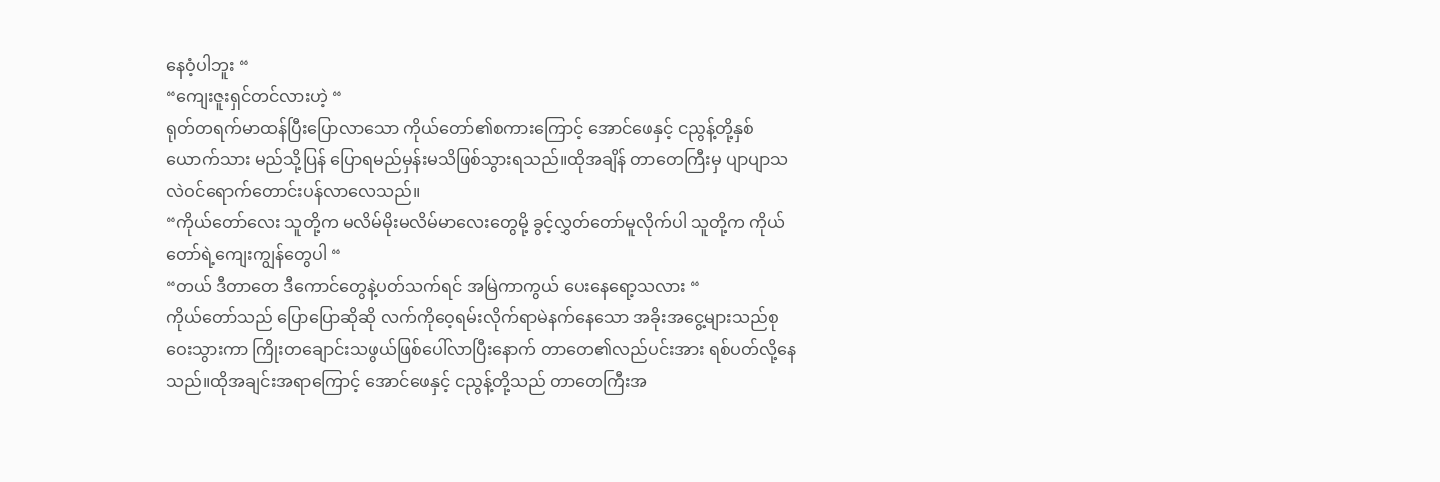နေဝံ့ပါဘူး “
“ကျေးဇူးရှင်တင်လားဟဲ့ “
ရုတ်တရက်မာထန်ပြီးပြောလာသော ကိုယ်တော်၏စကားကြောင့် အောင်ဖေနှင့် ငညွန့်တို့နှစ်ယောက်သား မည်သို့ပြန် ပြောရမည်မှန်းမသိဖြစ်သွားရသည်။ထိုအချိန် တာတေကြီးမှ ပျာပျာသလဲဝင်ရောက်တောင်းပန်လာလေသည်။
“ကိုယ်တော်လေး သူတို့က မလိမ်မိုးမလိမ်မာလေးတွေမို့ ခွင့်လွှတ်တော်မူလိုက်ပါ သူတို့က ကိုယ်တော်ရဲ့ကျေးကျွန်တွေပါ “
“တယ် ဒီတာတေ ဒီကောင်တွေနဲ့ပတ်သက်ရင် အမြဲကာကွယ် ပေးနေရော့သလား “
ကိုယ်တော်သည် ပြောပြောဆိုဆို လက်ကိုဝေ့ရမ်းလိုက်ရာမဲနက်နေသော အခိုးအငွေ့များသည်စုဝေးသွားကာ ကြိုးတချောင်းသဖွယ်ဖြစ်ပေါ်လာပြီးနောက် တာတေ၏လည်ပင်းအား ရစ်ပတ်လို့နေသည်။ထိုအချင်းအရာကြောင့် အောင်ဖေနှင့် ငညွန့်တို့သည် တာတေကြီးအ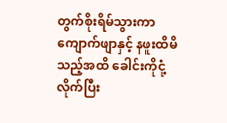တွက်စိုးရိမ်သွားကာ ကျောက်ဖျာနှင့် နဖူးထိမိသည့်အထိ ခေါင်းကိုငုံ့လိုက်ပြီး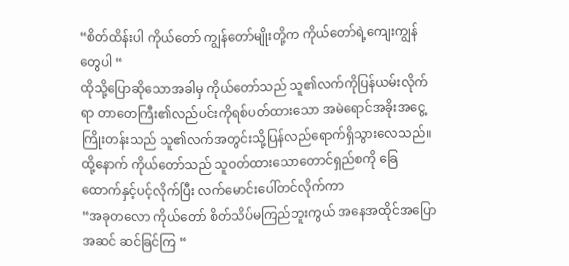“စိတ်ထိန်းပါ ကိုယ်တော် ကျွန်တော်မျိုးတို့က ကိုယ်တော်ရဲ့ကျေးကျွန်တွေပါ “
ထိုသို့ပြောဆိုသောအခါမှ ကိုယ်တော်သည် သူ၏လက်ကိုပြန်ယမ်းလိုက်ရာ တာတေကြီး၏လည်ပင်းကိုရစ်ပတ်ထားသော အမဲရောင်အခိုးအငွေ့ကြိုးတန်းသည် သူ၏လက်အတွင်းသို့ပြန်လည်ရောက်ရှိသွားလေသည်။ထို့နောက် ကိုယ်တော်သည် သူဝတ်ထားသောတောင်ရှည်စကို ခြေထောက်နှင့်ပင့်လိုက်ပြီး လက်မောင်းပေါ်တင်လိုက်ကာ
“အခုတလော ကိုယ်တော် စိတ်သိပ်မကြည်ဘူးကွယ် အနေအထိုင်အပြောအဆင် ဆင်ခြင်ကြ “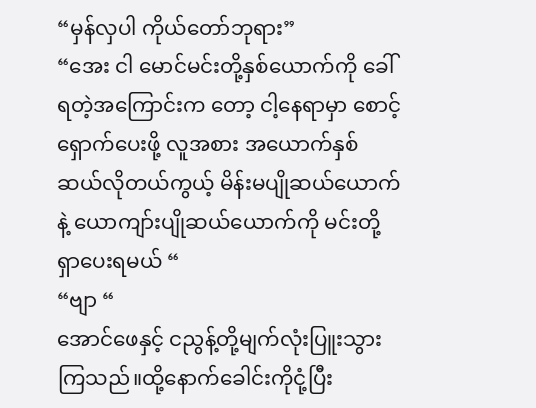“မှန်လှပါ ကိုယ်တော်ဘုရား”
“အေး ငါ မောင်မင်းတို့နှစ်ယောက်ကို ခေါ်ရတဲ့အကြောင်းက တော့ ငါ့နေရာမှာ စောင့်ရှောက်ပေးဖို့ လူအစား အယောက်နှစ်ဆယ်လိုတယ်ကွယ့် မိန်းမပျိုဆယ်ယောက်နဲ့ ယောကျာ်းပျိုဆယ်ယောက်ကို မင်းတို့ရှာပေးရမယ် “
“ဗျာ “
အောင်ဖေနှင့် ငညွန့်တို့မျက်လုံးပြူးသွားကြသည်။ထို့နောက်ခေါင်းကိုငုံ့ပြီး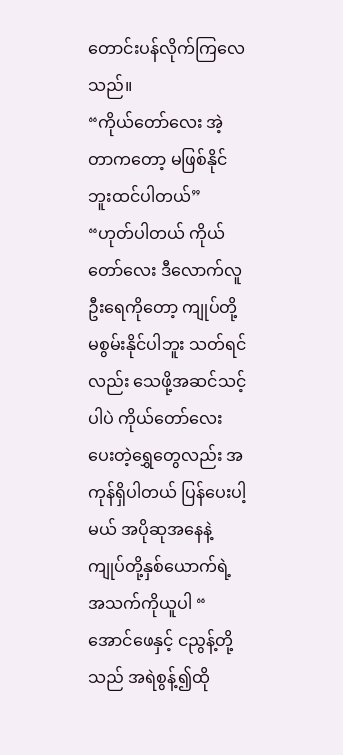တောင်းပန်လိုက်ကြလေသည်။
“ကိုယ်တော်လေး အဲ့တာကတော့ မဖြစ်နိုင်ဘူးထင်ပါတယ်”
“ဟုတ်ပါတယ် ကိုယ်တော်လေး ဒီလောက်လူဦးရေကိုတော့ ကျုပ်တို့ မစွမ်းနိုင်ပါဘူး သတ်ရင်လည်း သေဖို့အဆင်သင့်ပါပဲ ကိုယ်တော်လေးပေးတဲ့ရွှေတွေလည်း အကုန်ရှိပါတယ် ပြန်ပေးပါ့မယ် အပိုဆုအနေနဲ့ ကျုပ်တို့နှစ်ယောက်ရဲ့အသက်ကိုယူပါ “
အောင်ဖေနှင့် ငညွန့်တို့သည် အရဲစွန့်၍ထို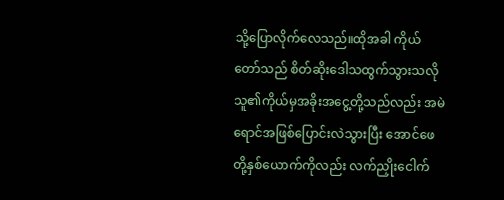သို့ပြောလိုက်လေသည်။ထိုအခါ ကိုယ်တော်သည် စိတ်ဆိုးဒေါသထွက်သွားသလို သူ၏ကိုယ်မှအခိုးအငွေ့တို့သည်လည်း အမဲရောင်အဖြစ်ပြောင်းလဲသွားပြီး အောင်ဖေတို့နှစ်ယောက်ကိုလည်း လက်ညှိုးငေါက်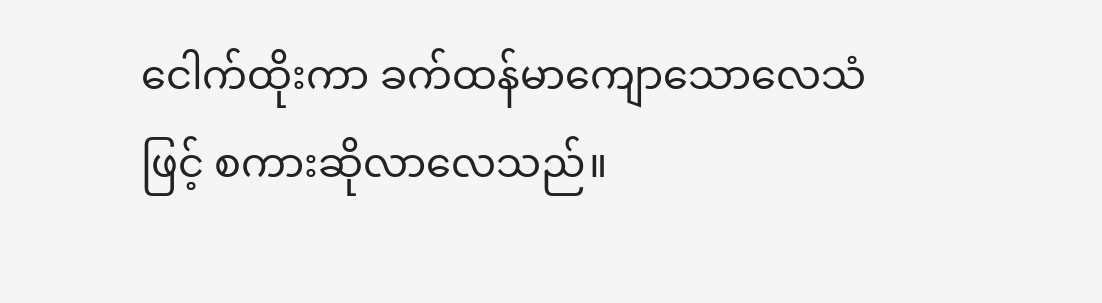ငေါက်ထိုးကာ ခက်ထန်မာကျောသောလေသံဖြင့် စကားဆိုလာလေသည်။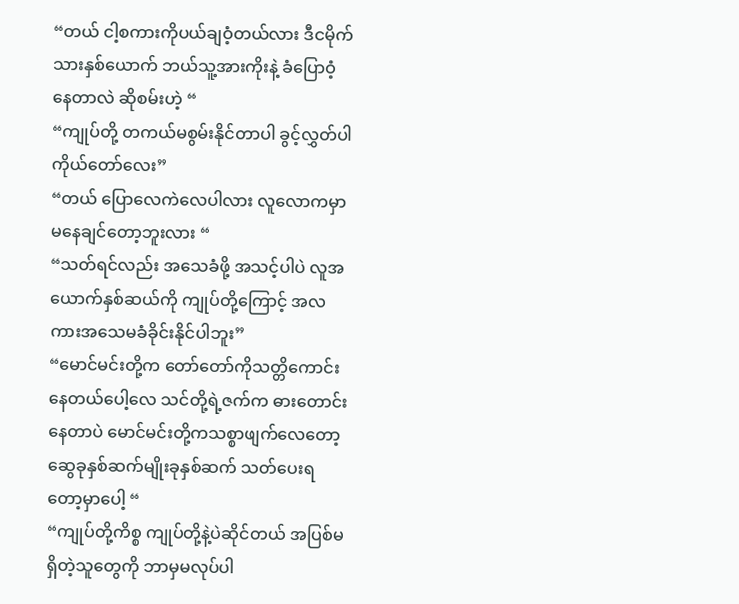“တယ် ငါ့စကားကိုပယ်ချဝံ့တယ်လား ဒီငမိုက်သားနှစ်ယောက် ဘယ်သူ့အားကိုးနဲ့ ခံပြောဝံ့နေတာလဲ ဆိုစမ်းဟဲ့ “
“ကျုပ်တို့ တကယ်မစွမ်းနိုင်တာပါ ခွင့်လွှတ်ပါ ကိုယ်တော်လေး”
“တယ် ပြောလေကဲလေပါလား လူလောကမှာ မနေချင်တော့ဘူးလား “
“သတ်ရင်လည်း အသေခံဖို့ အသင့်ပါပဲ လူအယောက်နှစ်ဆယ်ကို ကျုပ်တို့ကြောင့် အလကားအသေမခံခိုင်းနိုင်ပါဘူး”
“မောင်မင်းတို့က တော်တော်ကိုသတ္တိကောင်းနေတယ်ပေါ့လေ သင်တို့ရဲ့ဇက်က ဓားတောင်းနေတာပဲ မောင်မင်းတို့ကသစ္စာဖျက်လေတော့ ဆွေခုနှစ်ဆက်မျိုးခုနှစ်ဆက် သတ်ပေးရတော့မှာပေါ့ “
“ကျုပ်တို့ကိစ္စ ကျုပ်တို့နဲ့ပဲဆိုင်တယ် အပြစ်မရှိတဲ့သူတွေကို ဘာမှမလုပ်ပါ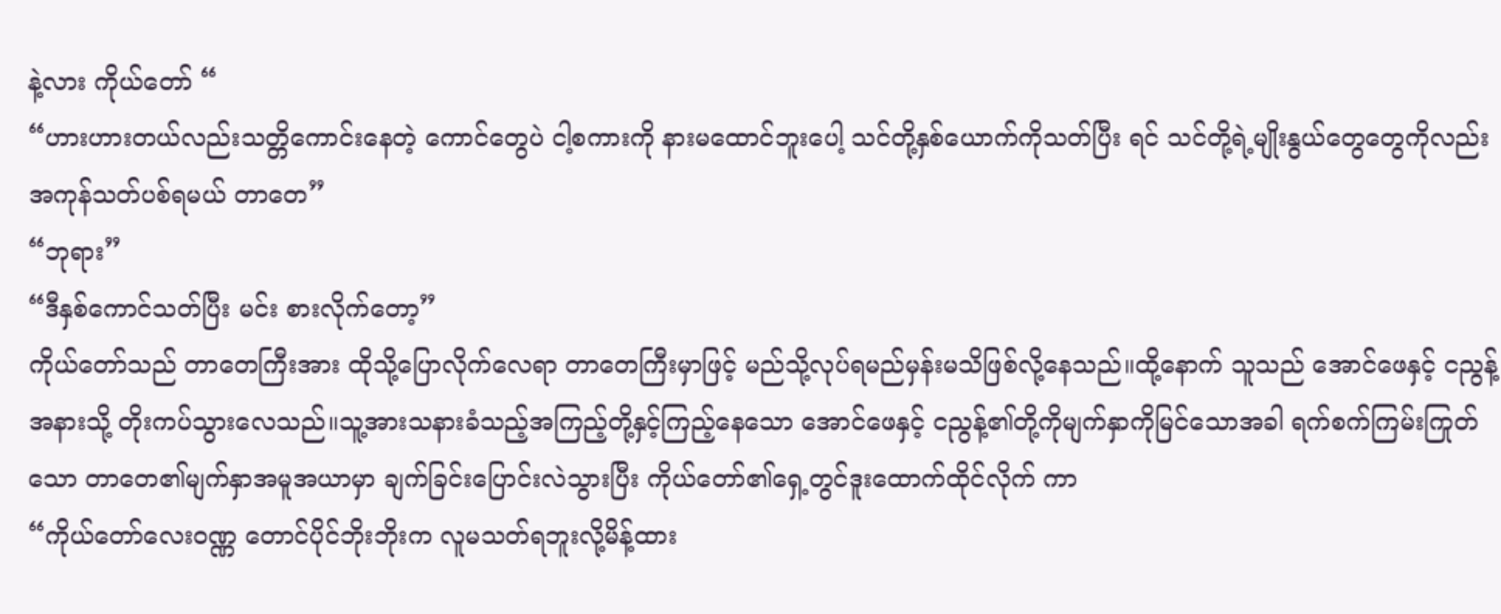နဲ့လား ကိုယ်တော် “
“ဟားဟားတယ်လည်းသတ္တိကောင်းနေတဲ့ ကောင်တွေပဲ ငါ့စကားကို နားမထောင်ဘူးပေါ့ သင်တို့နှစ်ယောက်ကိုသတ်ပြီး ရင် သင်တို့ရဲ့မျိုးနွယ်တွေတွေကိုလည်း အကုန်သတ်ပစ်ရမယ် တာတေ”
“ဘုရား”
“ဒီနှစ်ကောင်သတ်ပြီး မင်း စားလိုက်တော့”
ကိုယ်တော်သည် တာတေကြီးအား ထိုသို့ပြောလိုက်လေရာ တာတေကြီးမှာဖြင့် မည်သို့လုပ်ရမည်မှန်းမသိဖြစ်လို့နေသည်။ထို့နောက် သူသည် အောင်ဖေနှင့် ငညွန့်အနားသို့ တိုးကပ်သွားလေသည်။သူ့အားသနားခံသည့်အကြည့်တို့နှင့်ကြည့်နေသော အောင်ဖေနှင့် ငညွန့်၏တို့ကိုမျက်နှာကိုမြင်သောအခါ ရက်စက်ကြမ်းကြုတ်သော တာတေ၏မျက်နှာအမူအယာမှာ ချက်ခြင်းပြောင်းလဲသွားပြီး ကိုယ်တော်၏ရှေ့တွင်ဒူးထောက်ထိုင်လိုက် ကာ
“ကိုယ်တော်လေးဝဏ္ဏ တောင်ပိုင်ဘိုးဘိုးက လူမသတ်ရဘူးလို့မိန့်ထား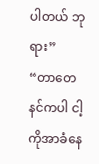ပါတယ် ဘုရား”
“တာတေ နင်ကပါ ငါ့ကိုအာခံနေ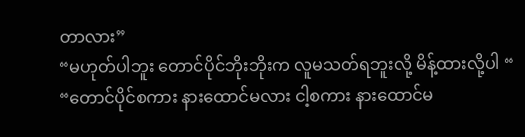တာလား”
“မဟုတ်ပါဘူး တောင်ပိုင်ဘိုးဘိုးက လူမသတ်ရဘူးလို့ မိန့်ထားလို့ပါ “
“တောင်ပိုင်စကား နားထောင်မလား ငါ့စကား နားထောင်မ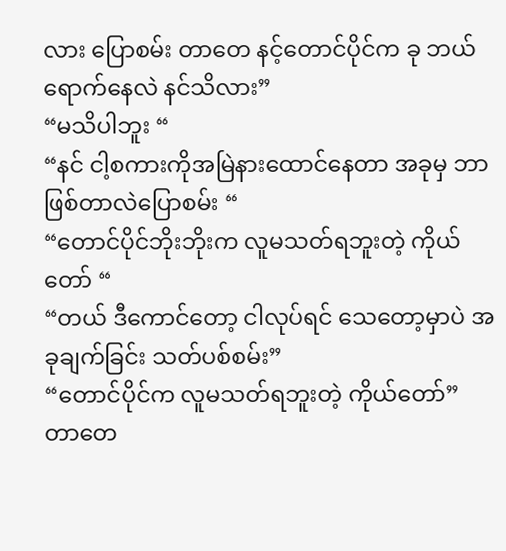လား ပြောစမ်း တာတေ နင့်တောင်ပိုင်က ခု ဘယ်ရောက်နေလဲ နင်သိလား”
“မသိပါဘူး “
“နင် ငါ့စကားကိုအမြဲနားထောင်နေတာ အခုမှ ဘာဖြစ်တာလဲပြောစမ်း “
“တောင်ပိုင်ဘိုးဘိုးက လူမသတ်ရဘူးတဲ့ ကိုယ်တော် “
“တယ် ဒီကောင်တော့ ငါလုပ်ရင် သေတော့မှာပဲ အခုချက်ခြင်း သတ်ပစ်စမ်း”
“တောင်ပိုင်က လူမသတ်ရဘူးတဲ့ ကိုယ်တော်”
တာတေ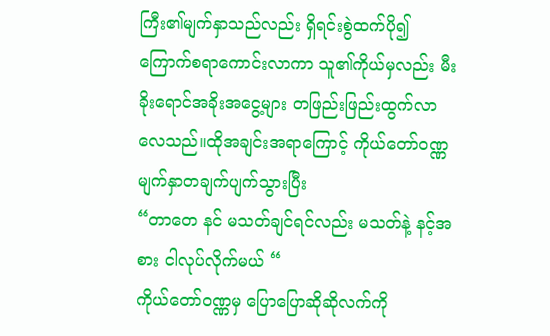ကြီး၏မျက်နှာသည်လည်း ရှိရင်းစွဲထက်ပို၍ ကြောက်စရာကောင်းလာကာ သူ၏ကိုယ်မှလည်း မီးခိုးရောင်အခိုးအငွေ့များ တဖြည်းဖြည်းထွက်လာလေသည်။ထိုအချင်းအရာကြောင့် ကိုယ်တော်ဝဏ္ဏ မျက်နှာတချက်ပျက်သွားပြီး
“တာတေ နင် မသတ်ချင်ရင်လည်း မသတ်နဲ့ နင့်အစား ငါလုပ်လိုက်မယ် “
ကိုယ်တော်ဝဏ္ဏမှ ပြောပြောဆိုဆိုလက်ကို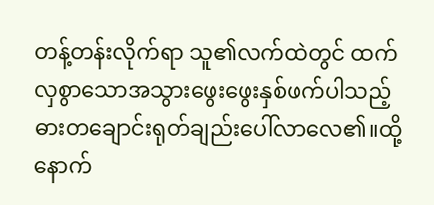တန့်တန်းလိုက်ရာ သူ၏လက်ထဲတွင် ထက်လှစွာသောအသွားဖွေးဖွေးနှစ်ဖက်ပါသည့် ဓားတချောင်းရုတ်ချည်းပေါ်လာလေ၏။ထို့နောက်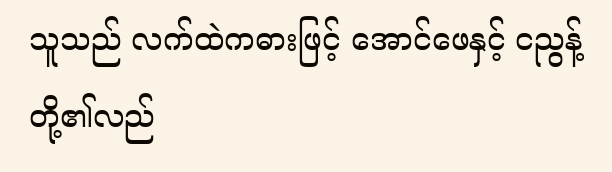သူသည် လက်ထဲကဓားဖြင့် အောင်ဖေနှင့် ငညွန့်တို့၏လည်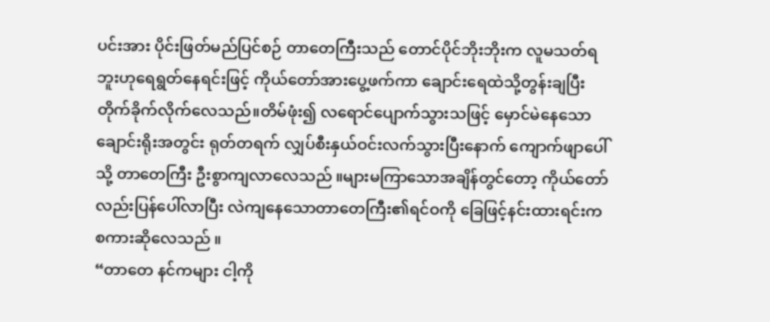ပင်းအား ပိုင်းဖြတ်မည်ပြင်စဉ် တာတေကြီးသည် တောင်ပိုင်ဘိုးဘိုးက လူမသတ်ရဘူးဟုရေရွတ်နေရင်းဖြင့် ကိုယ်တော်အားပွေ့ဖက်ကာ ချောင်းရေထဲသို့တွန်းချပြီး တိုက်ခိုက်လိုက်လေသည်။တိမ်ဖုံး၍ လရောင်ပျောက်သွားသဖြင့် မှောင်မဲနေသောချောင်းရိုးအတွင်း ရုတ်တရက် လျှပ်စီးနှယ်ဝင်းလက်သွားပြီးနောက် ကျောက်ဖျာပေါ်သို့ တာတေကြီး ဦးစွာကျလာလေသည် ။များမကြာသောအချိန်တွင်တော့ ကိုယ်တော်လည်းပြန်ပေါ်လာပြီး လဲကျနေသောတာတေကြီး၏ရင်ဝကို ခြေဖြင့်နင်းထားရင်းက စကားဆိုလေသည် ။
“တာတေ နင်ကများ ငါ့ကို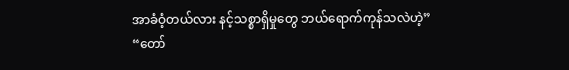အာခံဝံ့တယ်လား နင့်သစ္စာရှိမှုတွေ ဘယ်ရောက်ကုန်သလဲဟဲ့”
“တော်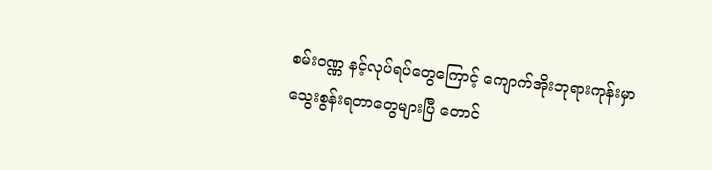စမ်းဝဏ္ဏ နင့်လုပ်ရပ်တွေကြောင့် ကျောက်အိုးဘုရားကုန်းမှာ သွေးစွန်းရတာတွေများပြီ တောင်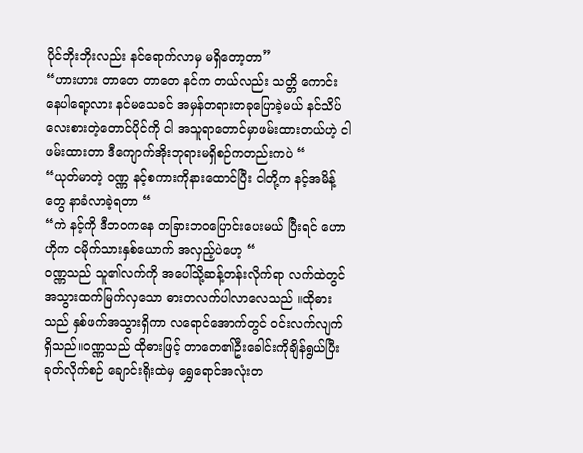ပိုင်ဘိုးဘိုးလည်း နင်ရောက်လာမှ မရှိတော့တာ”
“ဟားဟား တာတေ တာတေ နင်က တယ်လည်း သတ္တိ ကောင်းနေပါရော့လား နင်မသေခင် အမှန်တရားတခုပြောခဲ့မယ် နင်သိပ်လေးစားတဲ့တောင်ပိုင်ကို ငါ အသူရာတောင်မှာဖမ်းထားတယ်ဟဲ့ ငါဖမ်းထားတာ ဒီကျောက်အိုးဘုရားမရှိစဉ်ကတည်းကပဲ “
“ယုတ်မာတဲ့ ဝဏ္ဏ နင့်စကားကိုနားထောင်ပြီး ငါတို့က နင့်အမိန့်တွေ နာခံလာခဲ့ရတာ “
“ကဲ နင့်ကို ဒီဘဝကနေ တခြားဘဝပြောင်းပေးမယ် ပြီးရင် ဟောဟိုက ငမိုက်သားနှစ်ယောက် အလှည့်ပဲဟေ့ “
ဝဏ္ဏသည် သူ၏လက်ကို အပေါ်သို့ဆန့်တန်းလိုက်ရာ လက်ထဲတွင် အသွားထက်မြက်လှသော ဓားတလက်ပါလာလေသည် ။ထိုဓားသည် နှစ်ဖက်အသွားရှိကာ လရောင်အောက်တွင် ဝင်းလက်လျက်ရှိသည်။ဝဏ္ဏသည် ထိုဓားဖြင့် တာတေ၏ဦးခေါင်းကိုချိန်ရွယ်ပြီးခုတ်လိုက်စဉ် ချောင်းရိုးထဲမှ ရွှေရောင်အလုံးတ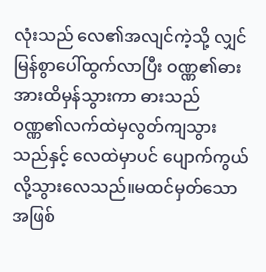လုံးသည် လေ၏အလျင်ကဲ့သို့ လျှင်မြန်စွာပေါ်ထွက်လာပြီး ဝဏ္ဏ၏ဓားအားထိမှန်သွားကာ ဓားသည် ဝဏ္ဏ၏လက်ထဲမှလွတ်ကျသွားသည်နှင့် လေထဲမှာပင် ပျောက်ကွယ်လို့သွားလေသည်။မထင်မှတ်သောအဖြစ်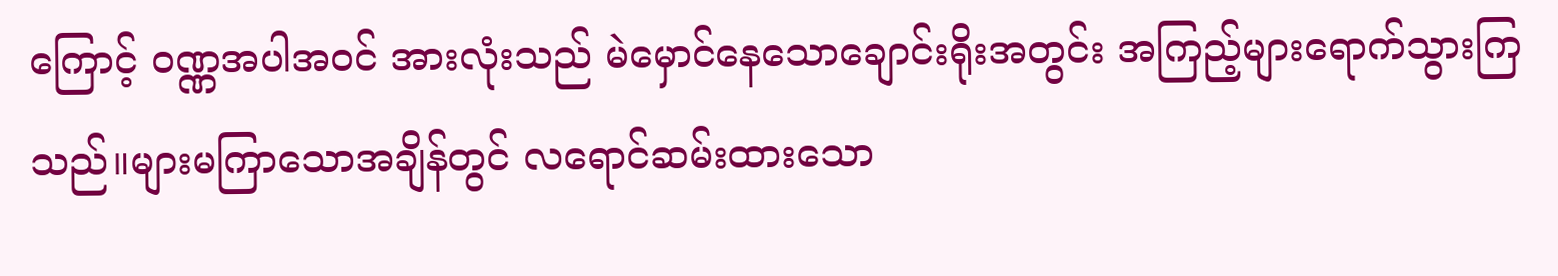ကြောင့် ဝဏ္ဏအပါအဝင် အားလုံးသည် မဲမှောင်နေသောချောင်းရိုးအတွင်း အကြည့်များရောက်သွားကြသည်။များမကြာသောအချိန်တွင် လရောင်ဆမ်းထားသော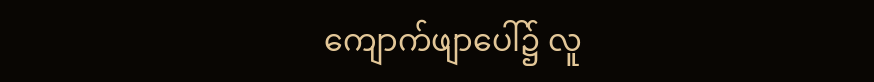ကျောက်ဖျာပေါ်၌ လူ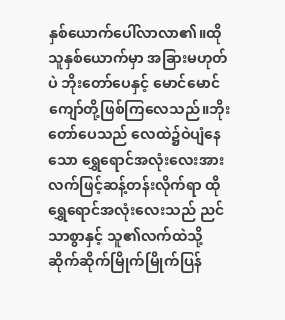နှစ်ယောက်ပေါ်လာလာ၏။ထိုသူနှစ်ယောက်မှာ အခြားမဟုတ်ပဲ ဘိုးတော်ပေနှင့် မောင်မောင်ကျော်တို့ဖြစ်ကြလေသည်။ဘိုးတော်ပေသည် လေထဲ၌ဝဲပျံနေသော ရွှေရောင်အလုံးလေးအား လက်ဖြင့်ဆန့်တန်းလိုက်ရာ ထိုရွှေရောင်အလုံးလေးသည် ညင်သာစွာနှင့် သူ၏လက်ထဲသို့ဆိုက်ဆိုက်မြိုက်မြိုက်ပြန်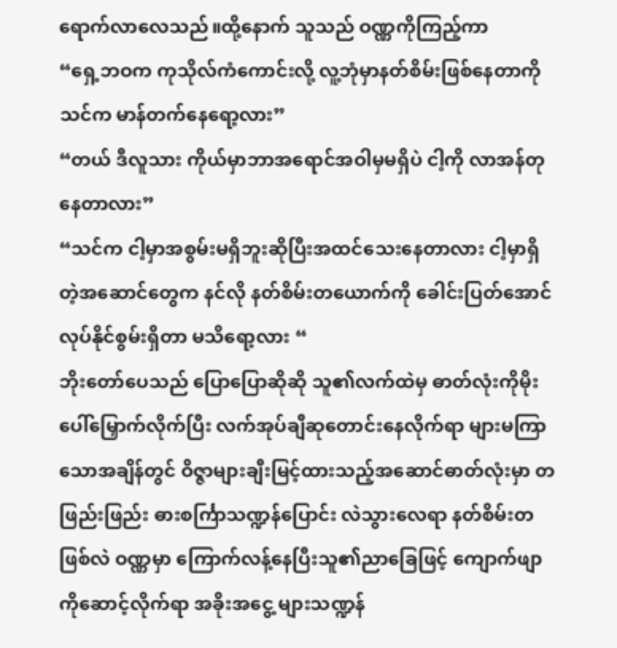ရောက်လာလေသည်။ထို့နောက် သူသည် ဝဏ္ဏကိုကြည့်ကာ
“ရှေ့ဘဝက ကုသိုလ်ကံကောင်းလို့ လူ့ဘုံမှာနတ်စိမ်းဖြစ်နေတာကို သင်က မာန်တက်နေရော့လား”
“တယ် ဒီလူသား ကိုယ်မှာဘာအရောင်အဝါမှမရှိပဲ ငါ့ကို လာအန်တုနေတာလား”
“သင်က ငါ့မှာအစွမ်းမရှိဘူးဆိုပြီးအထင်သေးနေတာလား ငါ့မှာရှိတဲ့အဆောင်တွေက နင်လို နတ်စိမ်းတယောက်ကို ခေါင်းပြတ်အောင်လုပ်နိုင်စွမ်းရှိတာ မသိရော့လား “
ဘိုးတော်ပေသည် ပြောပြောဆိုဆို သူ၏လက်ထဲမှ ဓာတ်လုံးကိုမိုးပေါ်မြှောက်လိုက်ပြီး လက်အုပ်ချီဆုတောင်းနေလိုက်ရာ များမကြာသောအချိန်တွင် ဝိဇ္ဇာများချီးမြင့်ထားသည့်အဆောင်ဓာတ်လုံးမှာ တဖြည်းဖြည်း ဓားစင်္ကြာသဏ္ဍန်ပြောင်း လဲသွားလေရာ နတ်စိမ်းတဖြစ်လဲ ဝဏ္ဏမှာ ကြောက်လန့်နေပြီးသူ၏ညာခြေဖြင့် ကျောက်ဖျာကိုဆောင့်လိုက်ရာ အခိုးအငွေ့ များသဏ္ဍန်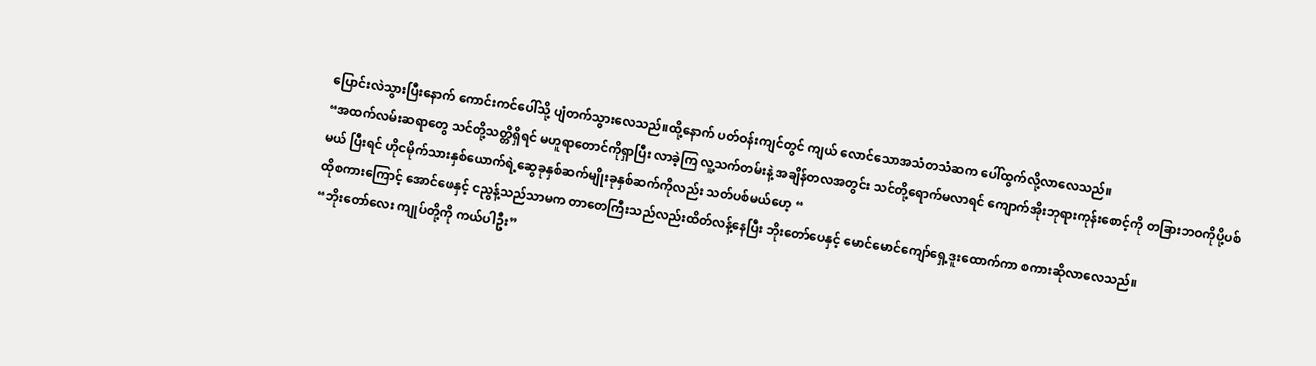ပြောင်းလဲသွားပြီးနောက် ကောင်းကင်ပေါ်သို့ ပျံတက်သွားလေသည်။ထို့နောက် ပတ်ဝန်းကျင်တွင် ကျယ် လောင်သောအသံတသံဆက ပေါ်ထွက်လို့လာလေသည်။
“အထက်လမ်းဆရာတွေ သင်တို့သတ္တိရှိရင် မဟူရာတောင်ကိုရှာပြီး လာခဲ့ကြ လူ့သက်တမ်းနဲ့ အချိန်တလအတွင်း သင်တို့ရောက်မလာရင် ကျောက်အိုးဘုရားကုန်းစောင့်ကို တခြားဘဝကိုပို့ပစ်မယ် ပြီးရင် ဟိုငမိုက်သားနှစ်ယောက်ရဲ့ဆွေခုနှစ်ဆက်မျိုးခုနှစ်ဆက်ကိုလည်း သတ်ပစ်မယ်ဟေ့ “
ထိုစကားကြောင့် အောင်ဖေနှင့် ငညွန့်သည်သာမက တာတေကြီးသည်လည်းထိတ်လန့်နေပြီး ဘိုးတော်ပေနှင့် မောင်မောင်ကျော်ရှေ့ဒူးထောက်ကာ စကားဆိုလာလေသည်။
“ဘိုးတော်လေး ကျုပ်တို့ကို ကယ်ပါဦး”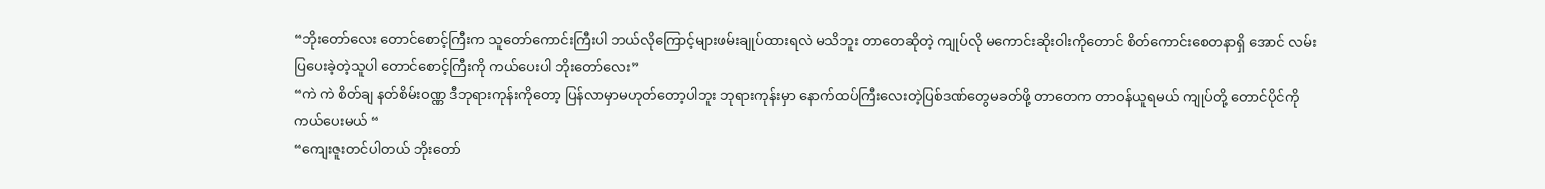“ဘိုးတော်လေး တောင်စောင့်ကြီးက သူတော်ကောင်းကြီးပါ ဘယ်လိုကြောင့်များဖမ်းချုပ်ထားရလဲ မသိဘူး တာတေဆိုတဲ့ ကျုပ်လို မကောင်းဆိုးဝါးကိုတောင် စိတ်ကောင်းစေတနာရှိ အောင် လမ်းပြပေးခဲ့တဲ့သူပါ တောင်စောင့်ကြီးကို ကယ်ပေးပါ ဘိုးတော်လေး”
“ကဲ ကဲ စိတ်ချ နတ်စိမ်းဝဏ္ဏ ဒီဘုရားကုန်းကိုတော့ ပြန်လာမှာမဟုတ်တော့ပါဘူး ဘုရားကုန်းမှာ နောက်ထပ်ကြီးလေးတဲ့ပြစ်ဒဏ်တွေမခတ်ဖို့ တာတေက တာဝန်ယူရမယ် ကျုပ်တို့ တောင်ပိုင်ကို ကယ်ပေးမယ် “
“ကျေးဇူးတင်ပါတယ် ဘိုးတော်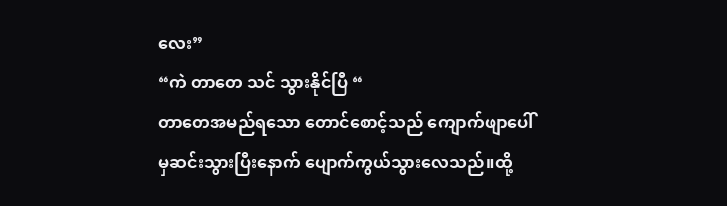လေး”
“ကဲ တာတေ သင် သွားနိုင်ပြီ “
တာတေအမည်ရသော တောင်စောင့်သည် ကျောက်ဖျာပေါ်မှဆင်းသွားပြီးနောက် ပျောက်ကွယ်သွားလေသည်။ထို့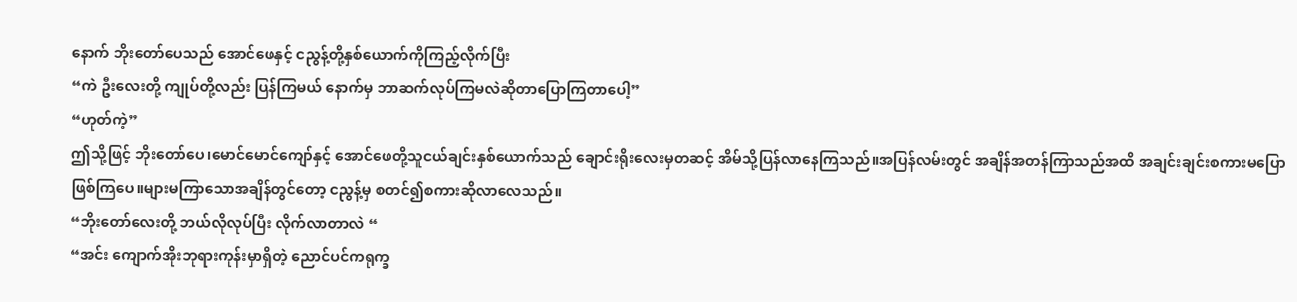နောက် ဘိုးတော်ပေသည် အောင်ဖေနှင့် ငညွန့်တို့နှစ်ယောက်ကိုကြည့်လိုက်ပြီး
“ကဲ ဦးလေးတို့ ကျုပ်တို့လည်း ပြန်ကြမယ် နောက်မှ ဘာဆက်လုပ်ကြမလဲဆိုတာပြောကြတာပေါ့”
“ဟုတ်ကဲ့”
ဤသို့ဖြင့် ဘိုးတော်ပေ၊မောင်မောင်ကျော်နှင့် အောင်ဖေတို့သူငယ်ချင်းနှစ်ယောက်သည် ချောင်းရိုးလေးမှတဆင့် အိမ်သို့ပြန်လာနေကြသည်။အပြန်လမ်းတွင် အချိန်အတန်ကြာသည်အထိ အချင်းချင်းစကားမပြောဖြစ်ကြပေ။များမကြာသောအချိန်တွင်တော့ ငညွန့်မှ စတင်၍စကားဆိုလာလေသည်။
“ဘိုးတော်လေးတို့ ဘယ်လိုလုပ်ပြီး လိုက်လာတာလဲ “
“အင်း ကျောက်အိုးဘုရားကုန်းမှာရှိတဲ့ ညောင်ပင်ကရုက္ခ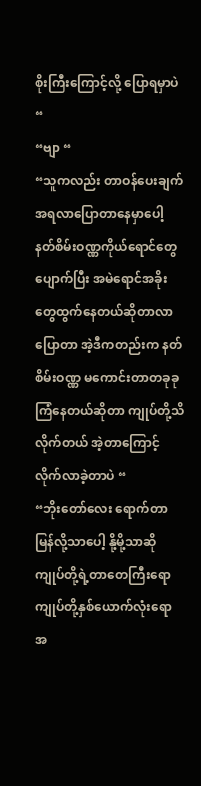စိုးကြီးကြောင့်လို့ ပြောရမှာပဲ “
“ဗျာ “
“သူကလည်း တာဝန်ပေးချက်အရလာပြောတာနေမှာပေါ့ နတ်စိမ်းဝဏ္ဏကိုယ်ရောင်တွေပျောက်ပြီး အမဲရောင်အခိုးတွေထွက်နေတယ်ဆိုတာလာပြောတာ အဲ့ဒီကတည်းက နတ်စိမ်းဝဏ္ဏ မကောင်းတာတခုခုကြံနေတယ်ဆိုတာ ကျုပ်တို့သိလိုက်တယ် အဲ့တာကြောင့် လိုက်လာခဲ့တာပဲ “
“ဘိုးတော်လေး ရောက်တာမြန်လို့သာပေါ့ နို့မို့သာဆို ကျုပ်တို့ရဲ့တာတေကြီးရော ကျုပ်တို့နှစ်ယောက်လုံးရော အ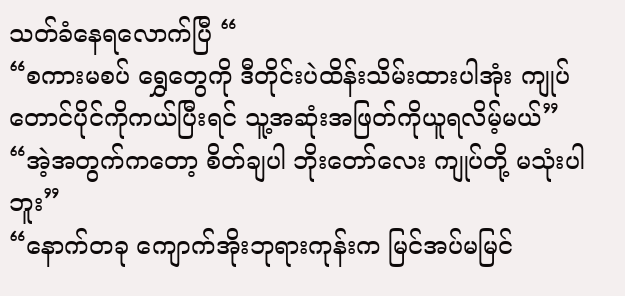သတ်ခံနေရလောက်ပြီ “
“စကားမစပ် ရွှေတွေကို ဒီတိုင်းပဲထိန်းသိမ်းထားပါအုံး ကျုပ် တောင်ပိုင်ကိုကယ်ပြီးရင် သူ့အဆုံးအဖြတ်ကိုယူရလိမ့်မယ်”
“အဲ့အတွက်ကတော့ စိတ်ချပါ ဘိုးတော်လေး ကျုပ်တို့ မသုံးပါဘူး”
“နောက်တခု ကျောက်အိုးဘုရားကုန်းက မြင်အပ်မမြင်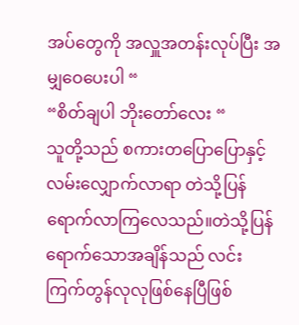အပ်တွေကို အလှူအတန်းလုပ်ပြီး အမျှဝေပေးပါ “
“စိတ်ချပါ ဘိုးတော်လေး “
သူတို့သည် စကားတပြောပြောနှင့် လမ်းလျှောက်လာရာ တဲသို့ပြန်ရောက်လာကြလေသည်။တဲသို့ပြန်ရောက်သောအချိန်သည် လင်းကြက်တွန်လုလုဖြစ်နေပြီဖြစ်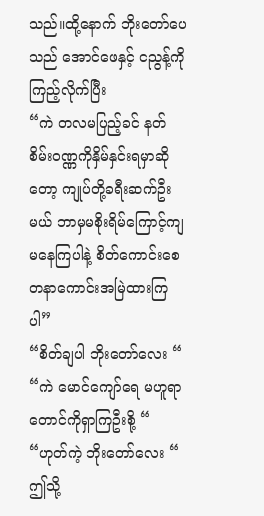သည်။ထို့နောက် ဘိုးတော်ပေသည် အောင်ဖေနှင့် ငညွန့်ကိုကြည့်လိုက်ပြီး
“ကဲ တလမပြည့်ခင် နတ်စိမ်းဝဏ္ဏကိုနှိမ်နှင်းရမှာဆိုတော့ ကျုပ်တို့ခရီးဆက်ဦးမယ် ဘာမှမစိုးရိမ်ကြောင့်ကျမနေကြပါနဲ့ စိတ်ကောင်းစေတနာကောင်းအမြဲထားကြပါ”
“စိတ်ချပါ ဘိုးတော်လေး “
“ကဲ မောင်ကျော်ရေ မဟူရာတောင်ကိုရှာကြဦးစို့ “
“ဟုတ်ကဲ့ ဘိုးတော်လေး “
ဤသို့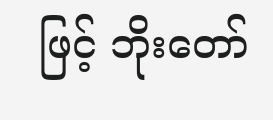ဖြင့် ဘိုးတော်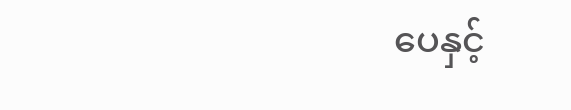ပေနှင့်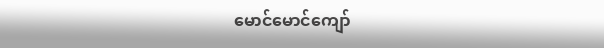မောင်မောင်ကျော်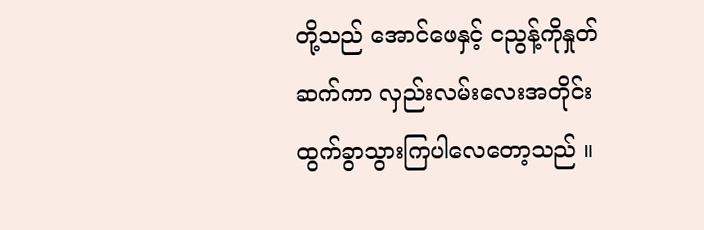တို့သည် အောင်ဖေနှင့် ငညွန့်ကိုနှုတ်ဆက်ကာ လှည်းလမ်းလေးအတိုင်းထွက်ခွာသွားကြပါလေတော့သည် ။